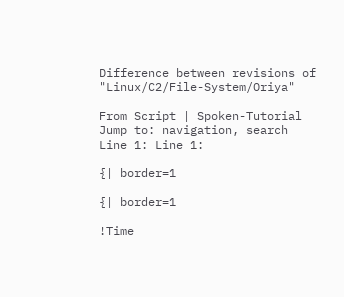Difference between revisions of "Linux/C2/File-System/Oriya"

From Script | Spoken-Tutorial
Jump to: navigation, search
Line 1: Line 1:

{| border=1

{| border=1

!Time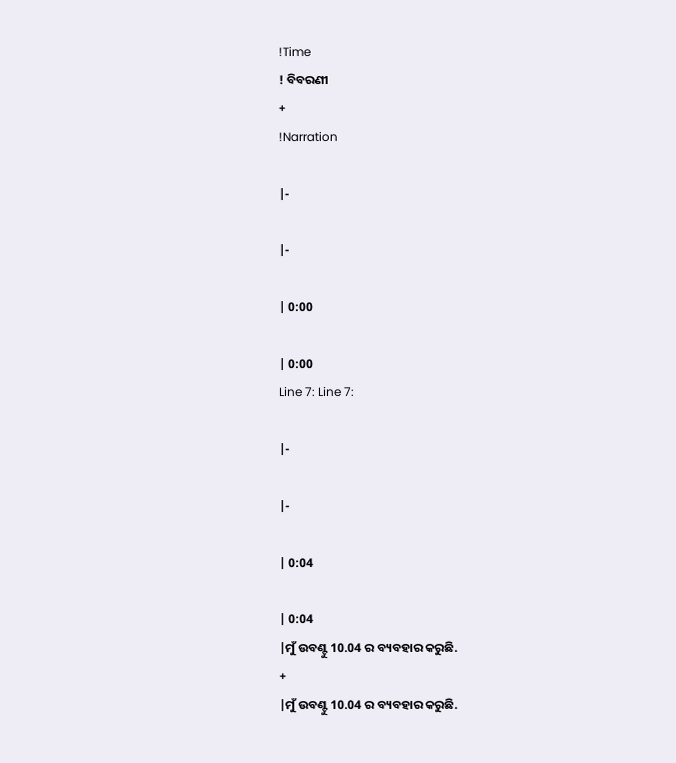!Time
! ବିବରଣୀ
+
!Narration

|-

|-

| 0:00

| 0:00
Line 7: Line 7:

|-

|-

| 0:04

| 0:04
|ମୁଁ ଉବଣ୍ଟୁ 10.04 ର ବ୍ୟବହାର କରୁଛି.
+
|ମୁଁ ଉବଣ୍ଟୁ 10.04 ର ବ୍ୟବହାର କରୁଛି.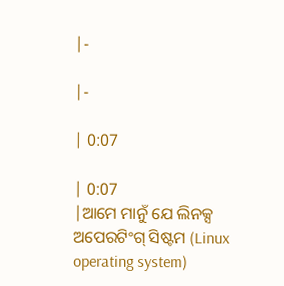|-

|-

| 0:07

| 0:07
|ଆମେ ମାନୁଁ ଯେ ଲିନକ୍ସ ଅପେରଟିଂଗ୍ ସିଷ୍ଟମ (Linux operating system)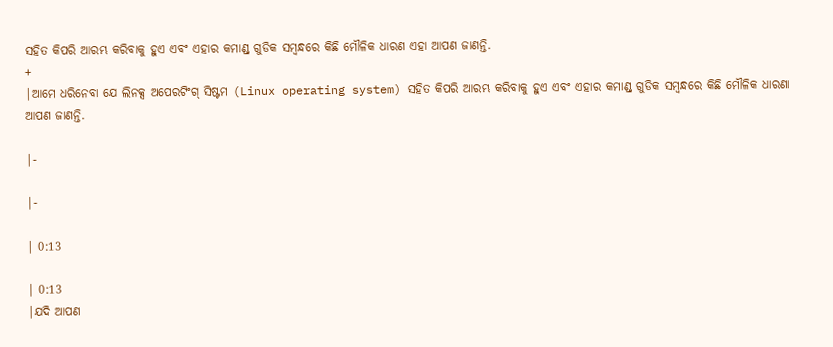ସହିତ କିପରି ଆରମ୍ଭ କରିବାକୁ ହୁଏ ଏବଂ ଏହାର କମାଣ୍ଡ୍ ଗୁଡିକ ସମ୍ବନ୍ଧରେ କିଛି ମୌଳିକ ଧାରଣ ଏହା ଆପଣ ଜାଣନ୍ତି.
+
|ଆମେ ଧରିନେବା ଯେ ଲିନକ୍ସ ଅପେରଟିଂଗ୍ ସିଷ୍ଟମ (Linux operating system) ସହିତ କିପରି ଆରମ୍ଭ କରିବାକୁ ହୁଏ ଏବଂ ଏହାର କମାଣ୍ଡ୍ ଗୁଡିକ ସମ୍ବନ୍ଧରେ କିଛି ମୌଳିକ ଧାରଣା ଆପଣ ଜାଣନ୍ତି.

|-

|-

| 0:13

| 0:13
|ଯଦି ଆପଣ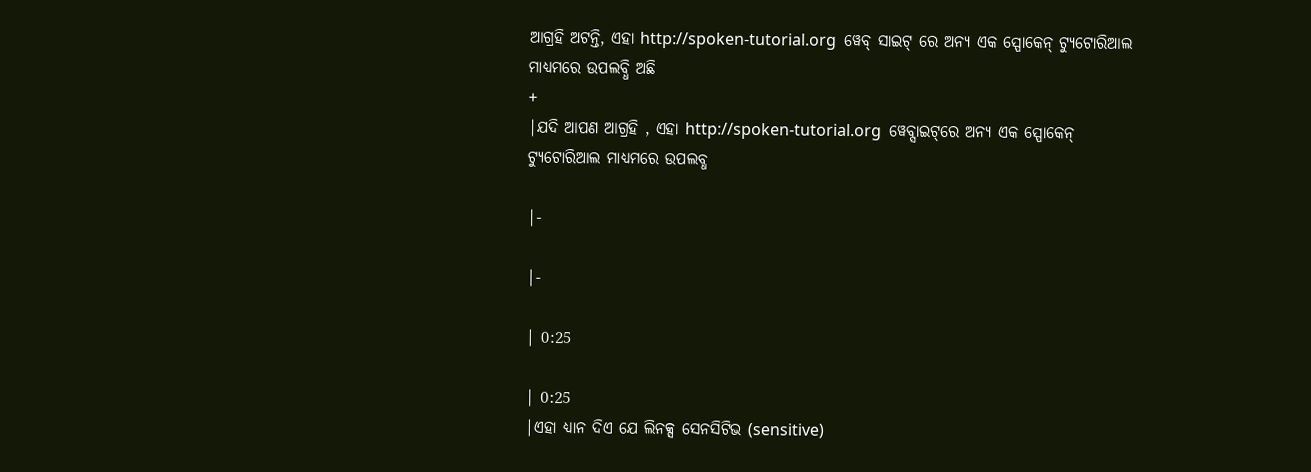ଆଗ୍ରହି ଅଟନ୍ତି, ଏହା http://spoken-tutorial.org  ୱେବ୍ ସାଇଟ୍ ରେ ଅନ୍ୟ ଏକ ସ୍ପୋକେନ୍ ଟ୍ୟୁଟୋରିଆଲ ମାଧ୍ୟମରେ ଉପଲବ୍ଧି ଅଛି
+
|ଯଦି ଆପଣ ଆଗ୍ରହି , ଏହା http://spoken-tutorial.org  ୱେବ୍ସାଇଟ୍‌ରେ ଅନ୍ୟ ଏକ ସ୍ପୋକେନ୍‌ ଟ୍ୟୁଟୋରିଆଲ ମାଧ୍ୟମରେ ଉପଲବ୍ଧ

|-

|-

| 0:25

| 0:25
|ଏହା ଧ୍ୟାନ ଦିଏ ଯେ ଲିନକ୍ସ ସେନସିଟିଭ (sensitive)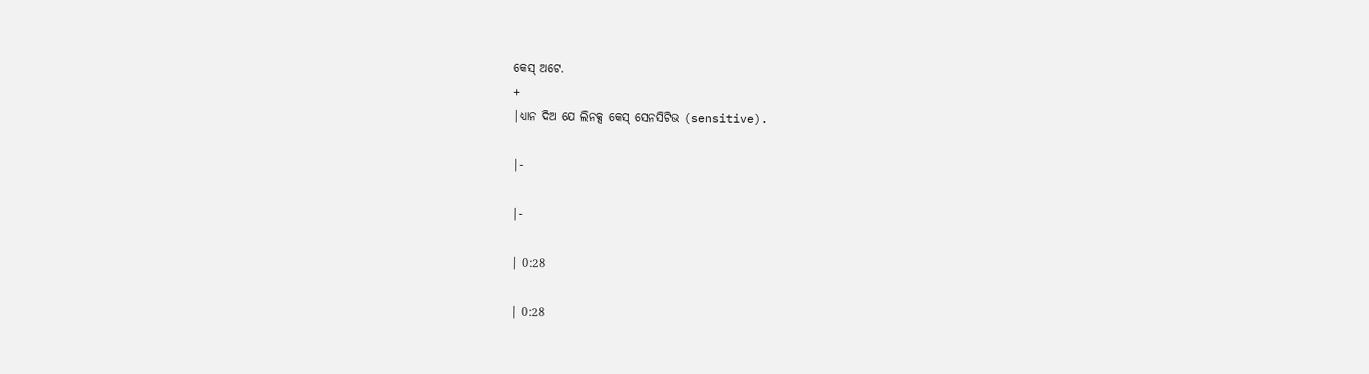କେସ୍ ଅଟେ.
+
|ଧ୍ୟାନ ଦିଅ ଯେ ଲିନକ୍ସ କେସ୍ ସେନସିଟିଭ (sensitive).

|-

|-

| 0:28

| 0:28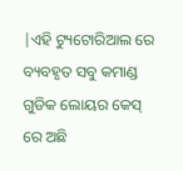|ଏହି ଟ୍ୟୁଟୋରିଆଲ ରେ ବ୍ୟବହୃତ ସବୁ କମାଣ୍ଡ ଗୁଡିକ ଲୋୟର କେସ୍ ରେ ଅଛି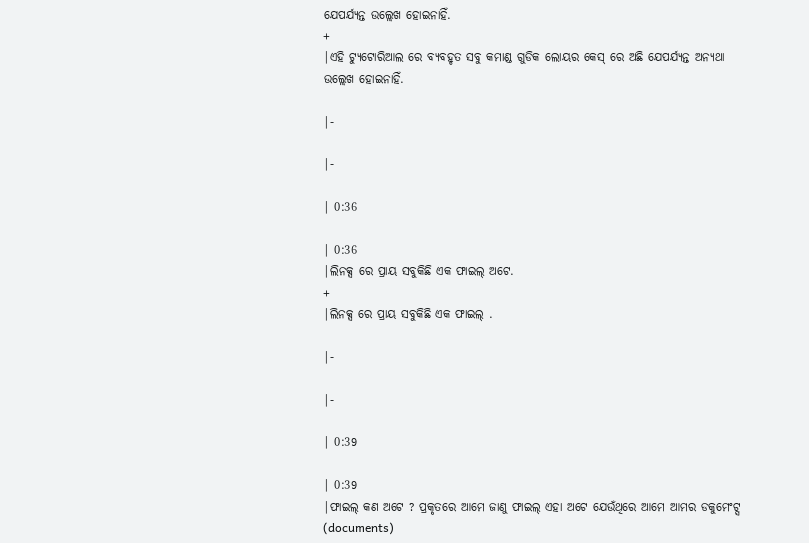ଯେପର୍ଯ୍ଯନ୍ତ ଉଲ୍ଲେଖ ହୋଇନାହିଁ.
+
|ଏହି ଟ୍ୟୁଟୋରିଆଲ ରେ ବ୍ୟବହୃତ ସବୁ କମାଣ୍ଡ ଗୁଡିକ ଲୋୟର କେସ୍ ରେ ଅଛି ଯେପର୍ଯ୍ଯନ୍ତ ଅନ୍ୟଥା ଉଲ୍ଲେଖ ହୋଇନାହିଁ.

|-

|-

| 0:36

| 0:36
|ଲିନକ୍ସ ରେ ପ୍ରାୟ ସବୁକିଛି ଏକ ଫାଇଲ୍ ଅଟେ.
+
|ଲିନକ୍ସ ରେ ପ୍ରାୟ ସବୁକିଛି ଏକ ଫାଇଲ୍ .

|-

|-

| 0:39

| 0:39
|ଫାଇଲ୍ କଣ ଅଟେ ? ପ୍ରକୃତରେ ଆମେ ଜାଣୁ ଫାଇଲ୍ ଏହା ଅଟେ ଯେଉଁଥିରେ ଆମେ ଆମର ଡକୁମେଂଟ୍ସ (documents)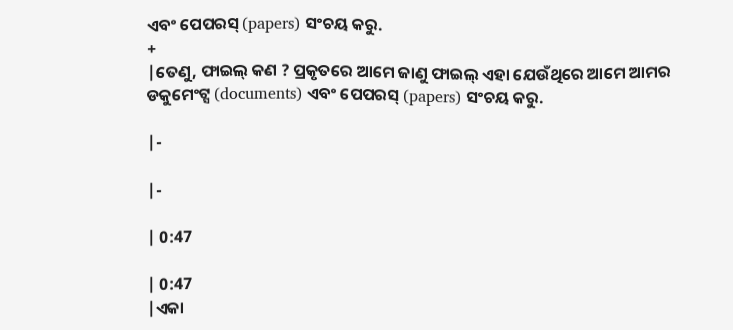ଏବଂ ପେପରସ୍ (papers) ସଂଚୟ କରୁ.
+
|ତେଣୁ, ଫାଇଲ୍ କଣ ? ପ୍ରକୃତରେ ଆମେ ଜାଣୁ ଫାଇଲ୍ ଏହା ଯେଉଁଥିରେ ଆମେ ଆମର ଡକୁମେଂଟ୍ସ (documents) ଏବଂ ପେପରସ୍ (papers) ସଂଚୟ କରୁ.

|-

|-

| 0:47

| 0:47
|ଏକା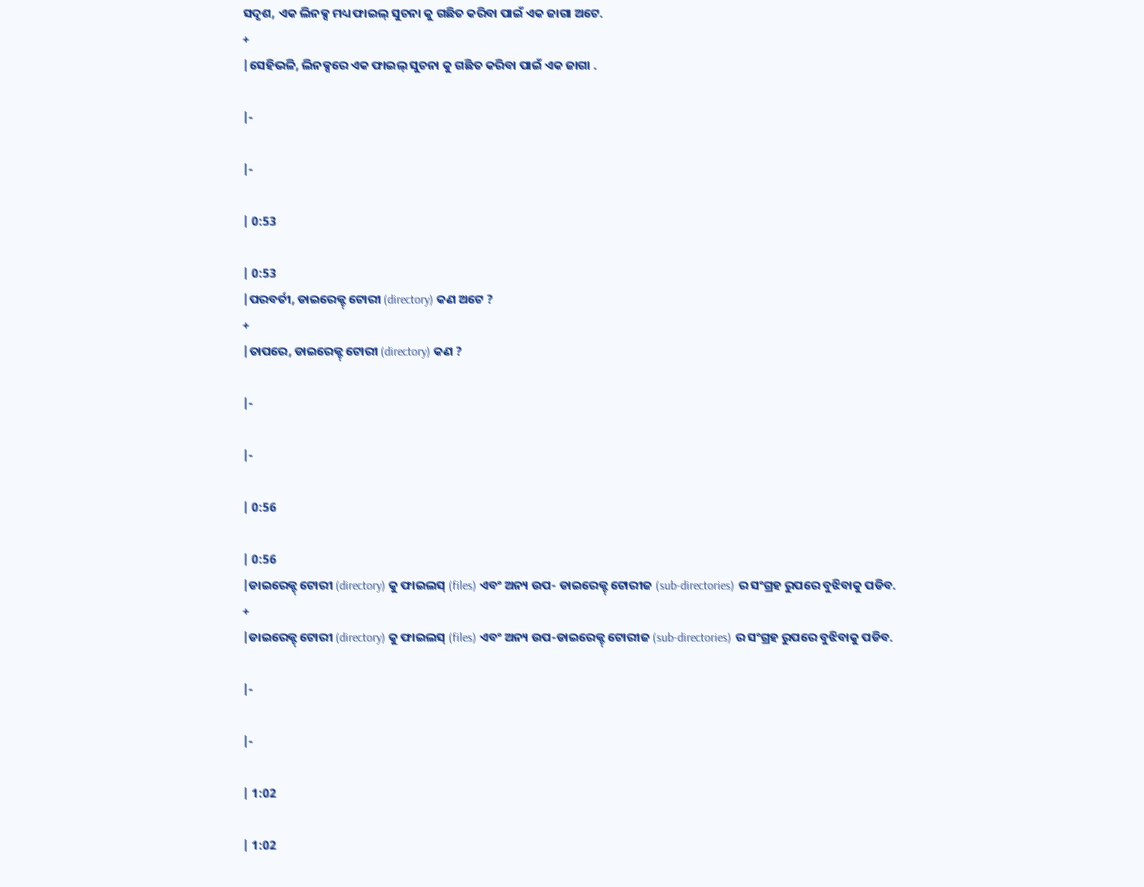ସଦୃଶ, ଏକ ଲିନକ୍ସ ମଧ୍ୟ ଫାଇଲ୍ ସୁଚନା କୁ ଗଛିତ କରିବା ପାଇଁ ଏକ ଜାଗା ଅଟେ.
+
|ସେହିଭଳି, ଲିନକ୍ସରେ ଏକ ଫାଇଲ୍ ସୁଚନା କୁ ଗଛିତ କରିବା ପାଇଁ ଏକ ଜାଗା .

|-

|-

| 0:53

| 0:53
|ପରବର୍ତୀ, ଡାଇରେକ୍ଟ୍ ଟୋରୀ (directory) କଣ ଅଟେ ?
+
|ତାପରେ, ଡାଇରେକ୍ଟ୍ ଟୋରୀ (directory) କଣ ?

|-

|-

| 0:56

| 0:56
|ଡାଇରେକ୍ଟ୍ ଟୋରୀ (directory) କୁ ଫାଇଲସ୍ (files) ଏବଂ ଅନ୍ୟ ଉପ- ଡାଇରେକ୍ଟ୍ ଟୋରୀଜ (sub-directories) ର ସଂଗ୍ରହ ରୁପରେ ବୁଝିବାକୁ ପଡିବ.
+
|ଡାଇରେକ୍ଟ୍ ଟୋରୀ (directory) କୁ ଫାଇଲସ୍ (files) ଏବଂ ଅନ୍ୟ ଉପ-ଡାଇରେକ୍ଟ୍ ଟୋରୀଜ (sub-directories) ର ସଂଗ୍ରହ ରୁପରେ ବୁଝିବାକୁ ପଡିବ.

|-

|-

| 1:02

| 1:02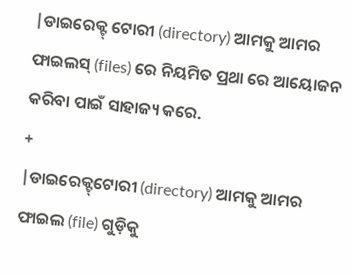|ଡାଇରେକ୍ଟ୍ ଟୋରୀ (directory) ଆମକୁ ଆମର ଫାଇଲସ୍ (files) ରେ ନିୟମିତ ପ୍ରଥା ରେ ଆୟୋଜନ କରିବା ପାଇଁ ସାହାଜ୍ୟ କରେ.
+
|ଡାଇରେକ୍ଟ୍‌ଟୋରୀ (directory) ଆମକୁ ଆମର ଫାଇଲ (file) ଗୁଡ଼ିକୁ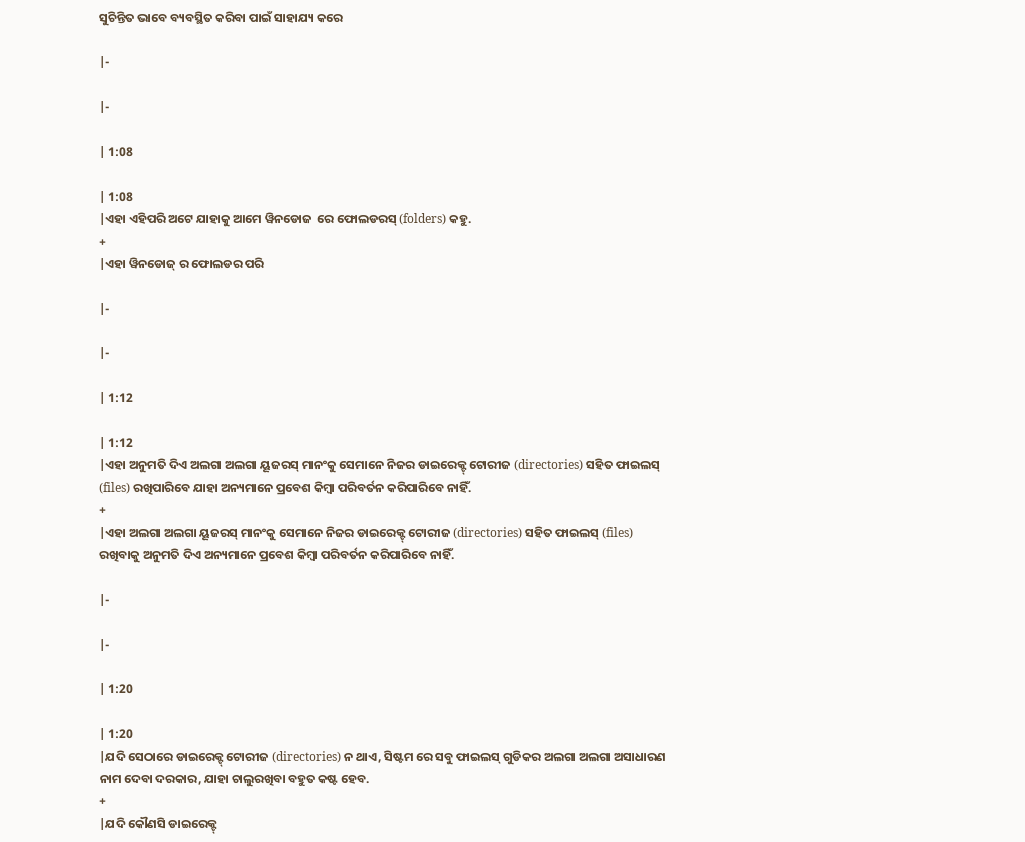ସୁଚିନ୍ତିତ ଭାବେ ବ୍ୟବସ୍ଥିତ କରିବା ପାଇଁ ସାହାଯ୍ୟ କରେ

|-

|-

| 1:08

| 1:08
|ଏହା ଏହିପରି ଅଟେ ଯାହାକୁ ଆମେ ୱିନଡୋଜ  ରେ ଫୋଲଡରସ୍ (folders) କହୁ.
+
|ଏହା ୱିନଡୋଜ୍‌ ର ଫୋଲଡର ପରି

|-

|-

| 1:12

| 1:12
|ଏହା ଅନୁମତି ଦିଏ ଅଲଗା ଅଲଗା ୟୂଜରସ୍ ମାନଂକୁ ସେମାନେ ନିଜର ଡାଇରେକ୍ଟ୍ ଟୋରୀଜ (directories) ସହିତ ଫାଇଲସ୍ (files) ରଖିପାରିବେ ଯାହା ଅନ୍ୟମାନେ ପ୍ରବେଶ କିମ୍ବା ପରିବର୍ତନ କରିପାରିବେ ନାହିଁ.
+
|ଏହା ଅଲଗା ଅଲଗା ୟୂଜରସ୍ ମାନଂକୁ ସେମାନେ ନିଜର ଡାଇରେକ୍ଟ୍ ଟୋରୀଜ (directories) ସହିତ ଫାଇଲସ୍ (files) ରଖିବାକୁ ଅନୁମତି ଦିଏ ଅନ୍ୟମାନେ ପ୍ରବେଶ କିମ୍ବା ପରିବର୍ତନ କରିପାରିବେ ନାହିଁ.

|-

|-

| 1:20

| 1:20
|ଯଦି ସେଠାରେ ଡାଇରେକ୍ଟ୍ ଟୋରୀଜ (directories) ନ ଥାଏ, ସିଷ୍ଟମ ରେ ସବୁ ଫାଇଲସ୍ ଗୁଡିକର ଅଲଗା ଅଲଗା ଅସାଧାରଣ ନାମ ଦେବା ଦରକାର, ଯାହା ଚାଲୁରଖିବା ବହୁତ କଷ୍ଟ ହେବ.
+
|ଯଦି କୌଣସି ଡାଇରେକ୍ଟ୍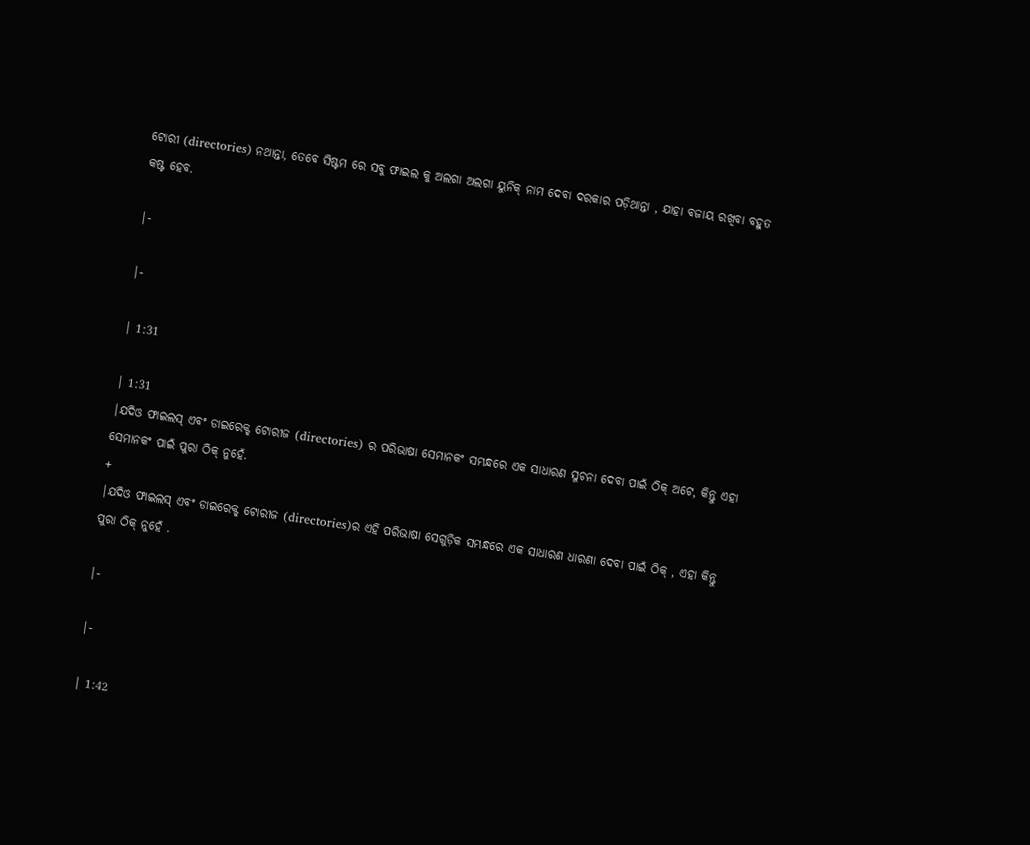ଟୋରୀ (directories) ନଥାନ୍ତା, ତେବେ ସିଷ୍ଟମ ରେ ସବୁ ଫାଇଲ କୁ ଅଲଗା ଅଲଗା ୟୁନିକ୍‌ ନାମ ଦେବା ଦରକାର ପଡ଼ିଥାନ୍ତା , ଯାହା ବଜାୟ ରଖିବା ବହୁତ କଷ୍ଟ ହେବ.

|-

|-

| 1:31

| 1:31
|ଯଦିଓ ଫାଇଲସ୍ ଏବଂ ଡାଇରେକ୍ଟ୍ ଟୋରୀଜ (directories) ର ପରିଭାଷା ସେମାନକଂ ସମ୍ଭନ୍ଧରେ ଏକ ସାଧାରଣ ସୁଚନା ଦେବା ପାଇଁ ଠିକ୍ ଅଟେ, କିନ୍ତୁ ଏହା ସେମାନକଂ ପାଇଁ ପୁରା ଠିକ୍ ନୁହେଁ.
+
|ଯଦିଓ ଫାଇଲସ୍ ଏବଂ ଡାଇରେକ୍ଟ୍ ଟୋରୀଜ (directories)ର ଏହି ପରିଭାଷା ସେଗୁଡ଼ିକ ସମ୍ଭନ୍ଧରେ ଏକ ସାଧାରଣ ଧାରଣା ଦେବା ପାଇଁ ଠିକ୍ , ଏହା କିନ୍ତୁ ପୁରା ଠିକ୍ ନୁହେଁ .

|-

|-

| 1:42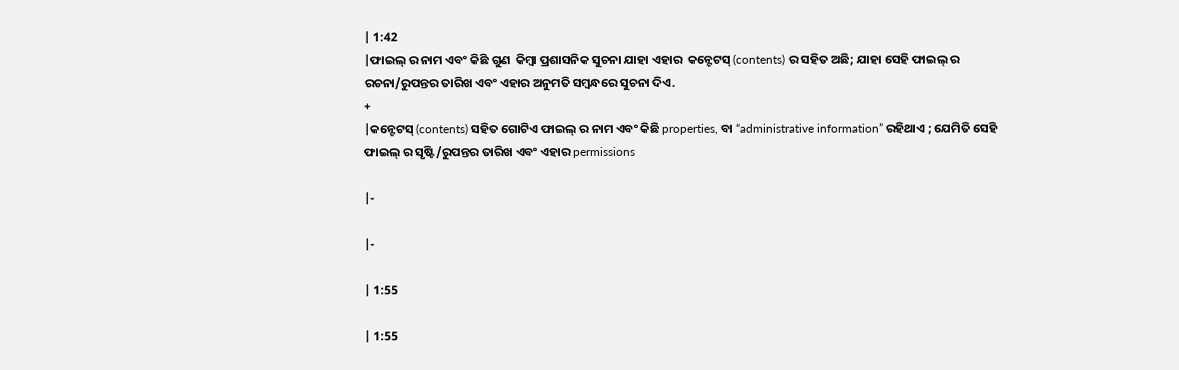| 1:42
|ଫାଇଲ୍ ର ନାମ ଏବଂ କିଛି ଗୁଣ  କିମ୍ବା ପ୍ରଶାସନିକ ସୁଚନା ଯାହା ଏହାର  କନ୍ଟେଟସ୍ (contents) ର ସହିତ ଅଛି; ଯାହା ସେହି ଫାଇଲ୍ ର ରଚନା/ରୁପନ୍ତର ତାରିଖ ଏବଂ ଏହାର ଅନୁମତି ସମ୍ବନ୍ଧରେ ସୁଚନା ଦିଏ.
+
|କନ୍ଟେଟସ୍ (contents) ସହିତ ଗୋଟିଏ ଫାଇଲ୍ ର ନାମ ଏବଂ କିଛି properties, ବା “administrative information” ରହିଥାଏ ; ଯେମିତି ସେହି ଫାଇଲ୍ ର ସୃଷ୍ଟି/ରୁପନ୍ତର ତାରିଖ ଏବଂ ଏହାର permissions

|-

|-

| 1:55

| 1:55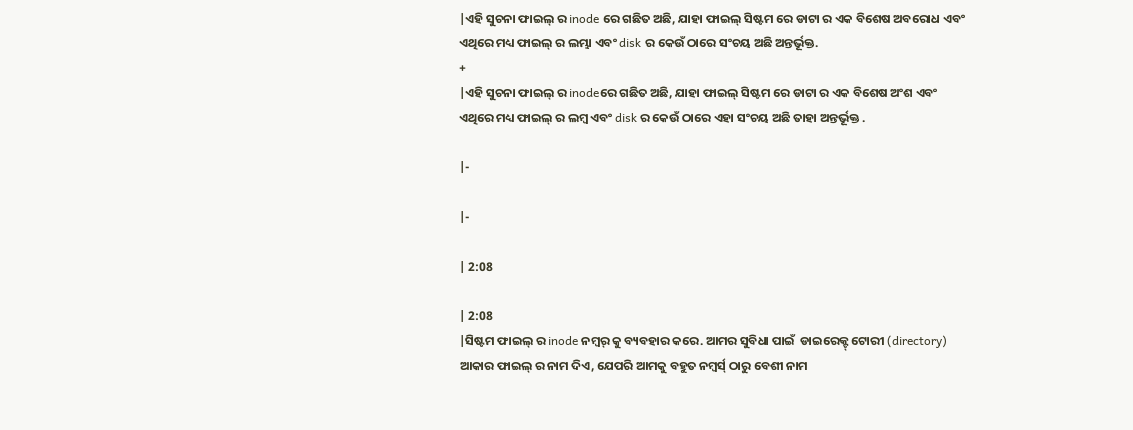|ଏହି ସୁଚନା ଫାଇଲ୍ ର inode ରେ ଗଛିତ ଅଛି, ଯାହା ଫାଇଲ୍ ସିଷ୍ଟମ ରେ ଡାଟା ର ଏକ ବିଶେଷ ଅବରୋଧ ଏବଂ ଏଥିରେ ମଧ୍ୟ ଫାଇଲ୍ ର ଲମ୍ଭା ଏବଂ disk ର କେଉଁ ଠାରେ ସଂଚୟ ଅଛି ଅନ୍ତର୍ଭୂକ୍ତ.
+
|ଏହି ସୁଚନା ଫାଇଲ୍ ର inodeରେ ଗଛିତ ଅଛି, ଯାହା ଫାଇଲ୍ ସିଷ୍ଟମ ରେ ଡାଟା ର ଏକ ବିଶେଷ ଅଂଶ ଏବଂ ଏଥିରେ ମଧ୍ୟ ଫାଇଲ୍ ର ଲମ୍ବ ଏବଂ disk ର କେଉଁ ଠାରେ ଏହା ସଂଚୟ ଅଛି ତାହା ଅନ୍ତର୍ଭୂକ୍ତ .

|-

|-

| 2:08

| 2:08
|ସିଷ୍ଟମ ଫାଇଲ୍ ର inode ନମ୍ବର୍ କୁ ବ୍ୟବହାର କରେ. ଆମର ସୁବିଧା ପାଇଁ  ଡାଇରେକ୍ଟ୍ ଟୋରୀ (directory) ଆକାର ଫାଇଲ୍ ର ନାମ ଦିଏ, ଯେପରି ଆମକୁ ବହୁତ ନମ୍ବର୍ସ୍ ଠାରୁ ବେଶୀ ନାମ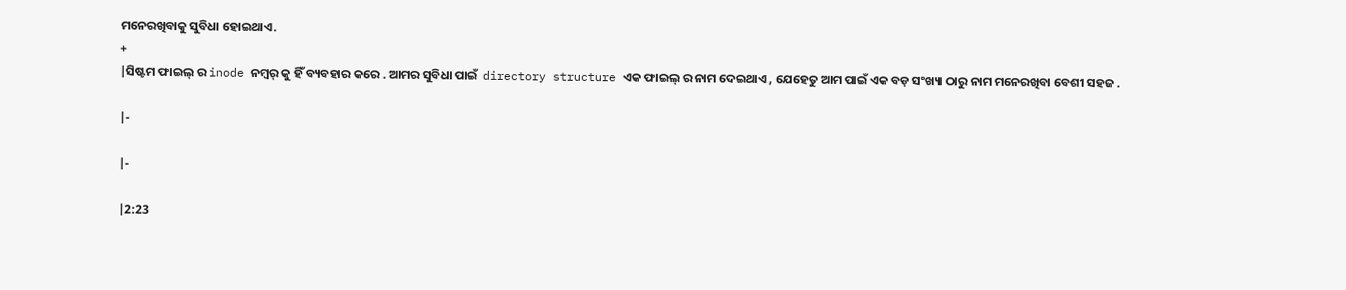ମନେରଖିବାକୁ ସୁବିଧା ହୋଇଥାଏ.
+
|ସିଷ୍ଟମ ଫାଇଲ୍ ର inode ନମ୍ବର୍ କୁ ହିଁ ବ୍ୟବହାର କରେ . ଆମର ସୁବିଧା ପାଇଁ  directory structure ଏକ ଫାଇଲ୍ ର ନାମ ଦେଇଥାଏ , ଯେହେତୁ ଆମ ପାଇଁ ଏକ ବଡ଼ ସଂଖ୍ୟା ଠାରୁ ନାମ ମନେରଖିବା ବେଶୀ ସହଜ .

|-

|-

|2:23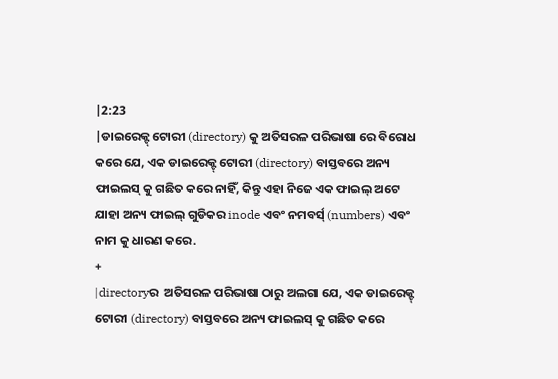|2:23
|ଡାଇରେକ୍ଟ୍ ଟୋରୀ (directory) କୁ ଅତିସରଳ ପରିଭାଷା ରେ ବିରୋଧ କରେ ଯେ, ଏକ ଡାଇରେକ୍ଟ୍ ଟୋରୀ (directory) ବାସ୍ତବରେ ଅନ୍ୟ ଫାଇଲସ୍ କୁ ଗଛିତ କରେ ନାହିଁ, କିନ୍ତୁ ଏହା ନିଜେ ଏକ ଫାଇଲ୍ ଅଟେ ଯାହା ଅନ୍ୟ ଫାଇଲ୍ ଗୁଡିକର inode ଏବଂ ନମବର୍ସ୍ (numbers) ଏବଂ ନାମ କୁ ଧାରଣ କରେ.
+
|directoryର  ଅତିସରଳ ପରିଭାଷା ଠାରୁ ଅଲଗା ଯେ, ଏକ ଡାଇରେକ୍ଟ୍ ଟୋରୀ (directory) ବାସ୍ତବରେ ଅନ୍ୟ ଫାଇଲସ୍ କୁ ଗଛିତ କରେ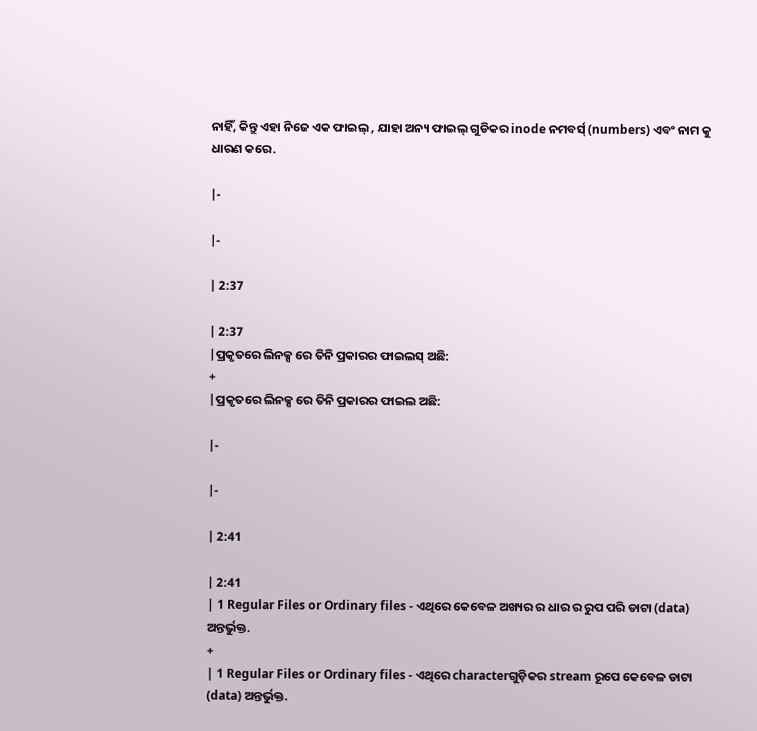ନାହିଁ, କିନ୍ତୁ ଏହା ନିଜେ ଏକ ଫାଇଲ୍ , ଯାହା ଅନ୍ୟ ଫାଇଲ୍ ଗୁଡିକର inode ନମବର୍ସ୍ (numbers) ଏବଂ ନାମ କୁ ଧାରଣ କରେ.

|-

|-

| 2:37

| 2:37
|ପ୍ରକୃତରେ ଲିନକ୍ସ ରେ ତିନି ପ୍ରକାରର ଫାଇଲସ୍ ଅଛି:
+
|ପ୍ରକୃତରେ ଲିନକ୍ସ ରେ ତିନି ପ୍ରକାରର ଫାଇଲ ଅଛି:

|-

|-

| 2:41

| 2:41
| 1 Regular Files or Ordinary files - ଏଥିରେ କେବେଳ ଅଖ୍ୟର ର ଧାର ର ରୁପ ପରି ଡାଟା (data) ଅନ୍ତର୍ଭୁକ୍ତ.
+
| 1 Regular Files or Ordinary files - ଏଥିରେ characterଗୁଡ଼ିକର stream ରୂପେ କେବେଳ ଡାଟା (data) ଅନ୍ତର୍ଭୁକ୍ତ.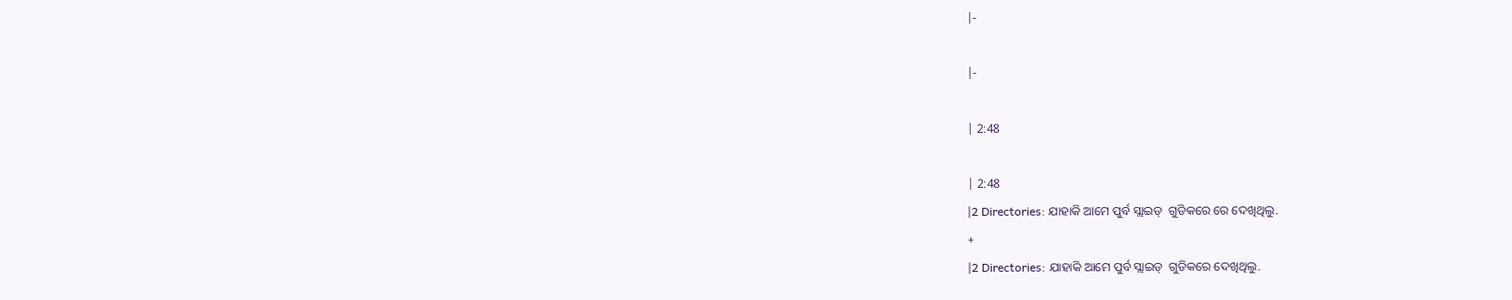|-

|-

| 2:48

| 2:48
|2 Directories: ଯାହାକି ଆମେ ପୁର୍ବ ସ୍ଲାଇଡ୍  ଗୁଡିକରେ ରେ ଦେଖିଥିଲୁ.
+
|2 Directories: ଯାହାକି ଆମେ ପୁର୍ବ ସ୍ଲାଇଡ୍  ଗୁଡିକରେ ଦେଖିଥିଲୁ.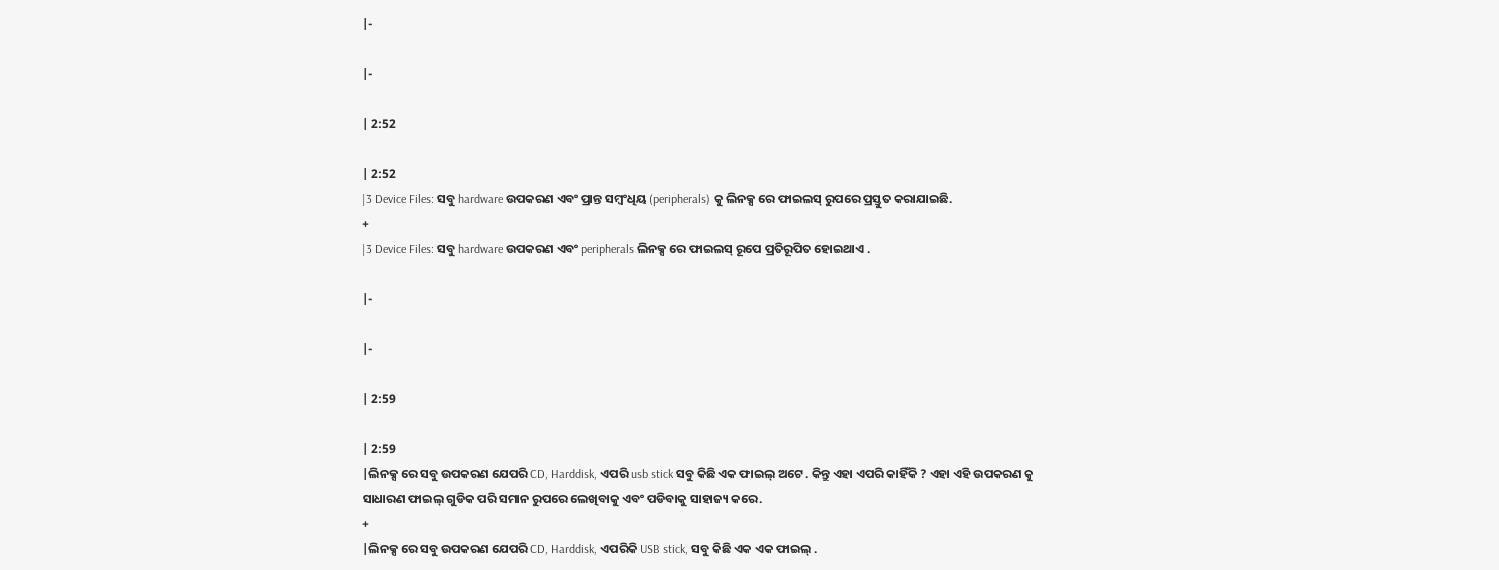|-

|-

| 2:52

| 2:52
|3 Device Files: ସବୁ hardware ଉପକରଣ ଏବଂ ପ୍ରାନ୍ତ ସମ୍ବଂଧିୟ (peripherals) କୁ ଲିନକ୍ସ ରେ ଫାଇଲସ୍ ରୁପରେ ପ୍ରସ୍ତୁତ କରାଯାଇଛି.
+
|3 Device Files: ସବୁ hardware ଉପକରଣ ଏବଂ peripherals ଲିନକ୍ସ ରେ ଫାଇଲସ୍ ରୂପେ ପ୍ରତିରୂପିତ ହୋ‌ଇଥାଏ .

|-

|-

| 2:59

| 2:59
|ଲିନକ୍ସ ରେ ସବୁ ଉପକରଣ ଯେପରି CD, Harddisk, ଏପରି usb stick ସବୁ କିଛି ଏକ ଫାଇଲ୍ ଅଟେ . କିନ୍ତୁ ଏହା ଏପରି କାହିଁକି ? ଏହା ଏହି ଉପକରଣ କୁ ସାଧାରଣ ଫାଇଲ୍ ଗୁଡିକ ପରି ସମାନ ରୁପରେ ଲେଖିବାକୁ ଏବଂ ପଡିବାକୁ ସାହାଜ୍ୟ କରେ.
+
|ଲିନକ୍ସ ରେ ସବୁ ଉପକରଣ ଯେପରି CD, Harddisk, ଏପରିକି USB stick, ସବୁ କିଛି ଏକ ଏକ ଫାଇଲ୍ .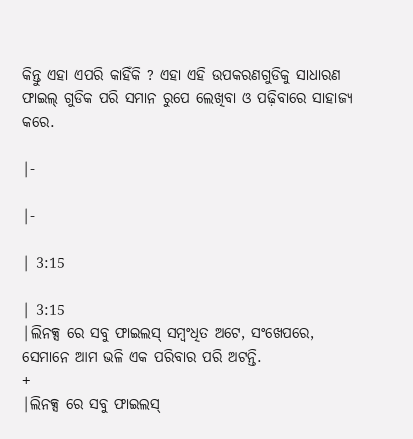କିନ୍ତୁ ଏହା ଏପରି କାହିଁକି ? ଏହା ଏହି ଉପକରଣଗୁଡିକୁ ସାଧାରଣ ଫାଇଲ୍ ଗୁଡିକ ପରି ସମାନ ରୁପେ ଲେଖିବା ଓ ପଢ଼ିବାରେ ସାହାଜ୍ୟ କରେ.

|-

|-

| 3:15

| 3:15
|ଲିନକ୍ସ ରେ ସବୁ ଫାଇଲସ୍ ସମ୍ବଂଧିତ ଅଟେ, ସଂଖେପରେ, ସେମାନେ ଆମ ଭଳି ଏକ ପରିବାର ପରି ଅଟନ୍ତି.
+
|ଲିନକ୍ସ ରେ ସବୁ ଫାଇଲସ୍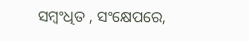ସମ୍ବଂଧିତ , ସଂକ୍ଷେପରେ,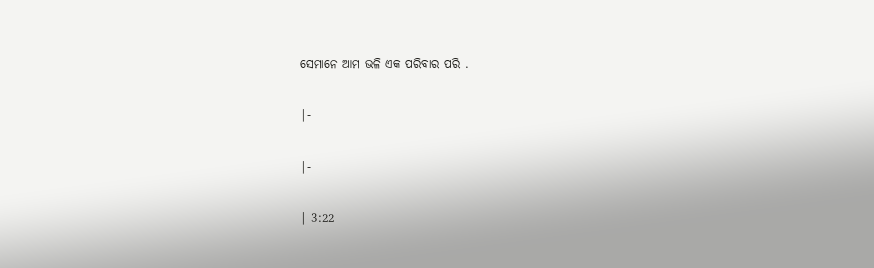ସେମାନେ ଆମ ଭଳି ଏକ ପରିବାର ପରି .

|-

|-

| 3:22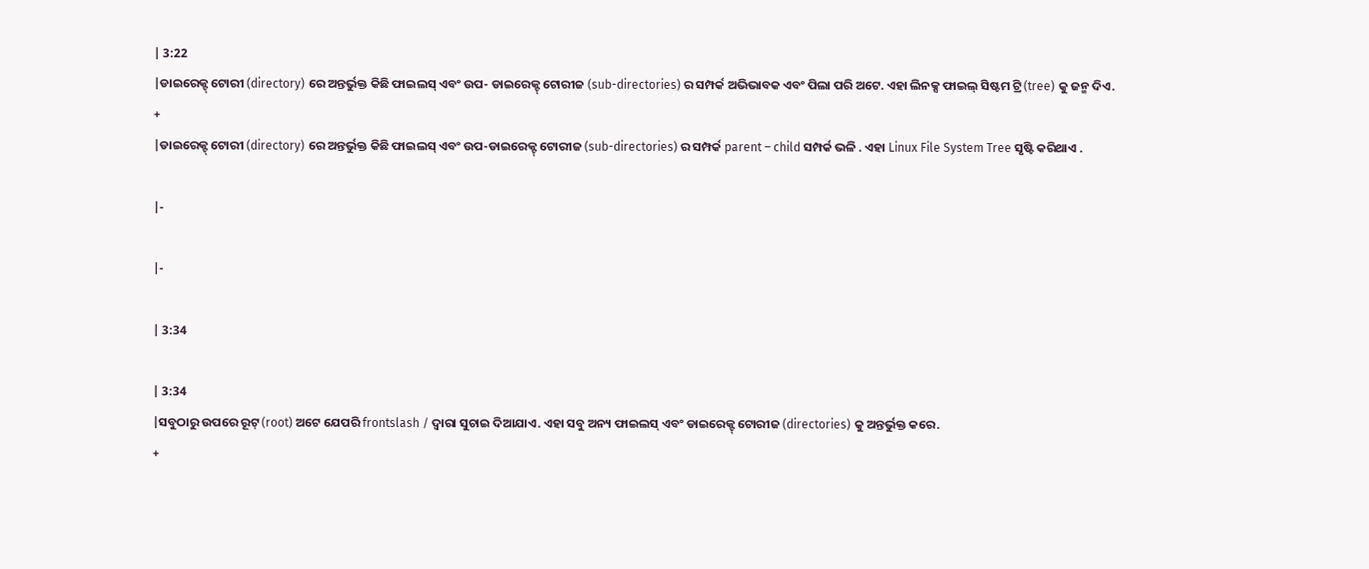| 3:22
|ଡାଇରେକ୍ଟ୍ ଟୋରୀ (directory) ରେ ଅନ୍ତର୍ଭୁକ୍ତ କିଛି ଫାଇଲସ୍ ଏବଂ ଉପ- ଡାଇରେକ୍ଟ୍ ଟୋରୀଜ (sub-directories) ର ସମ୍ପର୍କ ଅଭିଭାବକ ଏବଂ ପିଲା ପରି ଅଟେ. ଏହା ଲିନକ୍ସ ଫାଇଲ୍ ସିଷ୍ଟମ ଟ୍ରି (tree) କୁ ଜନ୍ମ ଦିଏ.
+
|ଡାଇରେକ୍ଟ୍ ଟୋରୀ (directory) ରେ ଅନ୍ତର୍ଭୁକ୍ତ କିଛି ଫାଇଲସ୍ ଏବଂ ଉପ-ଡାଇରେକ୍ଟ୍ ଟୋରୀଜ (sub-directories) ର ସମ୍ପର୍କ parent – child ସମ୍ପର୍କ ଭଳି . ଏହା Linux File System Tree ସୃଷ୍ଟି କରିଥାଏ .

|-

|-

| 3:34

| 3:34
|ସବୁଠାରୁ ଉପରେ ରୂଟ୍ (root) ଅଟେ ଯେପରି frontslash / ଦ୍ବାରା ସୁଚାଇ ଦିଆଯାଏ. ଏହା ସବୁ ଅନ୍ୟ ଫାଇଲସ୍ ଏବଂ ଡାଇରେକ୍ଟ୍ ଟୋରୀଜ (directories) କୁ ଅନ୍ତର୍ଭୁକ୍ତ କରେ.
+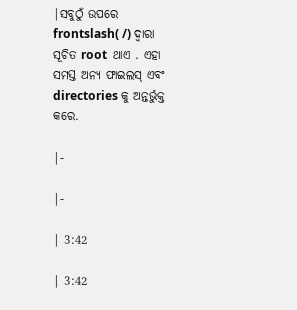|ସବୁଠୁଁ ଉପରେ frontslash( /) ଦ୍ବାରା ସୂଚିତ root  ଥାଏ . ଏହା ସମସ୍ତ ଅନ୍ୟ ଫାଇଲସ୍ ଏବଂ directories କୁ ଅନ୍ତର୍ଭୁକ୍ତ କରେ.

|-

|-

| 3:42

| 3:42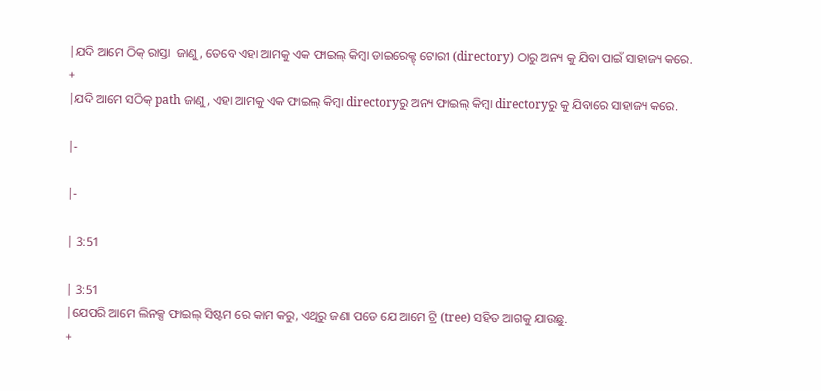|ଯଦି ଆମେ ଠିକ୍ ରାସ୍ତା  ଜାଣୁ, ତେବେ ଏହା ଆମକୁ ଏକ ଫାଇଲ୍ କିମ୍ବା ଡାଇରେକ୍ଟ୍ ଟୋରୀ (directory) ଠାରୁ ଅନ୍ୟ କୁ ଯିବା ପାଇଁ ସାହାଜ୍ୟ କରେ.
+
|ଯଦି ଆମେ ସଠିକ୍ path ଜାଣୁ , ଏହା ଆମକୁ ଏକ ଫାଇଲ୍ କିମ୍ବା directoryରୁ ଅନ୍ୟ ଫାଇଲ୍ କିମ୍ବା directoryରୁ କୁ ଯିବାରେ ସାହାଜ୍ୟ କରେ.

|-

|-

| 3:51

| 3:51
|ଯେପରି ଆମେ ଲିନକ୍ସ ଫାଇଲ୍ ସିଷ୍ଟମ ରେ କାମ କରୁ, ଏଥିରୁ ଜଣା ପଡେ ଯେ ଆମେ ଟ୍ରି (tree) ସହିତ ଆଗକୁ ଯାଉଛୁ.
+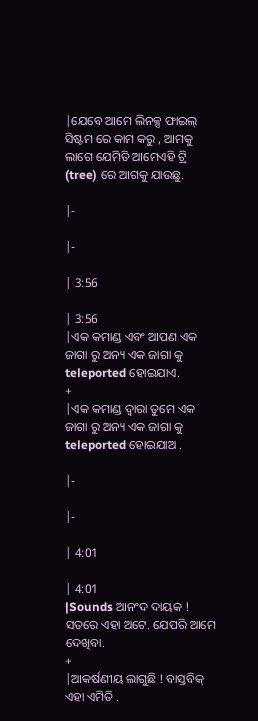|ଯେବେ ଆମେ ଲିନକ୍ସ ଫାଇଲ୍ ସିଷ୍ଟମ ରେ କାମ କରୁ , ଆମକୁ ଲାଗେ ଯେମିତି ଆମେଏହି ଟ୍ରି (tree) ରେ ଆଗକୁ ଯାଉଛୁ.

|-

|-

| 3:56

| 3:56
|ଏକ କମାଣ୍ଡ ଏବଂ ଆପଣ ଏକ ଜାଗା ରୁ ଅନ୍ୟ ଏକ ଜାଗା କୁ teleported ହୋଇଯାଏ.
+
|ଏକ କମାଣ୍ଡ ଦ୍ୱାରା ତୁମେ ଏକ ଜାଗା ରୁ ଅନ୍ୟ ଏକ ଜାଗା କୁ teleported ହୋଇଯାଅ .

|-

|-

| 4:01

| 4:01
|Sounds ଆନଂଦ ଦାୟକ ! ସତରେ ଏହା ଅଟେ. ଯେପରି ଆମେ ଦେଖିବା.
+
|ଆକର୍ଷଣୀୟ ଲାଗୁଛି ! ବାସ୍ତବିକ୍‌ ଏହା ଏମିତି .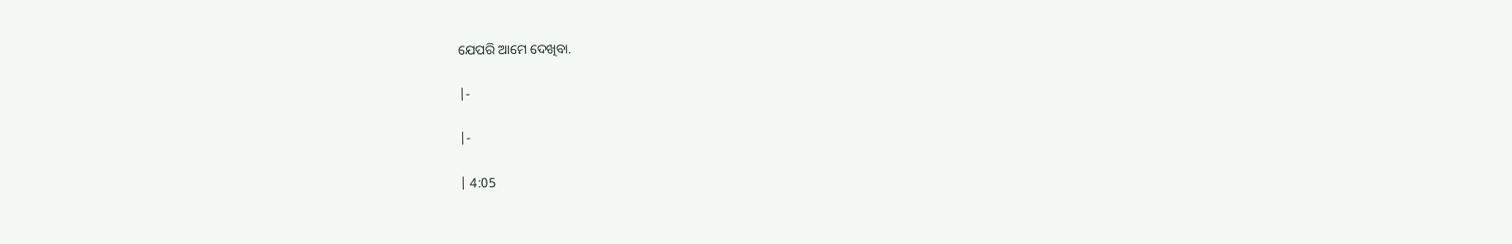ଯେପରି ଆମେ ଦେଖିବା.

|-

|-

| 4:05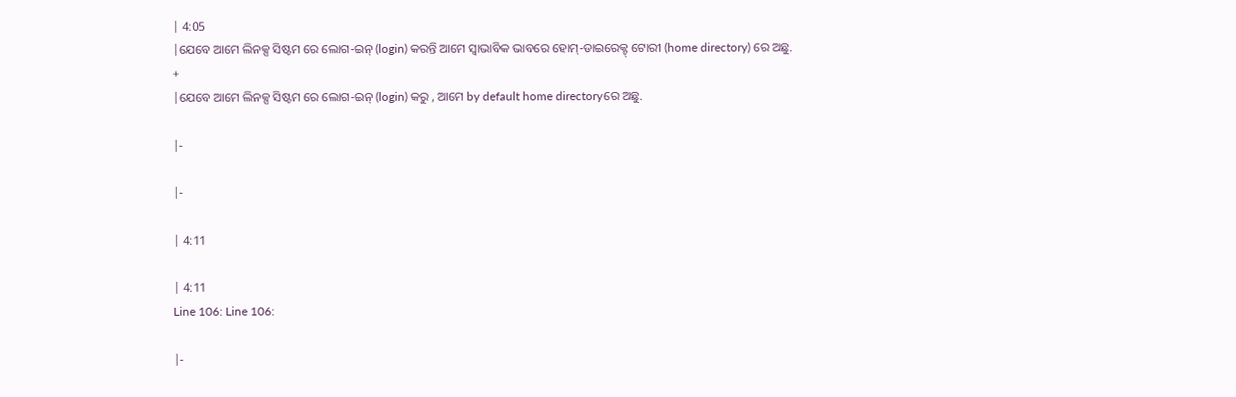| 4:05
|ଯେବେ ଆମେ ଲିନକ୍ସ ସିଷ୍ଟମ ରେ ଲୋଗ-ଇନ୍ (login) କରନ୍ତି ଆମେ ସ୍ବାଭାବିକ ଭାବରେ ହୋମ୍-ଡାଇରେକ୍ଟ୍ ଟୋରୀ (home directory) ରେ ଅଛୁ.
+
|ଯେବେ ଆମେ ଲିନକ୍ସ ସିଷ୍ଟମ ରେ ଲୋଗ-ଇନ୍ (login) କରୁ , ଆମେ by default home directoryରେ ଅଛୁ.

|-

|-

| 4:11

| 4:11
Line 106: Line 106:

|-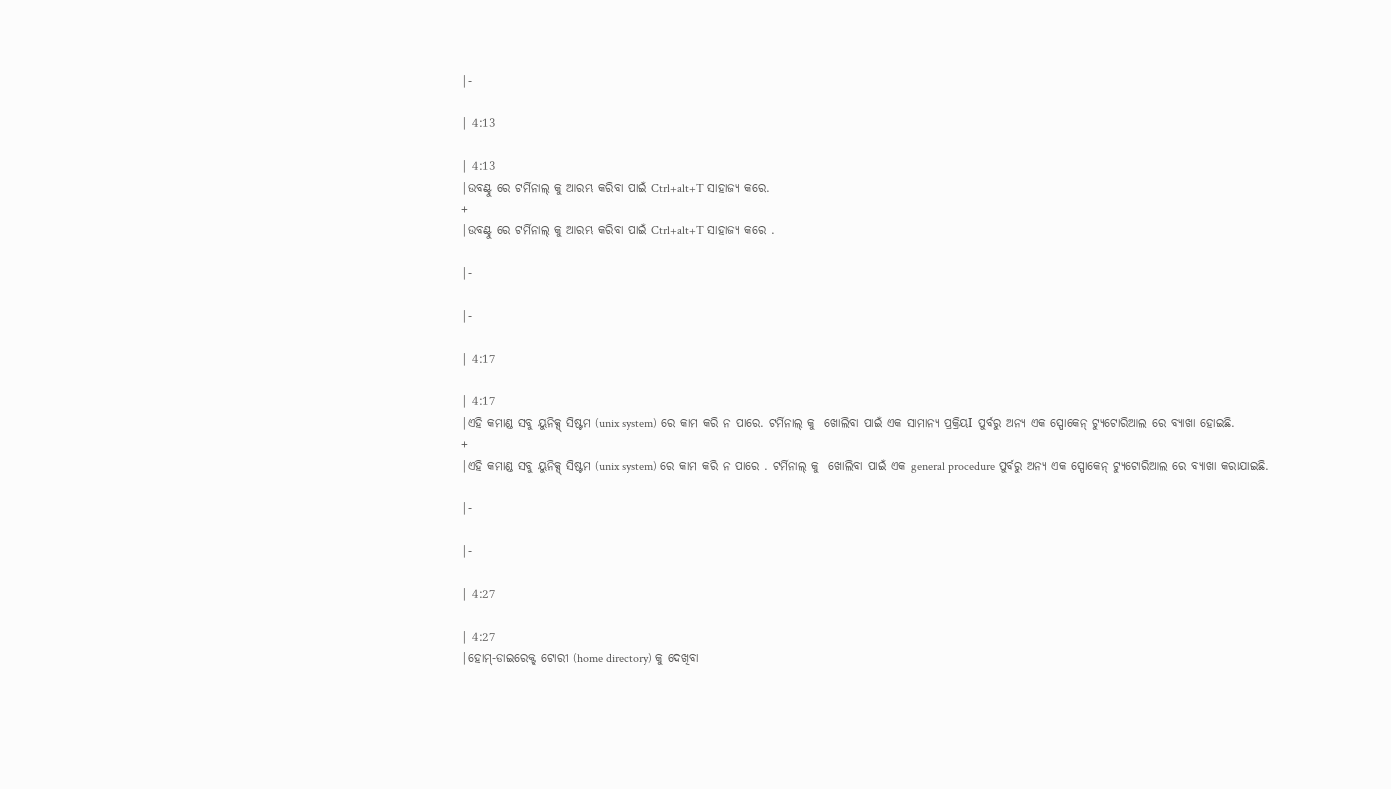|-

| 4:13

| 4:13
|ଉବଣ୍ଟୁ ରେ ଟର୍ମିନାଲ୍ କୁ ଆରମ୍ଭ କରିବା ପାଇଁ Ctrl+alt+T ସାହାଜ୍ୟ କରେ.
+
|ଉବଣ୍ଟୁ ରେ ଟର୍ମିନାଲ୍ କୁ ଆରମ୍ଭ କରିବା ପାଇଁ Ctrl+alt+T ସାହାଜ୍ୟ କରେ .

|-

|-

| 4:17

| 4:17
|ଏହି କମାଣ୍ଡ ସବୁ ୟୁନିକ୍ସ୍ ସିଷ୍ଟମ (unix system) ରେ କାମ କରି ନ ପାରେ. ଟର୍ମିନାଲ୍ କୁ  ଖୋଲିବା ପାଇଁ ଏକ ସାମାନ୍ୟ ପ୍ରକ୍ରିୟI ପୁର୍ବରୁ ଅନ୍ୟ ଏକ ସ୍ପୋକେନ୍ ଟ୍ୟୁଟୋରିଆଲ ରେ ବ୍ୟାଖା ହୋଇଛି.
+
|ଏହି କମାଣ୍ଡ ସବୁ ୟୁନିକ୍ସ୍ ସିଷ୍ଟମ (unix system) ରେ କାମ କରି ନ ପାରେ . ଟର୍ମିନାଲ୍ କୁ  ଖୋଲିବା ପାଇଁ ଏକ general procedure ପୁର୍ବରୁ ଅନ୍ୟ ଏକ ସ୍ପୋକେନ୍ ଟ୍ୟୁଟୋରିଆଲ ରେ ବ୍ୟାଖା କରାଯାଇଛି.

|-

|-

| 4:27

| 4:27
|ହୋମ୍-ଡାଇରେକ୍ଟ୍ ଟୋରୀ (home directory) କୁ ଦେଖିବା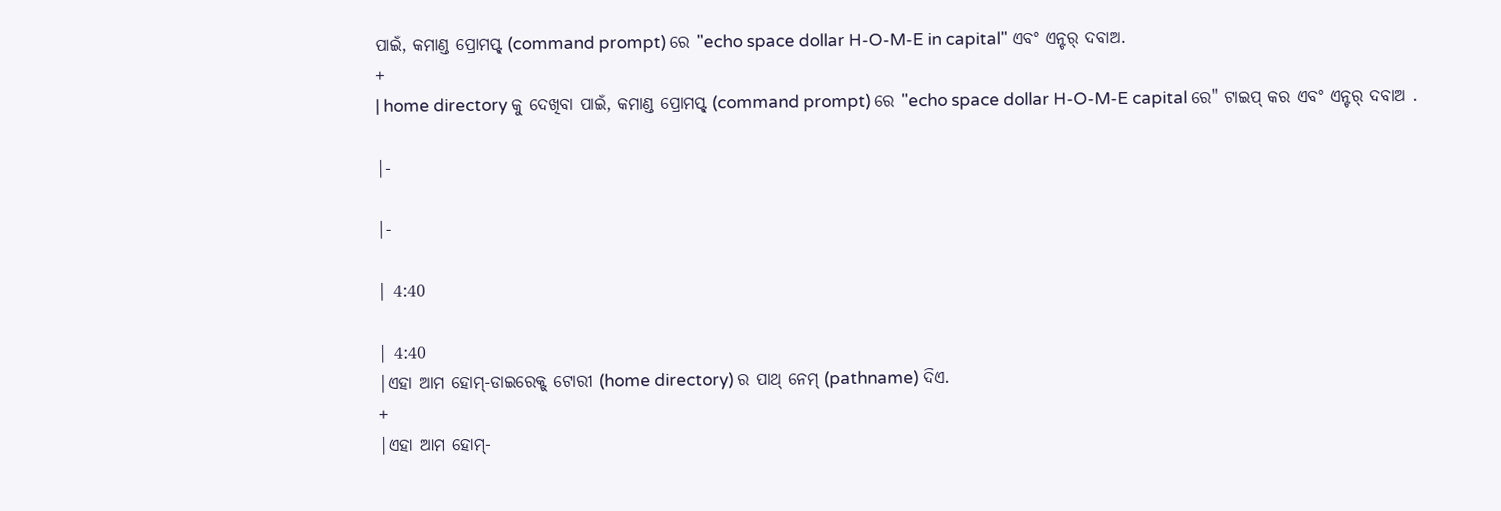ପାଇଁ, କମାଣ୍ଡ ପ୍ରୋମପ୍ଟ୍ (command prompt) ରେ "echo space dollar H-O-M-E in capital" ଏବଂ ଏନ୍ଟର୍ ଦବାଅ.
+
| home directory କୁ ଦେଖିବା ପାଇଁ, କମାଣ୍ଡ ପ୍ରୋମପ୍ଟ୍ (command prompt) ରେ "echo space dollar H-O-M-E capital ରେ" ଟାଇପ୍‌ କର ଏବଂ ଏନ୍ଟର୍ ଦବାଅ .

|-

|-

| 4:40

| 4:40
|ଏହା ଆମ ହୋମ୍-ଡାଇରେକ୍ଟ୍ ଟୋରୀ (home directory) ର ପାଥ୍ ନେମ୍ (pathname) ଦିଏ.
+
|ଏହା ଆମ ହୋମ୍-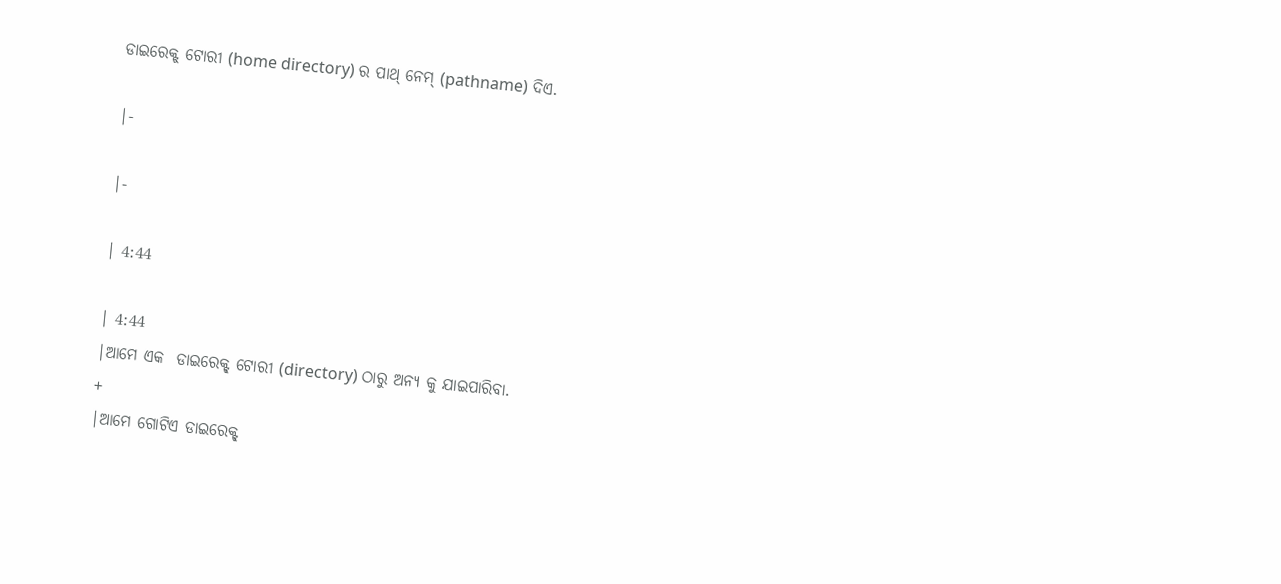ଡାଇରେକ୍ଟ୍ ଟୋରୀ (home directory) ର ପାଥ୍ ନେମ୍ (pathname) ଦିଏ.

|-

|-

| 4:44

| 4:44
|ଆମେ ଏକ  ଡାଇରେକ୍ଟ୍ ଟୋରୀ (directory) ଠାରୁ ଅନ୍ୟ କୁ ଯାଇପାରିବା.
+
|ଆମେ ଗୋଟିଏ ଡାଇରେକ୍ଟ୍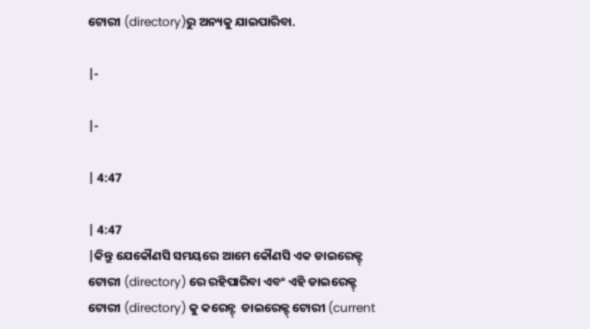ଟୋରୀ (directory)ରୁ ଅନ୍ୟକୁ ଯାଇପାରିବା.

|-

|-

| 4:47

| 4:47
|କିନ୍ତୁ ଯେକୌଣସି ସମୟରେ ଆମେ କୌଣସି ଏକ ଡାଇରେକ୍ଟ୍ ଟୋରୀ (directory) ରେ ରହିପାରିବା ଏବଂ ଏହି ଡାଇରେକ୍ଟ୍ ଟୋରୀ (directory) କୁ କରେନ୍ଟ୍  ଡାଇରେକ୍ଟ୍ ଟୋରୀ (current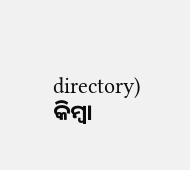directory) କିମ୍ବା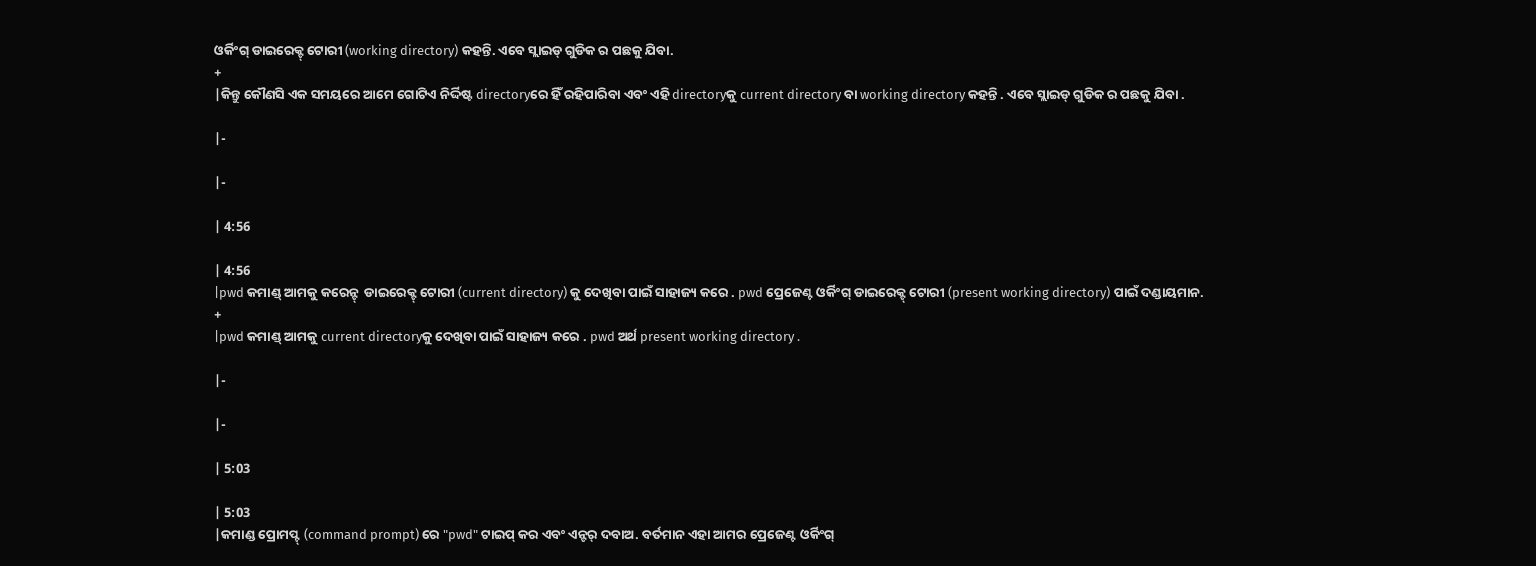ଓର୍କିଂଗ୍ ଡାଇରେକ୍ଟ୍ ଟୋରୀ (working directory) କହନ୍ତି. ଏବେ ସ୍ଲାଇଡ୍ ଗୁଡିକ ର ପଛକୁ ଯିବା.
+
|କିନ୍ତୁ କୌଣସି ଏକ ସମୟରେ ଆମେ ଗୋଟିଏ ନିର୍ଦ୍ଦିଷ୍ଟ directoryରେ ହିଁ ରହିପାରିବା ଏବଂ ଏହି directoryକୁ current directory ବା working directory କହନ୍ତି . ଏବେ ସ୍ଲାଇଡ୍ ଗୁଡିକ ର ପଛକୁ ଯିବା .

|-

|-

| 4:56

| 4:56
|pwd କମାଣ୍ଡ୍ ଆମକୁ କରେନ୍ଟ୍  ଡାଇରେକ୍ଟ୍ ଟୋରୀ (current directory) କୁ ଦେଖିବା ପାଇଁ ସାହାଜ୍ୟ କରେ . pwd ପ୍ରେଜେଣ୍ଟ ଓର୍କିଂଗ୍ ଡାଇରେକ୍ଟ୍ ଟୋରୀ (present working directory) ପାଇଁ ଦଣ୍ଡାୟମାନ.
+
|pwd କମାଣ୍ଡ୍ ଆମକୁ current directoryକୁ ଦେଖିବା ପାଇଁ ସାହାଜ୍ୟ କରେ . pwd ଅର୍ଥ present working directory .

|-

|-

| 5:03

| 5:03
|କମାଣ୍ଡ ପ୍ରୋମପ୍ଟ୍ (command prompt) ରେ "pwd" ଟାଇପ୍ କର ଏବଂ ଏନ୍ଟର୍ ଦବାଅ. ବର୍ତମାନ ଏହା ଆମର ପ୍ରେଜେଣ୍ଟ ଓର୍କିଂଗ୍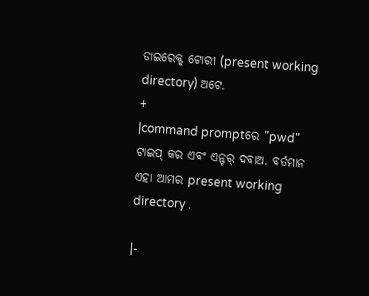ଡାଇରେକ୍ଟ୍ ଟୋରୀ (present working directory) ଅଟେ.
+
|command promptରେ "pwd" ଟାଇପ୍ କର ଏବଂ ଏନ୍ଟର୍ ଦବାଅ. ବର୍ତମାନ ଏହା ଆମର present working directory .

|-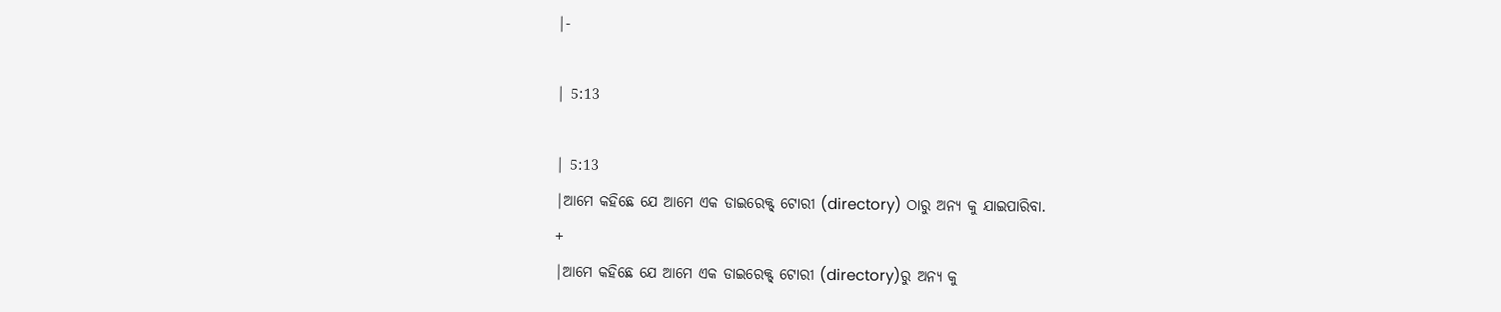|-

| 5:13

| 5:13
|ଆମେ କହିଛେ ଯେ ଆମେ ଏକ ଡାଇରେକ୍ଟ୍ ଟୋରୀ (directory) ଠାରୁ ଅନ୍ୟ କୁ ଯାଇପାରିବା.
+
|ଆମେ କହିଛେ ଯେ ଆମେ ଏକ ଡାଇରେକ୍ଟ୍ ଟୋରୀ (directory)ରୁ ଅନ୍ୟ କୁ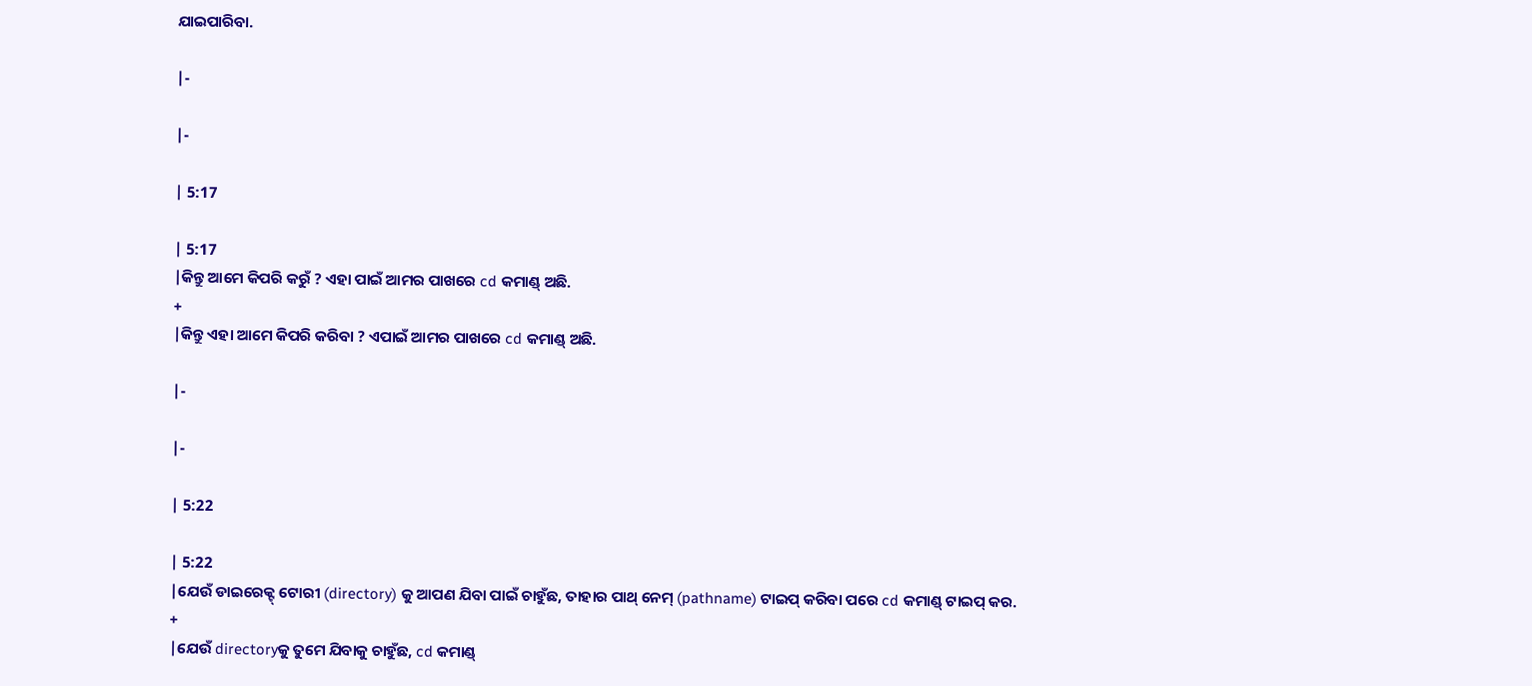ଯାଇପାରିବା.

|-

|-

| 5:17

| 5:17
|କିନ୍ତୁ ଆମେ କିପରି କରୁଁ ? ଏହା ପାଇଁ ଆମର ପାଖରେ cd କମାଣ୍ଡ୍ ଅଛି.
+
|କିନ୍ତୁ ଏହା ଆମେ କିପରି କରିବା ? ଏପାଇଁ ଆମର ପାଖରେ cd କମାଣ୍ଡ୍ ଅଛି.

|-

|-

| 5:22

| 5:22
|ଯେଉଁ ଡାଇରେକ୍ଟ୍ ଟୋରୀ (directory) କୁ ଆପଣ ଯିବା ପାଇଁ ଚାହୁଁଛ, ତାହାର ପାଥ୍ ନେମ୍ (pathname) ଟାଇପ୍ କରିବା ପରେ cd କମାଣ୍ଡ୍ ଟାଇପ୍ କର.
+
|ଯେଉଁ directoryକୁ ତୁମେ ଯିବାକୁ ଚାହୁଁଛ, cd କମାଣ୍ଡ୍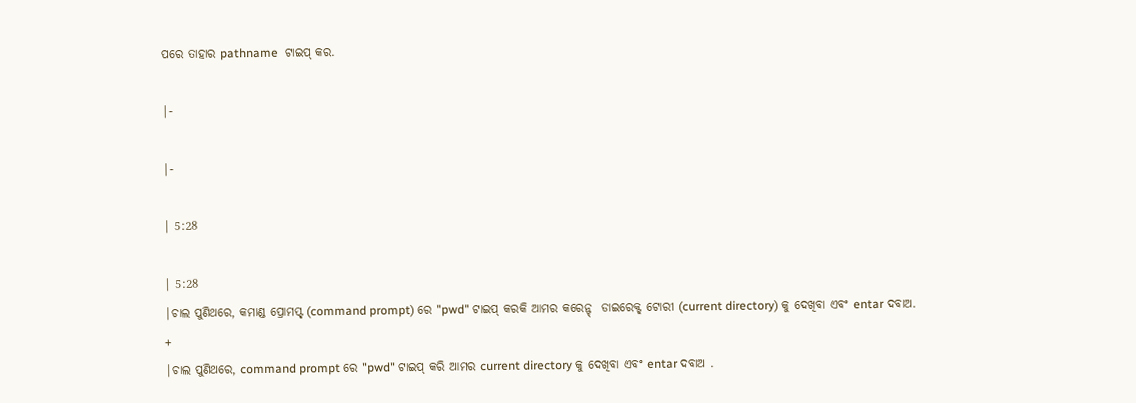ପରେ ତାହାର pathname  ଟାଇପ୍ କର.

|-

|-

| 5:28

| 5:28
|ଚାଲ ପୁଣିଥରେ, କମାଣ୍ଡ ପ୍ରୋମପ୍ଟ୍ (command prompt) ରେ "pwd" ଟାଇପ୍ କରକି ଆମର କରେନ୍ଟ୍  ଡାଇରେକ୍ଟ୍ ଟୋରୀ (current directory) କୁ ଦେଖିବା ଏବଂ entar ଦବାଅ.
+
|ଚାଲ ପୁଣିଥରେ, command prompt ରେ "pwd" ଟାଇପ୍ କରି ଆମର current directory କୁ ଦେଖିବା ଏବଂ entar ଦବାଅ .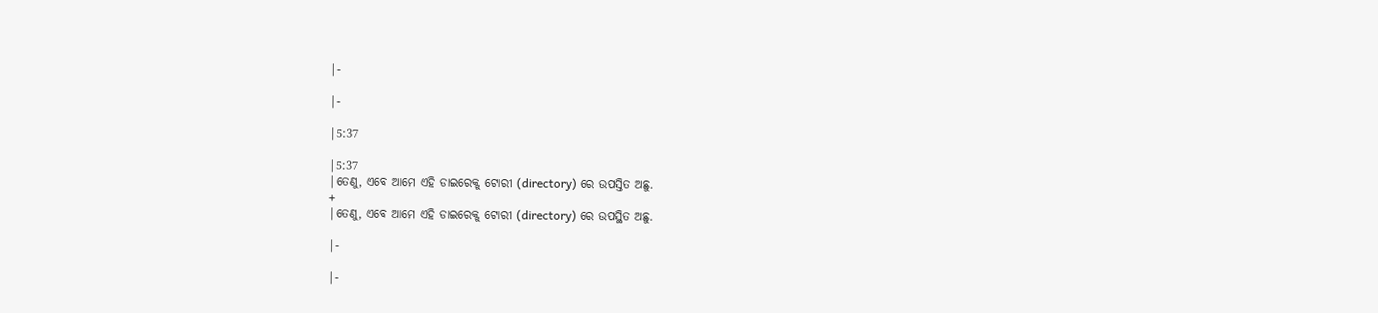|-

|-

|5:37

|5:37
|ତେଣୁ, ଏବେ ଆମେ ଏହି ଡାଇରେକ୍ଟ୍ ଟୋରୀ (directory) ରେ ଉପସ୍ତିତ ଅଛୁ.
+
|ତେଣୁ, ଏବେ ଆମେ ଏହି ଡାଇରେକ୍ଟ୍ ଟୋରୀ (directory) ରେ ଉପସ୍ଥିତ ଅଛୁ.

|-

|-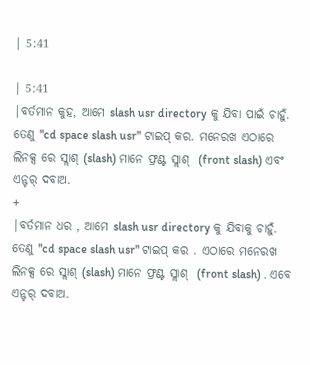| 5:41

| 5:41
|ବର୍ତମାନ କୁହ, ଆମେ slash usr directory କୁ ଯିବା ପାଇଁ ଚାହୁଁ. ତେଣୁ "cd space slash usr" ଟାଇପ୍ କର. ମନେରଖ ଏଠାରେ ଲିନକ୍ସ ରେ ସ୍ଲାଶ୍ (slash) ମାନେ ଫ୍ରଣ୍ଟ ସ୍ଲାଶ୍  (front slash) ଏବଂ ଏନ୍ଟର୍ ଦବାଅ.
+
|ବର୍ତମାନ ଧର , ଆମେ slash usr directory କୁ ଯିବାକୁ ଚାହୁଁ. ତେଣୁ "cd space slash usr" ଟାଇପ୍ କର . ଏଠାରେ ମନେରଖ ଲିନକ୍ସ ରେ ସ୍ଲାଶ୍ (slash) ମାନେ ଫ୍ରଣ୍ଟ ସ୍ଲାଶ୍  (front slash) . ଏବେ ଏନ୍ଟର୍ ଦବାଅ.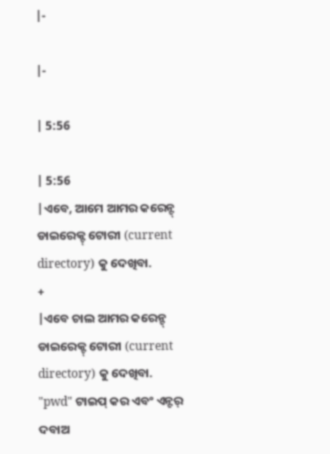|-

|-

| 5:56

| 5:56
|ଏବେ, ଆମେ ଆମର କରେନ୍ଟ୍  ଡାଇରେକ୍ଟ୍ ଟୋରୀ (current directory) କୁ ଦେଖିବା.
+
|ଏବେ ଚାଲ ଆମର କରେନ୍ଟ୍  ଡାଇରେକ୍ଟ୍ ଟୋରୀ (current directory) କୁ ଦେଖିବା. "pwd" ଟାଇପ୍ କର ଏବଂ ଏନ୍ଟର୍ ଦବାଅ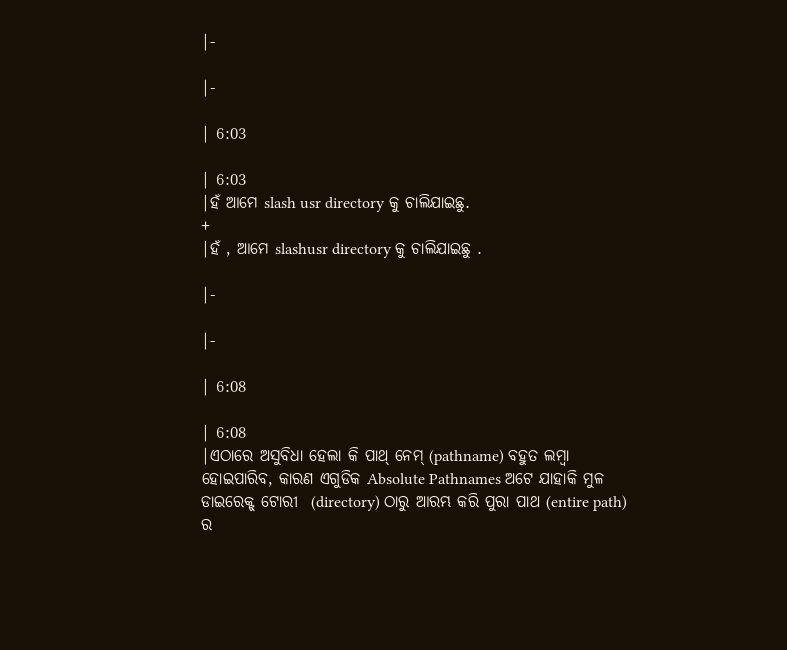|-

|-

| 6:03

| 6:03
|ହଁ ଆମେ slash usr directory କୁ ଚାଲିଯାଇଛୁ.
+
|ହଁ , ଆମେ slashusr directory କୁ ଚାଲିଯାଇଛୁ .

|-

|-

| 6:08

| 6:08
|ଏଠାରେ ଅସୁବିଧା ହେଲା କି ପାଥ୍ ନେମ୍ (pathname) ବହୁତ ଲମ୍ବା ହୋଇପାରିବ, କାରଣ ଏଗୁଡିକ Absolute Pathnames ଅଟେ ଯାହାକି ମୁଳ ଡାଇରେକ୍ଟ୍ ଟୋରୀ  (directory) ଠାରୁ ଆରମ୍ଭ କରି ପୁରା ପାଥ (entire path) ର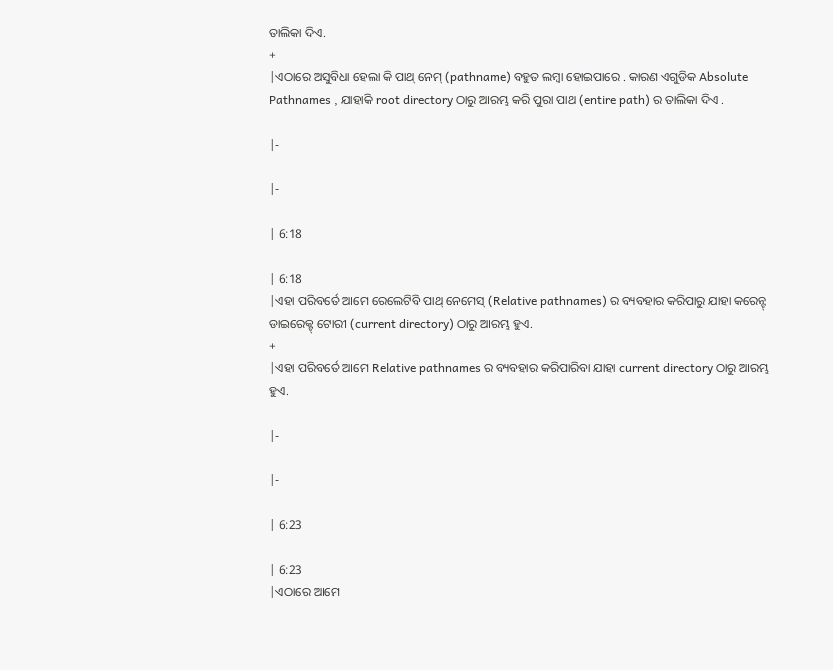ତାଲିକା ଦିଏ.
+
|ଏଠାରେ ଅସୁବିଧା ହେଲା କି ପାଥ୍ ନେମ୍ (pathname) ବହୁତ ଲମ୍ବା ହୋଇପାରେ . କାରଣ ଏଗୁଡିକ Absolute Pathnames , ଯାହାକି root directory ଠାରୁ ଆରମ୍ଭ କରି ପୁରା ପାଥ (entire path) ର ତାଲିକା ଦିଏ .

|-

|-

| 6:18

| 6:18
|ଏହା ପରିବର୍ତେ ଆମେ ରେଲେଟିବି ପାଥ୍ ନେମେସ୍ (Relative pathnames) ର ବ୍ୟବହାର କରିପାରୁ ଯାହା କରେନ୍ଟ୍  ଡାଇରେକ୍ଟ୍ ଟୋରୀ (current directory) ଠାରୁ ଆରମ୍ଭ ହୁଏ.
+
|ଏହା ପରିବର୍ତେ ଆମେ Relative pathnames ର ବ୍ୟବହାର କରିପାରିବା ଯାହା current directory ଠାରୁ ଆରମ୍ଭ ହୁଏ.

|-

|-

| 6:23

| 6:23
|ଏଠାରେ ଆମେ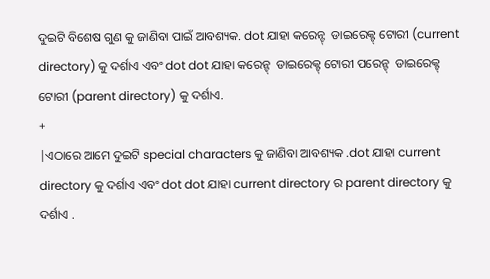ଦୁଇଟି ବିଶେଷ ଗୁଣ କୁ ଜାଣିବା ପାଇଁ ଆବଶ୍ୟକ. dot ଯାହା କରେନ୍ଟ୍  ଡାଇରେକ୍ଟ୍ ଟୋରୀ (current directory) କୁ ଦର୍ଶାଏ ଏବଂ dot dot ଯାହା କରେନ୍ଟ୍  ଡାଇରେକ୍ଟ୍ ଟୋରୀ ପରେନ୍ଟ୍  ଡାଇରେକ୍ଟ୍ ଟୋରୀ (parent directory) କୁ ଦର୍ଶାଏ.
+
|ଏଠାରେ ଆମେ ଦୁଇଟି special characters କୁ ଜାଣିବା ଆବଶ୍ୟକ .dot ଯାହା current directory କୁ ଦର୍ଶାଏ ଏବଂ dot dot ଯାହା current directory ର parent directory କୁ ଦର୍ଶାଏ .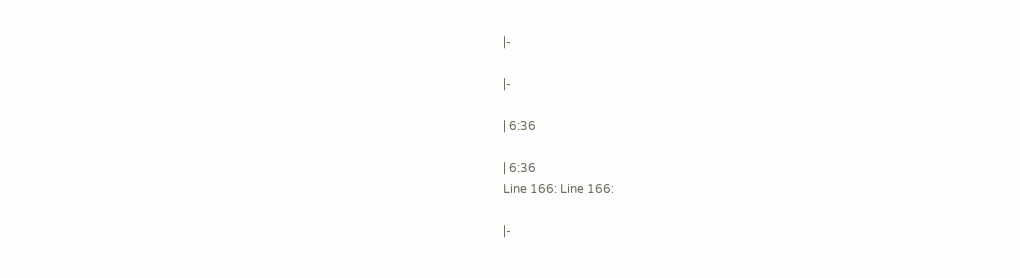|-

|-

| 6:36

| 6:36
Line 166: Line 166:

|-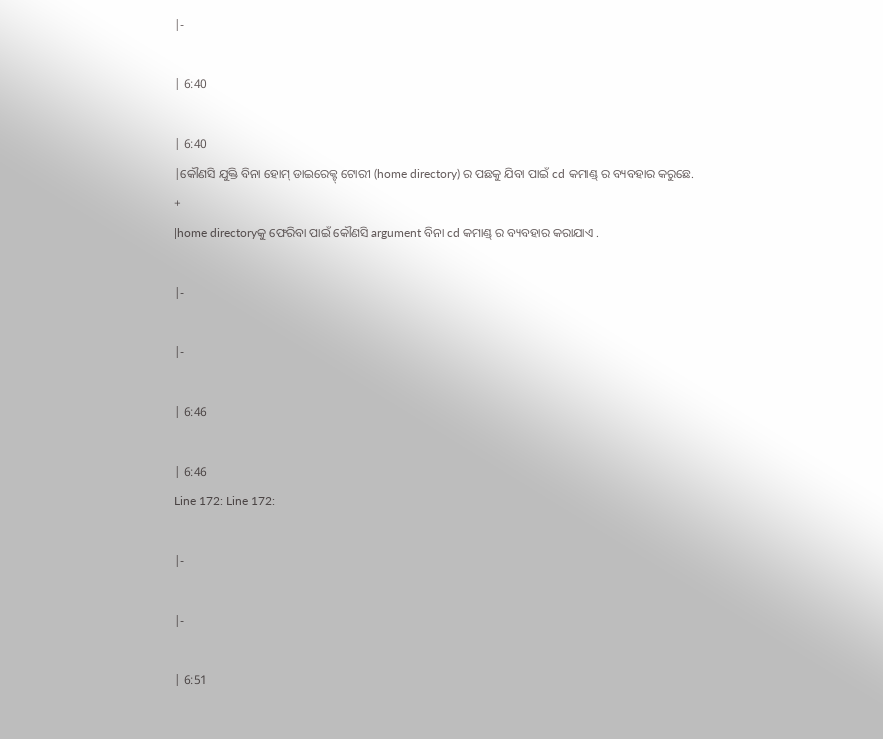|-

| 6:40

| 6:40
|କୌଣସି ଯୁକ୍ତି ବିନା ହୋମ୍ ଡାଇରେକ୍ଟ୍ ଟୋରୀ (home directory) ର ପଛକୁ ଯିବା ପାଇଁ cd କମାଣ୍ଡ୍ ର ବ୍ୟବହାର କରୁଛେ.
+
|home directoryକୁ ଫେରିବା ପାଇଁ କୌଣସି argument ବିନା cd କମାଣ୍ଡ୍ ର ବ୍ୟବହାର କରାଯାଏ .

|-

|-

| 6:46

| 6:46
Line 172: Line 172:

|-

|-

| 6:51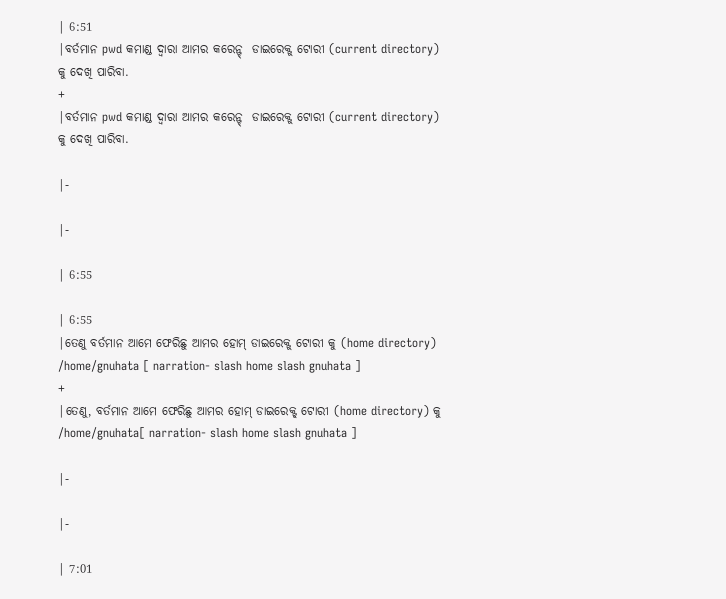| 6:51
|ବର୍ତମାନ pwd କମାଣ୍ଡ ଦ୍ବାରା ଆମର କରେନ୍ଟ୍  ଡାଇରେକ୍ଟ୍ ଟୋରୀ (current directory) କୁ ଦେଖି ପାରିବା.
+
|ବର୍ତମାନ pwd କମାଣ୍ଡ ଦ୍ବାରା ଆମର କରେନ୍ଟ୍  ଡାଇରେକ୍ଟ୍ ଟୋରୀ (current directory) କୁ ଦେଖି ପାରିବା.

|-

|-

| 6:55

| 6:55
|ତେଣୁ ବର୍ତମାନ ଆମେ ଫେରିଛୁ ଆମର ହୋମ୍ ଡାଇରେକ୍ଟ୍ ଟୋରୀ କୁ (home directory) /home/gnuhata [ narration- slash home slash gnuhata ]
+
|ତେଣୁ, ବର୍ତମାନ ଆମେ ଫେରିଛୁ ଆମର ହୋମ୍ ଡାଇରେକ୍ଟ୍ ଟୋରୀ (home directory) କୁ /home/gnuhata[ narration- slash home slash gnuhata ]

|-

|-

| 7:01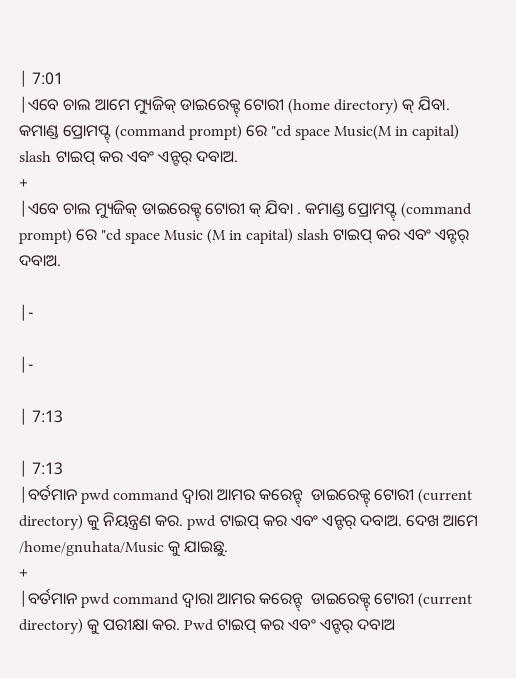| 7:01
|ଏବେ ଚାଲ ଆମେ ମ୍ୟୁଜିକ୍ ଡାଇରେକ୍ଟ୍ ଟୋରୀ (home directory) କ୍ ଯିବା. କମାଣ୍ଡ ପ୍ରୋମପ୍ଟ୍ (command prompt) ରେ "cd space Music(M in capital) slash ଟାଇପ୍ କର ଏବଂ ଏନ୍ଟର୍ ଦବାଅ.
+
|ଏବେ ଚାଲ ମ୍ୟୁଜିକ୍ ଡାଇରେକ୍ଟ୍ ଟୋରୀ କ୍ ଯିବା . କମାଣ୍ଡ ପ୍ରୋମପ୍ଟ୍ (command prompt) ରେ "cd space Music (M in capital) slash ଟାଇପ୍ କର ଏବଂ ଏନ୍ଟର୍ ଦବାଅ.

|-

|-

| 7:13

| 7:13
|ବର୍ତମାନ pwd command ଦ୍ବାରା ଆମର କରେନ୍ଟ୍  ଡାଇରେକ୍ଟ୍ ଟୋରୀ (current directory) କୁ ନିୟନ୍ତ୍ରଣ କର. pwd ଟାଇପ୍ କର ଏବଂ ଏନ୍ଟର୍ ଦବାଅ. ଦେଖ ଆମେ /home/gnuhata/Music କୁ ଯାଇଛୁ.
+
|ବର୍ତମାନ pwd command ଦ୍ବାରା ଆମର କରେନ୍ଟ୍  ଡାଇରେକ୍ଟ୍ ଟୋରୀ (current directory) କୁ ପରୀକ୍ଷା କର. Pwd ଟାଇପ୍ କର ଏବଂ ଏନ୍ଟର୍ ଦବାଅ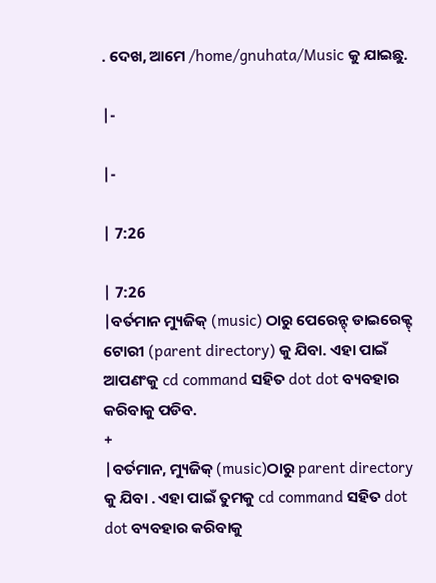. ଦେଖ, ଆମେ /home/gnuhata/Music କୁ ଯାଇଛୁ.

|-

|-

| 7:26

| 7:26
|ବର୍ତମାନ ମ୍ୟୁଜିକ୍ (music) ଠାରୁ ପେରେନ୍ଟ୍ ଡାଇରେକ୍ଟ୍ ଟୋରୀ (parent directory) କୁ ଯିବା. ଏହା ପାଇଁ ଆପଣଂକୁ cd command ସହିତ dot dot ବ୍ୟବହାର କରିବାକୁ ପଡିବ.
+
|ବର୍ତମାନ, ମ୍ୟୁଜିକ୍ (music)ଠାରୁ parent directory କୁ ଯିବା . ଏହା ପାଇଁ ତୁମକୁ cd command ସହିତ dot dot ବ୍ୟବହାର କରିବାକୁ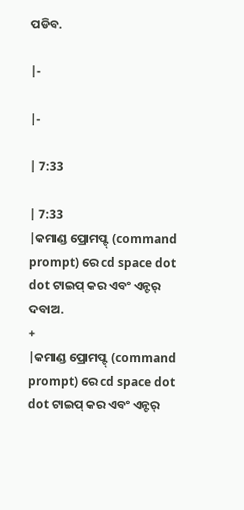ପଡିବ.

|-

|-

| 7:33

| 7:33
|କମାଣ୍ଡ ପ୍ରୋମପ୍ଟ୍ (command prompt) ରେ cd space dot dot ଟାଇପ୍ କର ଏବଂ ଏନ୍ଟର୍ ଦବାଅ.
+
|କମାଣ୍ଡ ପ୍ରୋମପ୍ଟ୍ (command prompt) ରେ cd space dot dot ଟାଇପ୍ କର ଏବଂ ଏନ୍ଟର୍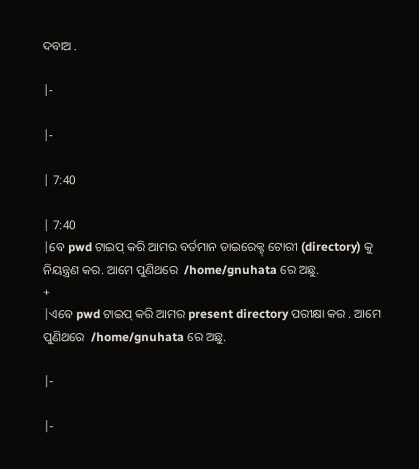ଦବାଅ .

|-

|-

| 7:40

| 7:40
|ବେ pwd ଟାଇପ୍ କରି ଆମର ବର୍ତମାନ ଡାଇରେକ୍ଟ୍ ଟୋରୀ (directory) କୁ ନିୟନ୍ତ୍ରଣ କର. ଆମେ ପୁଣିଥରେ  /home/gnuhata ରେ ଅଛୁ.
+
|ଏବେ pwd ଟାଇପ୍ କରି ଆମର present directory ପରୀକ୍ଷା କର . ଆମେ ପୁଣିଥରେ  /home/gnuhata ରେ ଅଛୁ.

|-

|-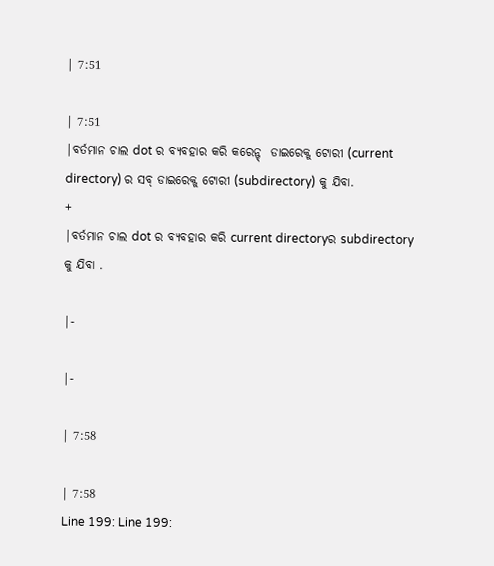| 7:51

| 7:51
|ବର୍ତମାନ ଚାଲ dot ର ବ୍ୟବହାର କରି କରେନ୍ଟ୍  ଡାଇରେକ୍ଟ୍ ଟୋରୀ (current directory) ର ସବ୍ ଡାଇରେକ୍ଟ୍ ଟୋରୀ (subdirectory) କୁ ଯିବା.
+
|ବର୍ତମାନ ଚାଲ dot ର ବ୍ୟବହାର କରି current directoryର subdirectory କୁ ଯିବା .

|-

|-

| 7:58

| 7:58
Line 199: Line 199: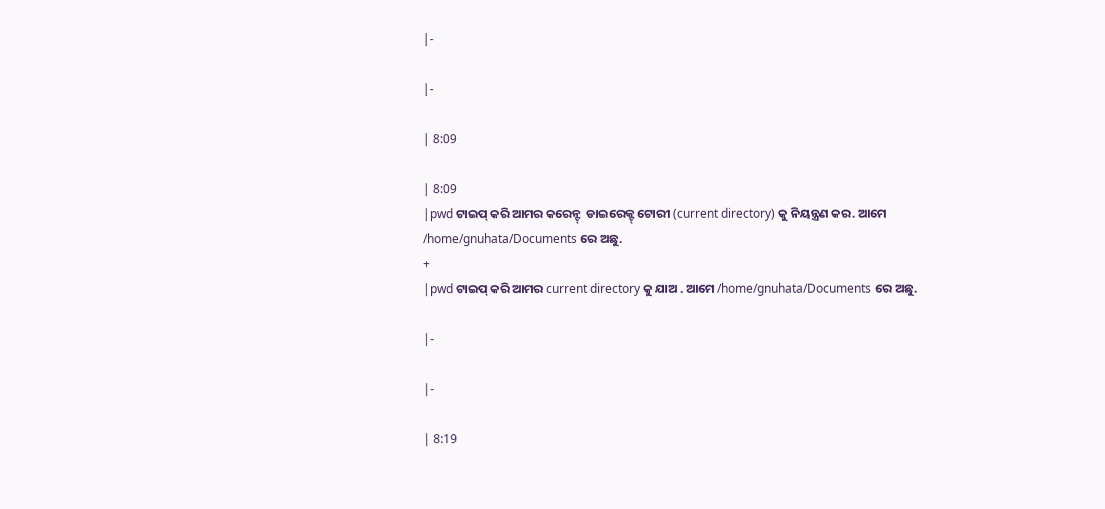|-

|-

| 8:09

| 8:09
|pwd ଟାଇପ୍ କରି ଆମର କରେନ୍ଟ୍  ଡାଇରେକ୍ଟ୍ ଟୋରୀ (current directory) କୁ ନିୟନ୍ତ୍ରଣ କର. ଆମେ /home/gnuhata/Documents ରେ ଅଛୁ.
+
|pwd ଟାଇପ୍ କରି ଆମର current directory କୁ ଯାଅ . ଆମେ /home/gnuhata/Documents ରେ ଅଛୁ.

|-

|-

| 8:19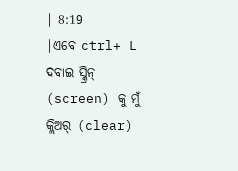| 8:19
|ଏବେ ctrl+ L ଦବାଇ ସ୍କ୍ରିନ୍ (screen) କୁ ମୁଁ କ୍ଲିଅର୍ (clear)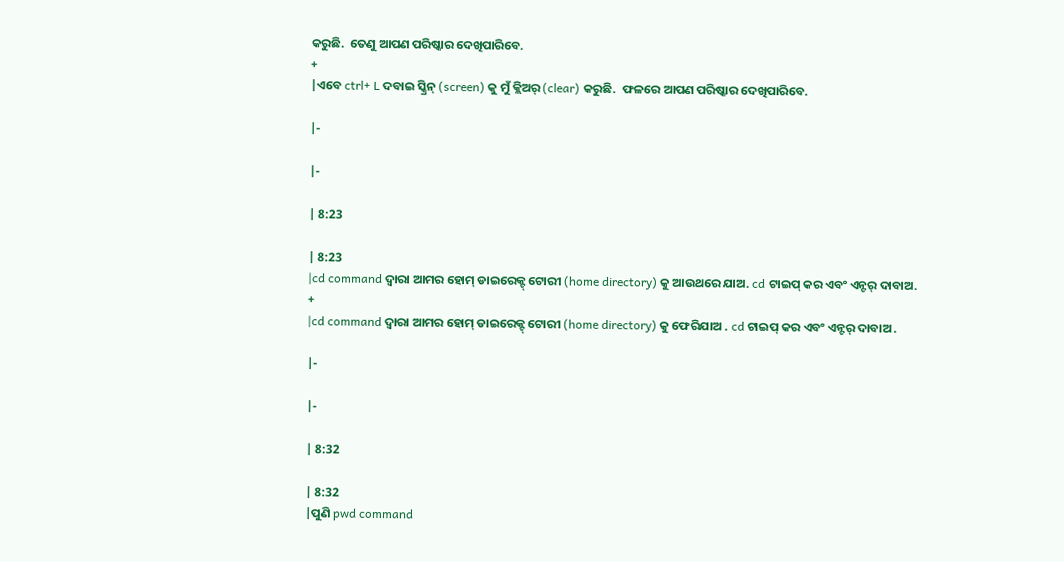କରୁଛି.  ତେଣୁ ଆପଣ ପରିଷ୍କାର ଦେଖିପାରିବେ.
+
|ଏବେ ctrl+ L ଦବାଇ ସ୍କ୍ରିନ୍ (screen) କୁ ମୁଁ କ୍ଲିଅର୍ (clear) କରୁଛି.  ଫଳରେ ଆପଣ ପରିଷ୍କାର ଦେଖିପାରିବେ.

|-

|-

| 8:23

| 8:23
|cd command ଦ୍ବାରା ଆମର ହୋମ୍ ଡାଇରେକ୍ଟ୍ ଟୋରୀ (home directory) କୁ ଆଉଥରେ ଯାଅ. cd ଟାଇପ୍ କର ଏବଂ ଏନ୍ଟର୍ ଦାବାଅ.
+
|cd command ଦ୍ବାରା ଆମର ହୋମ୍ ଡାଇରେକ୍ଟ୍ ଟୋରୀ (home directory) କୁ ଫେରିଯାଅ . cd ଟାଇପ୍ କର ଏବଂ ଏନ୍ଟର୍ ଦାବାଅ .

|-

|-

| 8:32

| 8:32
|ପୁଣି pwd command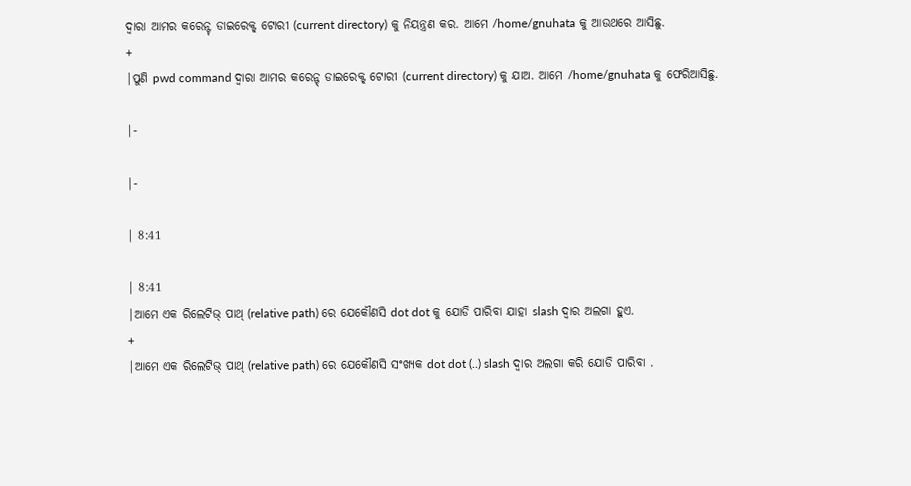ଦ୍ବାରା ଆମର କରେନ୍ଟ୍ ଡାଇରେକ୍ଟ୍ ଟୋରୀ (current directory) କୁ ନିୟନ୍ତ୍ରଣ କର. ଆମେ /home/gnuhata କୁ ଆଉଥରେ ଆସିଛୁ.
+
|ପୁଣି pwd command ଦ୍ବାରା ଆମର କରେନ୍ଟ୍ ଡାଇରେକ୍ଟ୍ ଟୋରୀ (current directory) କୁ ଯାଅ. ଆମେ /home/gnuhata କୁ ଫେରିଆସିଛୁ.

|-

|-

| 8:41

| 8:41
|ଆମେ ଏକ ରିଲେଟିଭ୍ ପାଥ୍ (relative path) ରେ ଯେକୌଣସି dot dot କୁ ଯୋଡି ପାରିବା ଯାହା slash ଦ୍ବାର ଅଲଗା ହୁଏ.
+
|ଆମେ ଏକ ରିଲେଟିଭ୍ ପାଥ୍ (relative path) ରେ ଯେକୌଣସି ସଂଖ୍ୟକ dot dot (..) slash ଦ୍ବାର ଅଲଗା କରି ଯୋଡି ପାରିବା .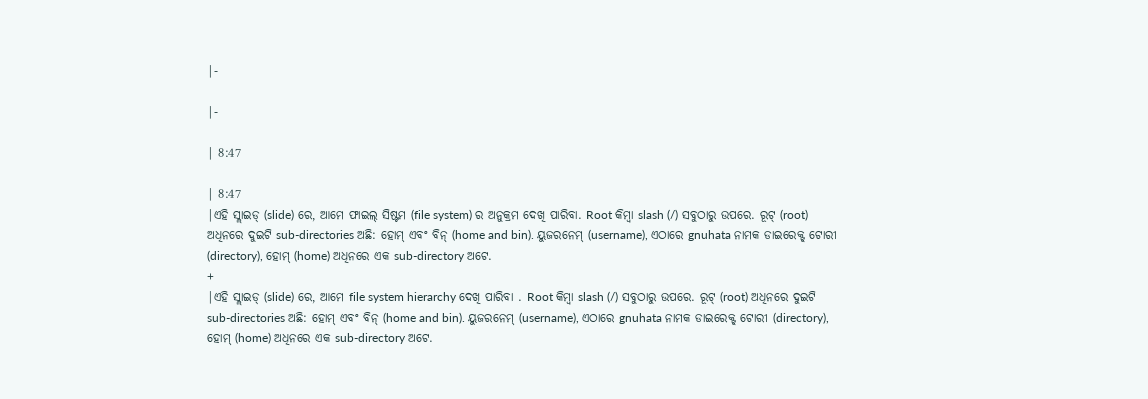|-

|-

| 8:47

| 8:47
|ଏହି ସ୍ଲାଇଡ୍ (slide) ରେ, ଆମେ ଫାଇଲ୍ ସିଷ୍ଟମ (file system) ର ଅନୁକ୍ରମ ଦେଖି ପାରିବା. Root କିମ୍ବା slash (/) ସବୁଠାରୁ ଉପରେ. ରୂଟ୍ (root) ଅଧିନରେ ଦୁଇଟି sub-directories ଅଛି: ହୋମ୍ ଏବଂ ବିନ୍ (home and bin). ୟୁଜରନେମ୍ (username), ଏଠାରେ gnuhata ନାମକ ଡାଇରେକ୍ଟ୍ ଟୋରୀ (directory), ହୋମ୍ (home) ଅଧିନରେ ଏକ sub-directory ଅଟେ.
+
|ଏହି ସ୍ଲାଇଡ୍ (slide) ରେ, ଆମେ file system hierarchy ଦେଖି ପାରିବା . Root କିମ୍ବା slash (/) ସବୁଠାରୁ ଉପରେ. ରୂଟ୍ (root) ଅଧିନରେ ଦୁଇଟି sub-directories ଅଛି: ହୋମ୍ ଏବଂ ବିନ୍ (home and bin). ୟୁଜରନେମ୍ (username), ଏଠାରେ gnuhata ନାମକ ଡାଇରେକ୍ଟ୍ ଟୋରୀ (directory), ହୋମ୍ (home) ଅଧିନରେ ଏକ sub-directory ଅଟେ.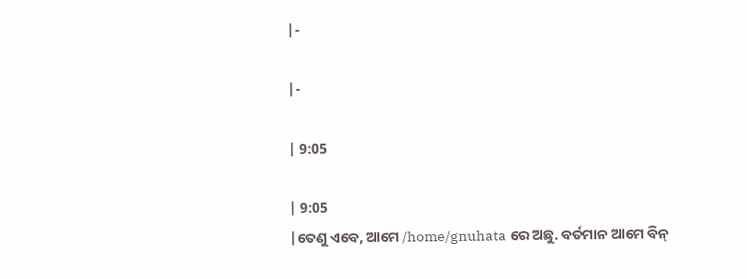|-

|-

| 9:05

| 9:05
|ତେଣୁ ଏବେ, ଆମେ /home/gnuhata ରେ ଅଛୁ. ବର୍ତମାନ ଆମେ ବିନ୍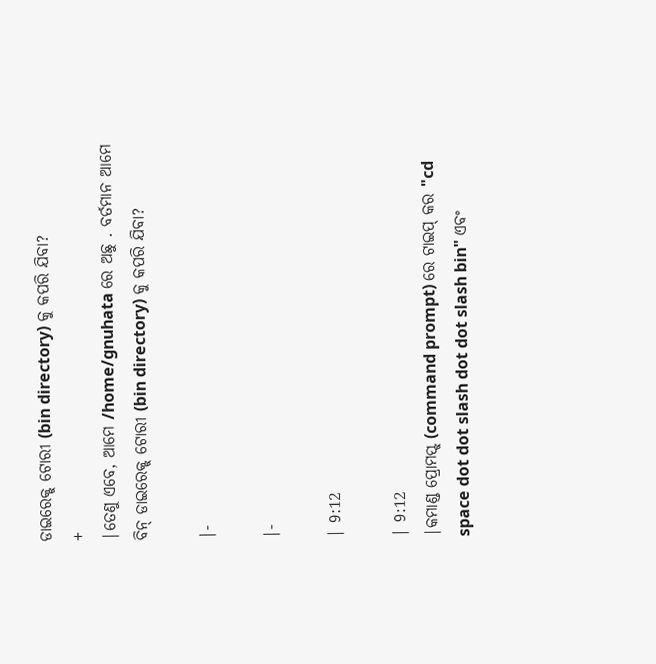ଡାଇରେକ୍ଟ୍ ଟୋରୀ (bin directory) କୁ କପରି ଯିବା?
+
|ତେଣୁ ଏବେ, ଆମେ /home/gnuhata ରେ ଅଛୁ . ବର୍ତମାନ ଆମେ ବିନ୍ ଡାଇରେକ୍ଟ୍ ଟୋରୀ (bin directory) କୁ କପରି ଯିବା?

|-

|-

| 9:12

| 9:12
|କମାଣ୍ଡ ପ୍ରୋମପ୍ଟ୍ (command prompt) ରେ ଟାଇପ୍ କର "cd space dot dot slash dot dot slash bin" ଏବଂ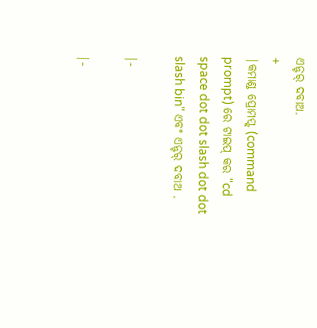ଏନ୍ଟର୍ ଦବାଅ.
+
|କମାଣ୍ଡ ପ୍ରୋମପ୍ଟ୍ (command prompt) ରେ ଟାଇପ୍ କର "cd space dot dot slash dot dot slash bin" ଏବଂ ଏନ୍ଟର୍ ଦବାଅ .

|-

|-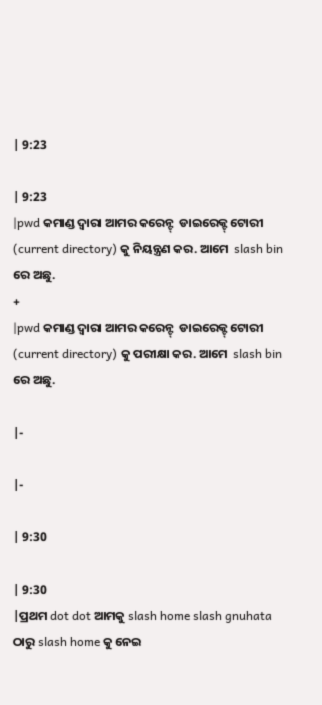| 9:23

| 9:23
|pwd କମାଣ୍ଡ ଦ୍ବାରା ଆମର କରେନ୍ଟ୍  ଡାଇରେକ୍ଟ୍ ଟୋରୀ (current directory) କୁ ନିୟନ୍ତ୍ରଣ କର. ଆମେ  slash bin ରେ ଅଛୁ.
+
|pwd କମାଣ୍ଡ ଦ୍ବାରା ଆମର କରେନ୍ଟ୍  ଡାଇରେକ୍ଟ୍ ଟୋରୀ (current directory) କୁ ପରୀକ୍ଷା କର. ଆମେ  slash bin ରେ ଅଛୁ.

|-

|-

| 9:30

| 9:30
|ପ୍ରଥମ dot dot ଆମକୁ slash home slash gnuhata ଠାରୁ slash home କୁ ନେଇ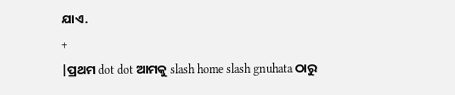ଯାଏ.
+
|ପ୍ରଥମ dot dot ଆମକୁ slash home slash gnuhata ଠାରୁ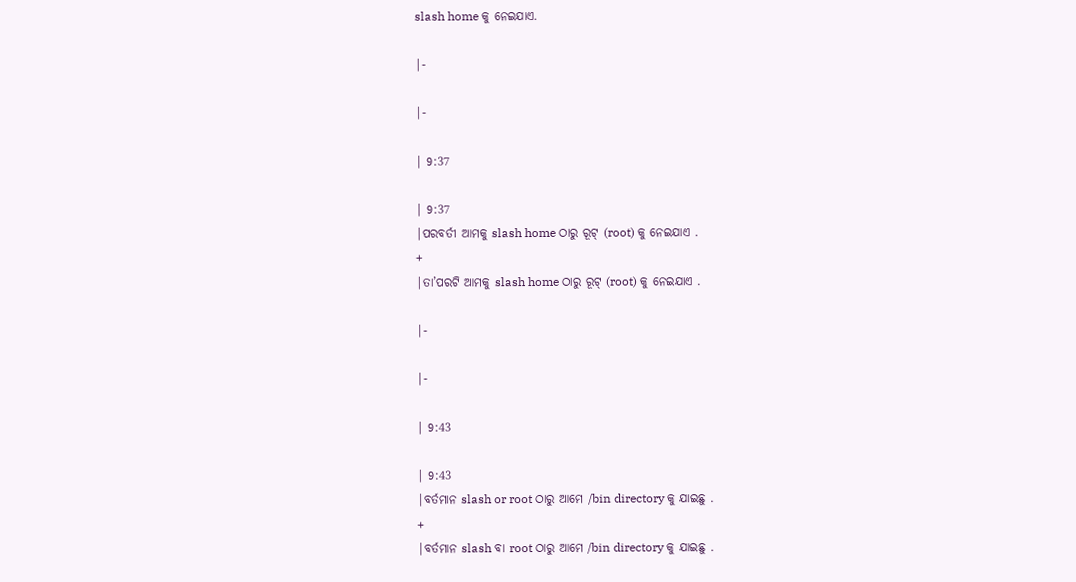slash home କୁ ନେଇଯାଏ.

|-

|-

| 9:37

| 9:37
|ପରବର୍ତୀ ଆମକୁ slash home ଠାରୁ ରୂଟ୍ (root) କୁ ନେଇଯାଏ .
+
|ତା’ପରଟି ଆମକୁ slash home ଠାରୁ ରୂଟ୍ (root) କୁ ନେଇଯାଏ .

|-

|-

| 9:43

| 9:43
|ବର୍ତମାନ slash or root ଠାରୁ ଆମେ /bin directory କୁ ଯାଇଛୁ .
+
|ବର୍ତମାନ slash ବା root ଠାରୁ ଆମେ /bin directory କୁ ଯାଇଛୁ .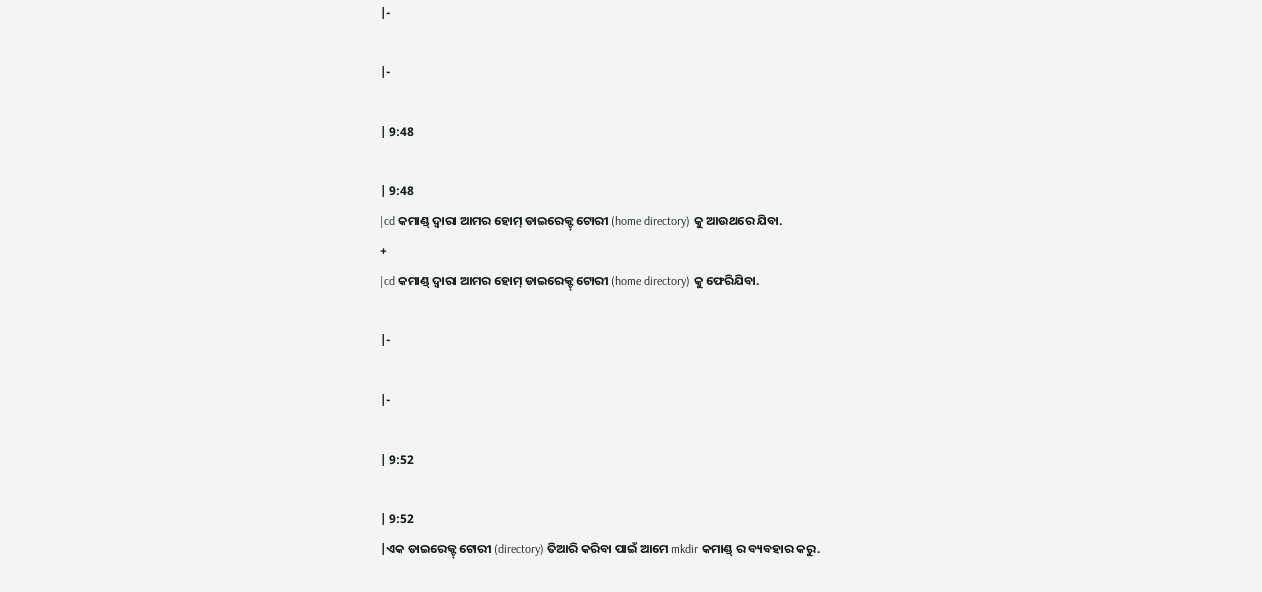|-

|-

| 9:48

| 9:48
|cd କମାଣ୍ଡ୍ ଦ୍ବାରା ଆମର ହୋମ୍ ଡାଇରେକ୍ଟ୍ ଟୋରୀ (home directory) କୁ ଆଉଥରେ ଯିବା.
+
|cd କମାଣ୍ଡ୍ ଦ୍ବାରା ଆମର ହୋମ୍ ଡାଇରେକ୍ଟ୍ ଟୋରୀ (home directory) କୁ ଫେରିଯିବା.

|-

|-

| 9:52

| 9:52
|ଏକ ଡାଇରେକ୍ଟ୍ ଟୋରୀ (directory) ତିଆରି କରିବା ପାଇଁ ଆମେ mkdir କମାଣ୍ଡ୍ ର ବ୍ୟବହାର କରୁ.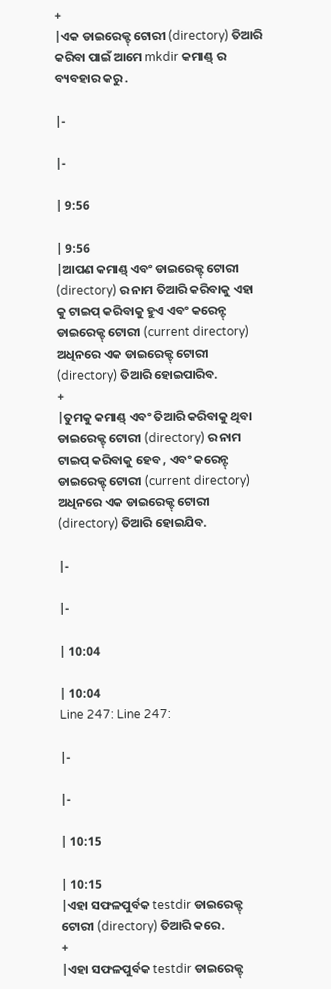+
|ଏକ ଡାଇରେକ୍ଟ୍ ଟୋରୀ (directory) ତିଆରି କରିବା ପାଇଁ ଆମେ mkdir କମାଣ୍ଡ୍ ର ବ୍ୟବହାର କରୁ .

|-

|-

| 9:56

| 9:56
|ଆପଣ କମାଣ୍ଡ୍ ଏବଂ ଡାଇରେକ୍ଟ୍ ଟୋରୀ (directory) ର ନାମ ତିଆରି କରିବାକୁ ଏହା କୁ ଟାଇପ୍ କରିବାକୁ ହୁଏ ଏବଂ କରେନ୍ଟ୍  ଡାଇରେକ୍ଟ୍ ଟୋରୀ (current directory) ଅଧିନରେ ଏକ ଡାଇରେକ୍ଟ୍ ଟୋରୀ (directory) ତିଆରି ହୋଇପାରିବ.
+
|ତୁମକୁ କମାଣ୍ଡ୍ ଏବଂ ତିଆରି କରିବାକୁ ଥିବା ଡାଇରେକ୍ଟ୍ ଟୋରୀ (directory) ର ନାମ ଟାଇପ୍ କରିବାକୁ ହେବ , ଏବଂ କରେନ୍ଟ୍  ଡାଇରେକ୍ଟ୍ ଟୋରୀ (current directory) ଅଧିନରେ ଏକ ଡାଇରେକ୍ଟ୍ ଟୋରୀ (directory) ତିଆରି ହୋଇଯିବ.

|-

|-

| 10:04

| 10:04
Line 247: Line 247:

|-

|-

| 10:15

| 10:15
|ଏହା ସଫଳପୁର୍ବକ testdir ଡାଇରେକ୍ଟ୍ ଟୋରୀ (directory) ତିଆରି କରେ.
+
|ଏହା ସଫଳପୁର୍ବକ testdir ଡାଇରେକ୍ଟ୍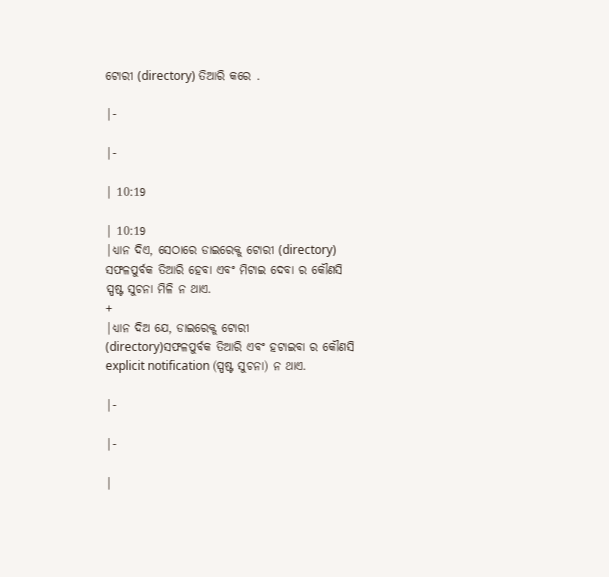ଟୋରୀ (directory) ତିଆରି କରେ .

|-

|-

| 10:19

| 10:19
|ଧ୍ୟାନ ଦିଏ, ସେଠାରେ ଡାଇରେକ୍ଟ୍ ଟୋରୀ (directory) ସଫଳପୁର୍ବକ ତିଆରି ହେବା ଏବଂ ମିଟାଇ ଦେବା ର କୌଣସି ସ୍ପଷ୍ଟ ସୁଚନା ମିଳି ନ ଥାଏ.
+
|ଧ୍ୟାନ ଦିଅ ଯେ, ଡାଇରେକ୍ଟ୍ ଟୋରୀ (directory)ସଫଳପୁର୍ବକ ତିଆରି ଏବଂ ହଟାଇବା ର କୌଣସି explicit notification (ସ୍ପଷ୍ଟ ସୁଚନା) ନ ଥାଏ.

|-

|-

|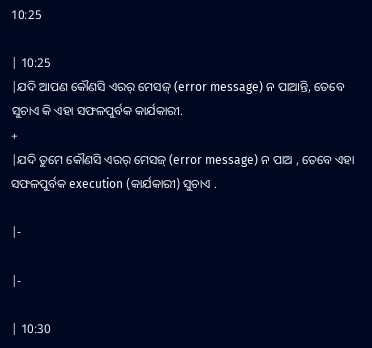10:25

| 10:25
|ଯଦି ଆପଣ କୌଣସି ଏରର୍ ମେସଜ୍ (error message) ନ ପାଆନ୍ତି, ତେବେ ସୁଚାଏ କି ଏହା ସଫଳପୁର୍ବକ କାର୍ଯକାରୀ.
+
|ଯଦି ତୁମେ କୌଣସି ଏରର୍ ମେସଜ୍ (error message) ନ ପାଅ , ତେବେ ଏହା ସଫଳପୁର୍ବକ execution (କାର୍ଯକାରୀ) ସୁଚାଏ .

|-

|-

| 10:30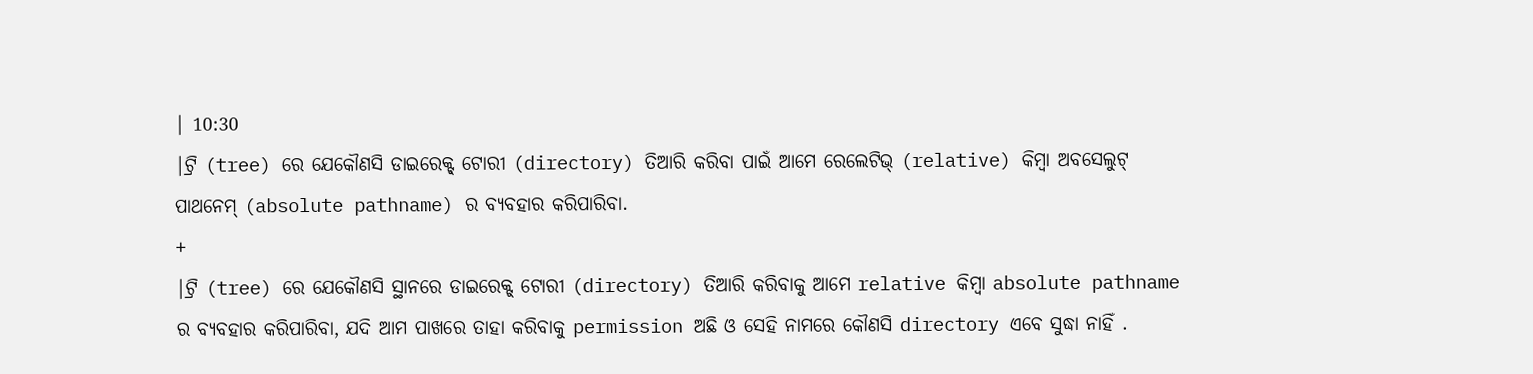| 10:30
|ଟ୍ରି (tree) ରେ ଯେକୌଣସି ଡାଇରେକ୍ଟ୍ ଟୋରୀ (directory) ତିଆରି କରିବା ପାଇଁ ଆମେ ରେଲେଟିଭ୍ (relative) କିମ୍ବା ଅବସେଲୁଟ୍ ପାଥନେମ୍ (absolute pathname) ର ବ୍ୟବହାର କରିପାରିବା.
+
|ଟ୍ରି (tree) ରେ ଯେକୌଣସି ସ୍ଥାନରେ ଡାଇରେକ୍ଟ୍ ଟୋରୀ (directory) ତିଆରି କରିବାକୁ ଆମେ relative କିମ୍ବା absolute pathname ର ବ୍ୟବହାର କରିପାରିବା, ଯଦି ଆମ ପାଖରେ ତାହା କରିବାକୁ permission ଅଛି ଓ ସେହି ନାମରେ କୌଣସି directory ଏବେ ସୁଦ୍ଧା ନାହିଁ .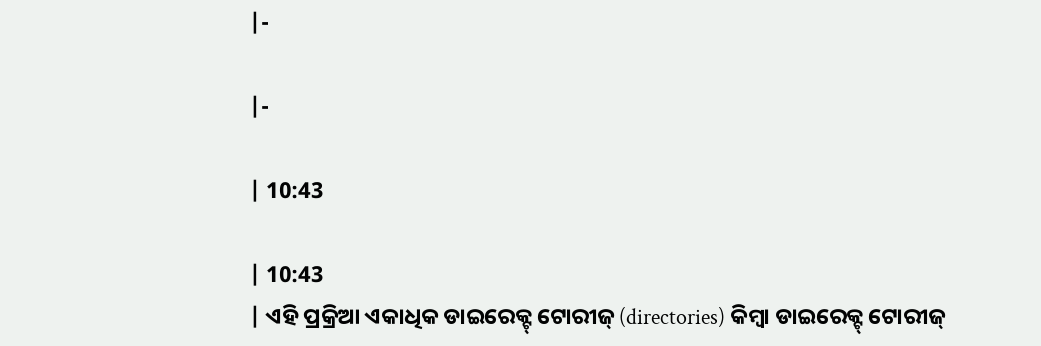|-

|-

| 10:43

| 10:43
| ଏହି ପ୍ରକ୍ରିଆ ଏକାଧିକ ଡାଇରେକ୍ଟ୍ ଟୋରୀଜ୍ (directories) କିମ୍ବା ଡାଇରେକ୍ଟ୍ ଟୋରୀଜ୍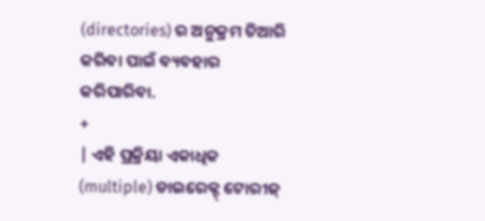(directories) ର ଅନୁକ୍ରମ ତିଆରି କରିବା ପାଇଁ ବ୍ୟବହାର କରିପାରିବା.
+
| ଏହି ପ୍ରକ୍ରିୟା ଏକାଧିକ (multiple) ଡାଇରେକ୍ଟ୍ ଟୋରୀଜ୍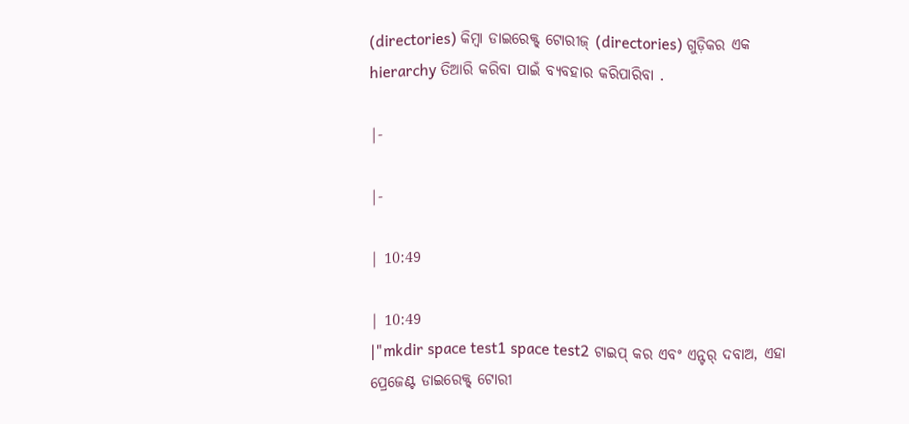(directories) କିମ୍ବା ଡାଇରେକ୍ଟ୍ ଟୋରୀଜ୍ (directories) ଗୁଡ଼ିକର ଏକ hierarchy ତିଆରି କରିବା ପାଇଁ ବ୍ୟବହାର କରିପାରିବା .

|-

|-

| 10:49

| 10:49
|"mkdir space test1 space test2 ଟାଇପ୍ କର ଏବଂ ଏନ୍ଟର୍ ଦବାଅ, ଏହା ପ୍ରେଜେଣ୍ଟ ଡାଇରେକ୍ଟ୍ ଟୋରୀ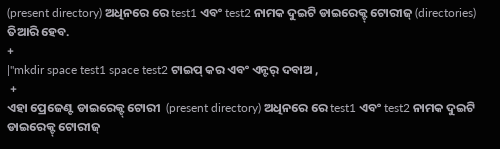(present directory) ଅଧିନରେ ରେ test1 ଏବଂ test2 ନାମକ ଦୁଇଟି ଡାଇରେକ୍ଟ୍ ଟୋରୀଜ୍ (directories) ତିଆରି ହେବ.
+
|"mkdir space test1 space test2 ଟାଇପ୍ କର ଏବଂ ଏନ୍ଟର୍ ଦବାଅ ,
 +
ଏହା ପ୍ରେଜେଣ୍ଟ ଡାଇରେକ୍ଟ୍ ଟୋରୀ  (present directory) ଅଧିନରେ ରେ test1 ଏବଂ test2 ନାମକ ଦୁଇଟି ଡାଇରେକ୍ଟ୍ ଟୋରୀଜ୍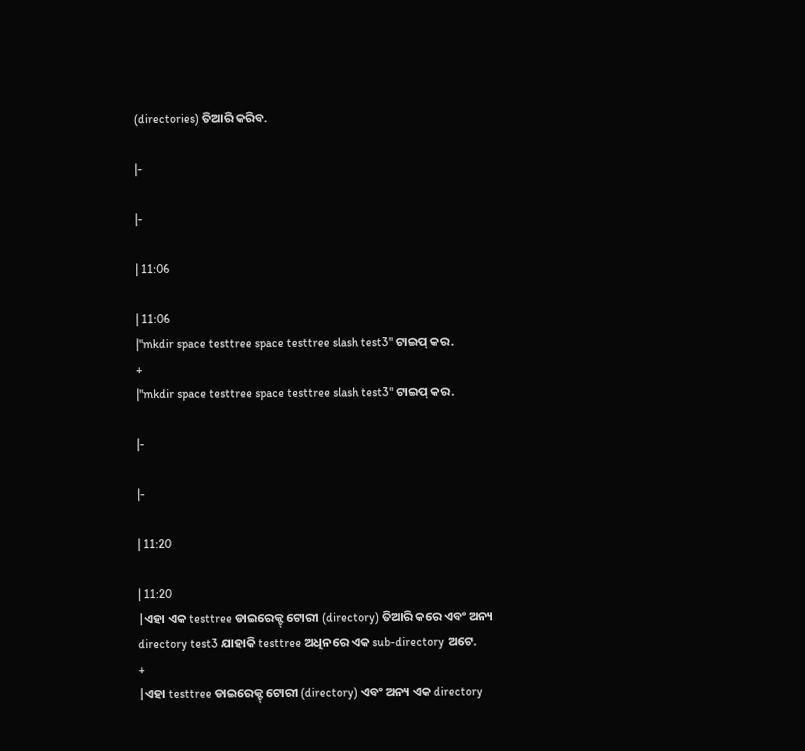(directories) ତିଆରି କରିବ.

|-

|-

| 11:06

| 11:06
|"mkdir space testtree space testtree slash test3" ଟାଇପ୍ କର.
+
|"mkdir space testtree space testtree slash test3" ଟାଇପ୍ କର.

|-

|-

| 11:20

| 11:20
|ଏହା ଏକ testtree ଡାଇରେକ୍ଟ୍ ଟୋରୀ (directory) ତିଆରି କରେ ଏବଂ ଅନ୍ୟ directory test3 ଯାହାକି testtree ଅଧିନରେ ଏକ sub-directory ଅଟେ.
+
|ଏହା testtree ଡାଇରେକ୍ଟ୍ ଟୋରୀ (directory) ଏବଂ ଅନ୍ୟ ଏକ directory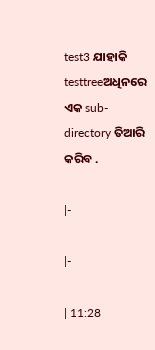test3 ଯାହାକି testtreeଅଧିନରେ ଏକ sub-directory ତିଆରି କରିବ .

|-

|-

| 11:28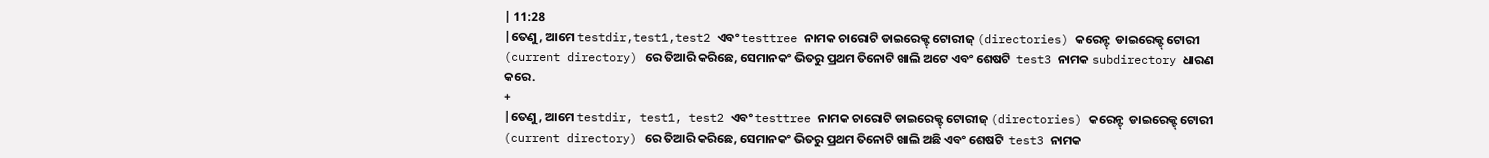| 11:28
|ତେଣୁ, ଆମେ testdir,test1,test2 ଏବଂ testtree ନାମକ ଚାରୋଟି ଡାଇରେକ୍ଟ୍ ଟୋରୀଜ୍ (directories) କରେନ୍ଟ୍  ଡାଇରେକ୍ଟ୍ ଟୋରୀ (current directory) ରେ ତିଆରି କରିଛେ, ସେମାନକଂ ଭିତରୁ ପ୍ରଥମ ତିନୋଟି ଖାଲି ଅଟେ ଏବଂ ଶେଷଟି  test3 ନାମକ subdirectory ଧାରଣ କରେ.
+
|ତେଣୁ, ଆମେ testdir, test1, test2 ଏବଂ testtree ନାମକ ଚାରୋଟି ଡାଇରେକ୍ଟ୍ ଟୋରୀଜ୍ (directories) କରେନ୍ଟ୍  ଡାଇରେକ୍ଟ୍ ଟୋରୀ (current directory) ରେ ତିଆରି କରିଛେ, ସେମାନକଂ ଭିତରୁ ପ୍ରଥମ ତିନୋଟି ଖାଲି ଅଛି ଏବଂ ଶେଷଟି  test3 ନାମକ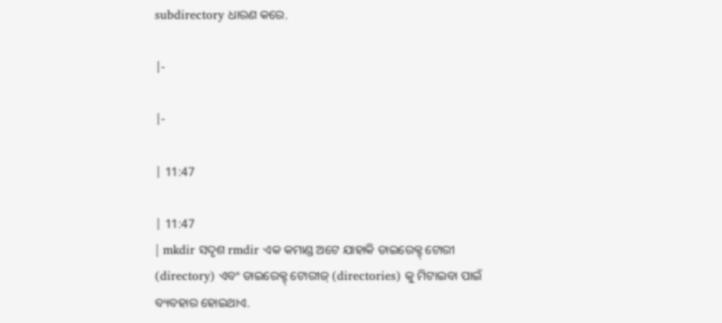subdirectory ଧାରଣ କରେ.

|-

|-

| 11:47

| 11:47
| mkdir ସଦୃଶ rmdir ଏକ କମାଣ୍ଡ ଅଟେ ଯାହାକି ଡାଇରେକ୍ଟ୍ ଟୋରୀ (directory) ଏବଂ ଡାଇରେକ୍ଟ୍ ଟୋରୀଜ୍ (directories) କୁ ମିଟାଇବା ପାଇଁ ବ୍ୟବହାର ହୋଇଥାଏ.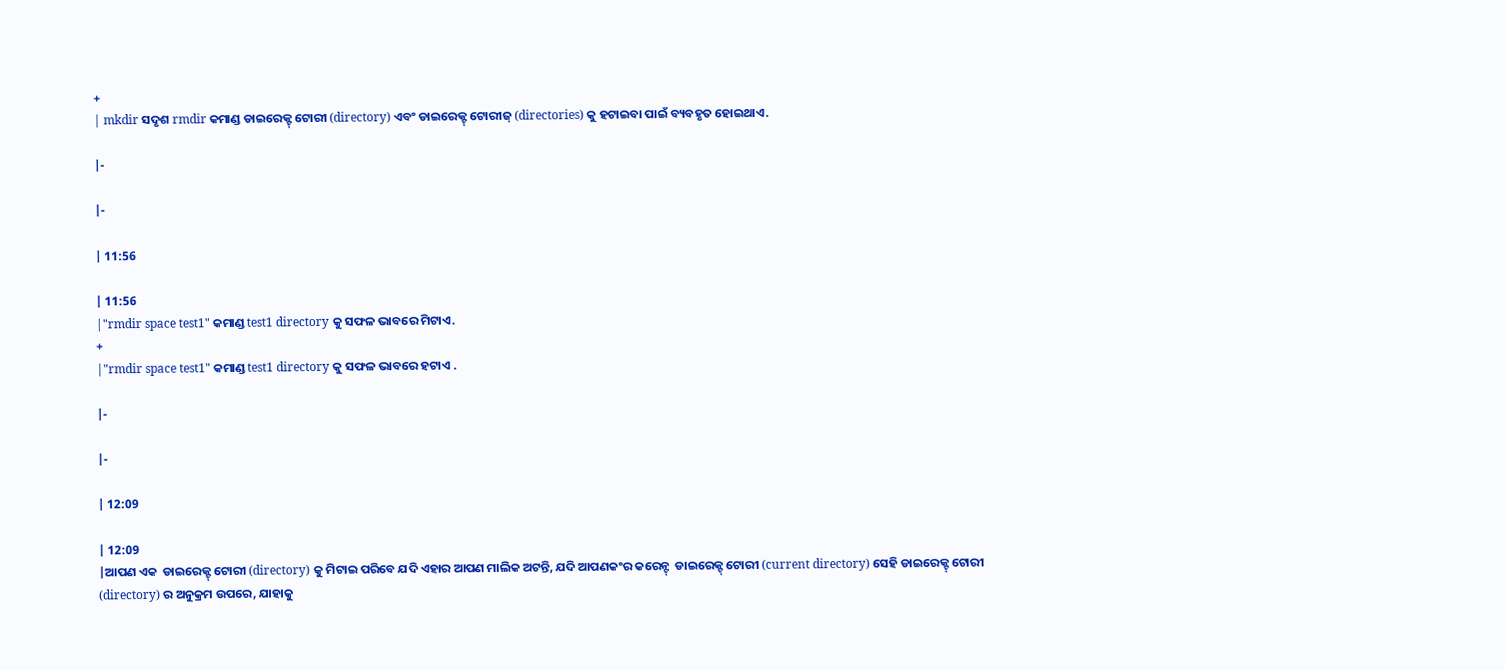+
| mkdir ସଦୃଶ rmdir କମାଣ୍ଡ ଡାଇରେକ୍ଟ୍ ଟୋରୀ (directory) ଏବଂ ଡାଇରେକ୍ଟ୍ ଟୋରୀଜ୍ (directories) କୁ ହଟାଇବା ପାଇଁ ବ୍ୟବହୃତ ହୋଇଥାଏ.

|-

|-

| 11:56

| 11:56
|"rmdir space test1" କମାଣ୍ଡ test1 directory କୁ ସଫଳ ଭାବରେ ମିଟାଏ.
+
|"rmdir space test1" କମାଣ୍ଡ test1 directory କୁ ସଫଳ ଭାବରେ ହଟାଏ .

|-

|-

| 12:09

| 12:09
|ଆପଣ ଏକ  ଡାଇରେକ୍ଟ୍ ଟୋରୀ (directory) କୁ ମିଟାଇ ପରିବେ ଯଦି ଏହାର ଆପଣ ମାଲିକ ଅଟନ୍ତି, ଯଦି ଆପଣକଂର କରେନ୍ଟ୍  ଡାଇରେକ୍ଟ୍ ଟୋରୀ (current directory) ସେହି ଡାଇରେକ୍ଟ୍ ଟୋରୀ (directory) ର ଅନୁକ୍ରମ ଉପରେ, ଯାହାକୁ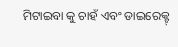ମିଟାଇବା କୁ ଚାହଁ ଏବଂ ଡାଇରେକ୍ଟ୍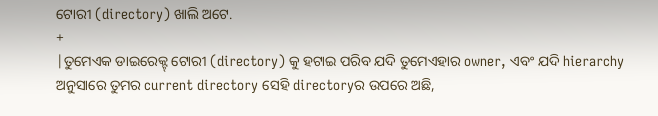ଟୋରୀ (directory) ଖାଲି ଅଟେ.
+
|ତୁମେଏକ ଡାଇରେକ୍ଟ୍ ଟୋରୀ (directory) କୁ ହଟାଇ ପରିବ ଯଦି ତୁମେଏହାର owner, ଏବଂ ଯଦି hierarchy ଅନୁସାରେ ତୁମର current directory ସେହି directoryର ଉପରେ ଅଛି,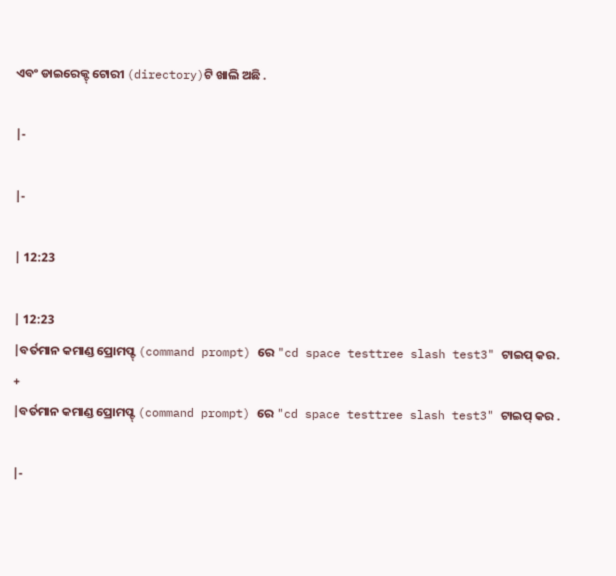ଏବଂ ଡାଇରେକ୍ଟ୍ ଟୋରୀ (directory)ଟି ଖାଲି ଅଛି .

|-

|-

| 12:23

| 12:23
|ବର୍ତମାନ କମାଣ୍ଡ ପ୍ରୋମପ୍ଟ୍ (command prompt) ରେ "cd space testtree slash test3" ଟାଇପ୍ କର.
+
|ବର୍ତମାନ କମାଣ୍ଡ ପ୍ରୋମପ୍ଟ୍ (command prompt) ରେ "cd space testtree slash test3" ଟାଇପ୍ କର .

|-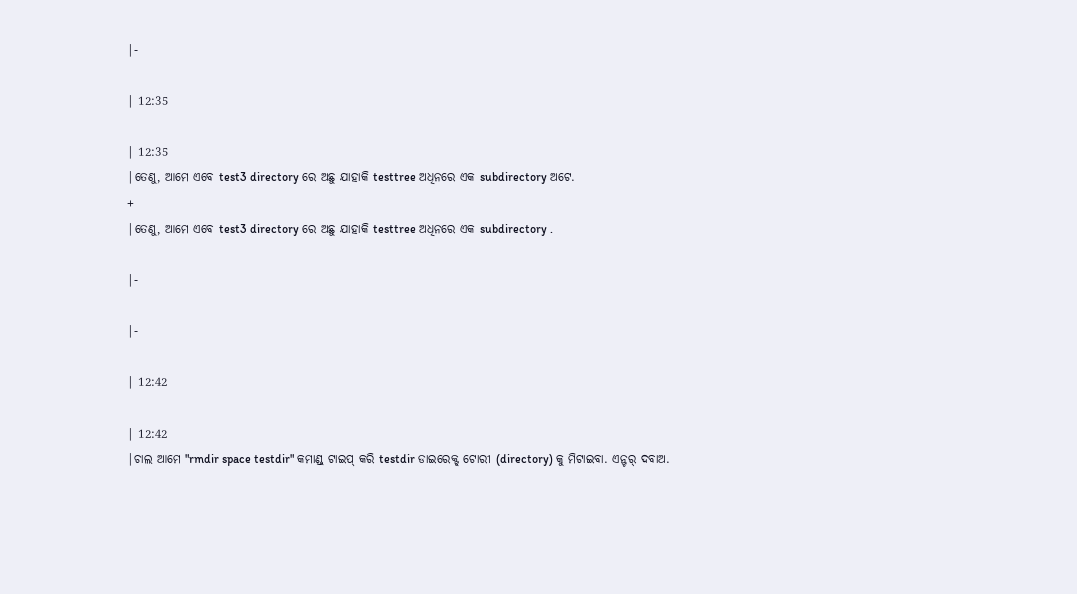|-

| 12:35

| 12:35
|ତେଣୁ, ଆମେ ଏବେ test3 directory ରେ ଅଛୁ ଯାହାକି testtree ଅଧିନରେ ଏକ subdirectory ଅଟେ.
+
|ତେଣୁ, ଆମେ ଏବେ test3 directory ରେ ଅଛୁ ଯାହାକି testtree ଅଧିନରେ ଏକ subdirectory .

|-

|-

| 12:42

| 12:42
|ଚାଲ ଆମେ "rmdir space testdir" କମାଣ୍ଡ୍ ଟାଇପ୍ କରି testdir ଡାଇରେକ୍ଟ୍ ଟୋରୀ (directory) କୁ ମିଟାଇବା. ଏନ୍ଟର୍ ଦବାଅ.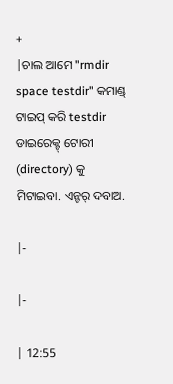+
|ଚାଲ ଆମେ "rmdir space testdir" କମାଣ୍ଡ୍ ଟାଇପ୍ କରି testdir ଡାଇରେକ୍ଟ୍ ଟୋରୀ (directory) କୁ ମିଟାଇବା. ଏନ୍ଟର୍ ଦବାଅ.

|-

|-

| 12:55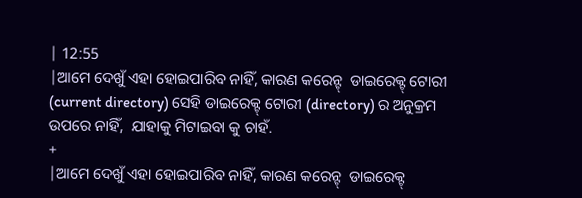| 12:55
|ଆମେ ଦେଖୁଁ ଏହା ହୋଇପାରିବ ନାହିଁ, କାରଣ କରେନ୍ଟ୍  ଡାଇରେକ୍ଟ୍ ଟୋରୀ (current directory) ସେହି ଡାଇରେକ୍ଟ୍ ଟୋରୀ (directory) ର ଅନୁକ୍ରମ ଉପରେ ନାହିଁ,  ଯାହାକୁ ମିଟାଇବା କୁ ଚାହଁ.
+
|ଆମେ ଦେଖୁଁ ଏହା ହୋଇପାରିବ ନାହିଁ, କାରଣ କରେନ୍ଟ୍  ଡାଇରେକ୍ଟ୍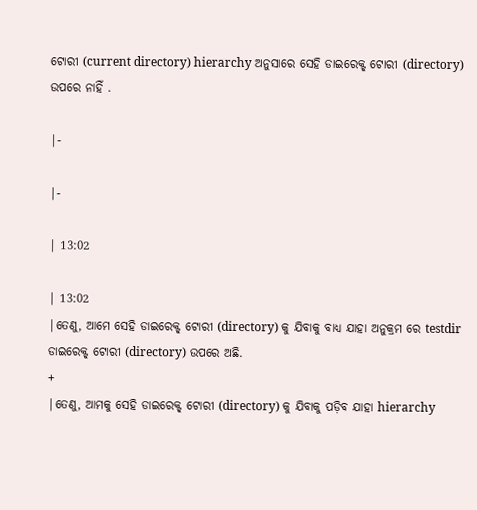ଟୋରୀ (current directory) hierarchy ଅନୁସାରେ ସେହି ଡାଇରେକ୍ଟ୍ ଟୋରୀ (directory) ଉପରେ ନାହିଁ .

|-

|-

| 13:02

| 13:02
|ତେଣୁ, ଆମେ ସେହି ଡାଇରେକ୍ଟ୍ ଟୋରୀ (directory) କୁ ଯିବାକୁ ବାଧ୍ୟ ଯାହା ଅନୁକ୍ରମ ରେ testdir ଡାଇରେକ୍ଟ୍ ଟୋରୀ (directory) ଉପରେ ଅଛି.
+
|ତେଣୁ, ଆମକୁ ସେହି ଡାଇରେକ୍ଟ୍ ଟୋରୀ (directory) କୁ ଯିବାକୁ ପଡ଼ିବ ଯାହା hierarchy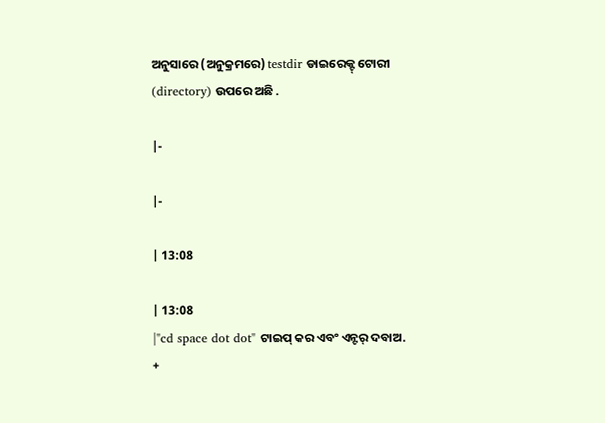ଅନୁସାରେ (ଅନୁକ୍ରମରେ) testdir ଡାଇରେକ୍ଟ୍ ଟୋରୀ (directory) ଉପରେ ଅଛି .

|-

|-

| 13:08

| 13:08
|"cd space dot dot" ଟାଇପ୍ କର ଏବଂ ଏନ୍ଟର୍ ଦବାଅ.
+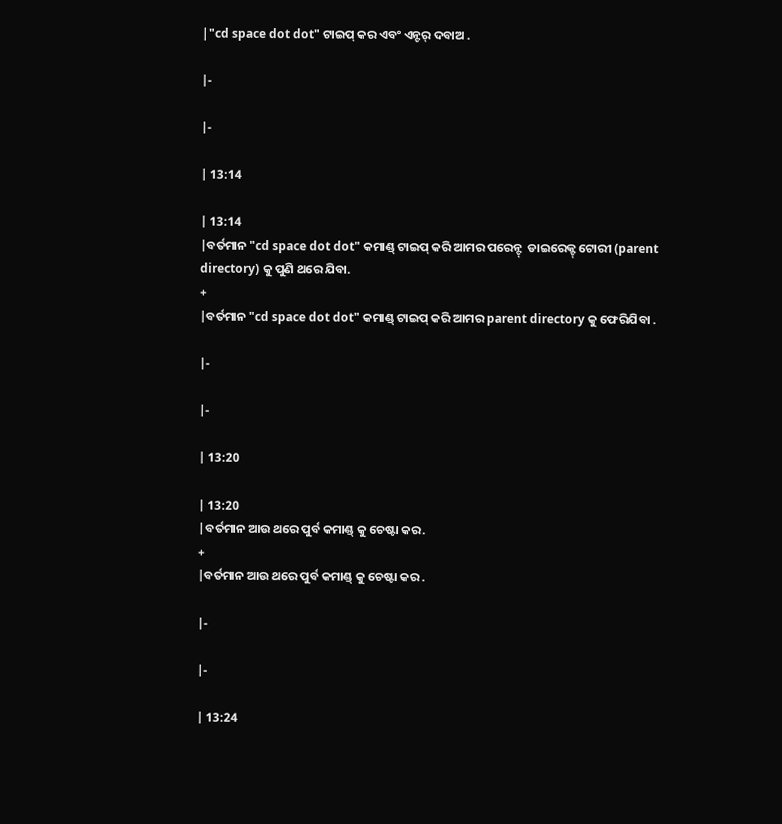|"cd space dot dot" ଟାଇପ୍ କର ଏବଂ ଏନ୍ଟର୍ ଦବାଅ .

|-

|-

| 13:14

| 13:14
|ବର୍ତମାନ "cd space dot dot" କମାଣ୍ଡ୍ ଟାଇପ୍ କରି ଆମର ପରେନ୍ଟ୍  ଡାଇରେକ୍ଟ୍ ଟୋରୀ (parent directory) କୁ ପୁଣି ଥରେ ଯିବା.
+
|ବର୍ତମାନ "cd space dot dot" କମାଣ୍ଡ୍ ଟାଇପ୍ କରି ଆମର parent directory କୁ ଫେରିଯିବା .

|-

|-

| 13:20

| 13:20
|ବର୍ତମାନ ଆଉ ଥରେ ପୁର୍ବ କମାଣ୍ଡ୍ କୁ ଚେଷ୍ଟା କର.
+
|ବର୍ତମାନ ଆଉ ଥରେ ପୁର୍ବ କମାଣ୍ଡ୍ କୁ ଚେଷ୍ଟା କର .

|-

|-

| 13:24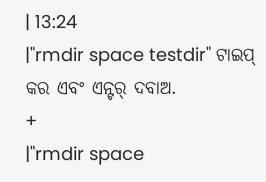| 13:24
|"rmdir space testdir" ଟାଇପ୍ କର ଏବଂ ଏନ୍ଟର୍ ଦବାଅ.
+
|"rmdir space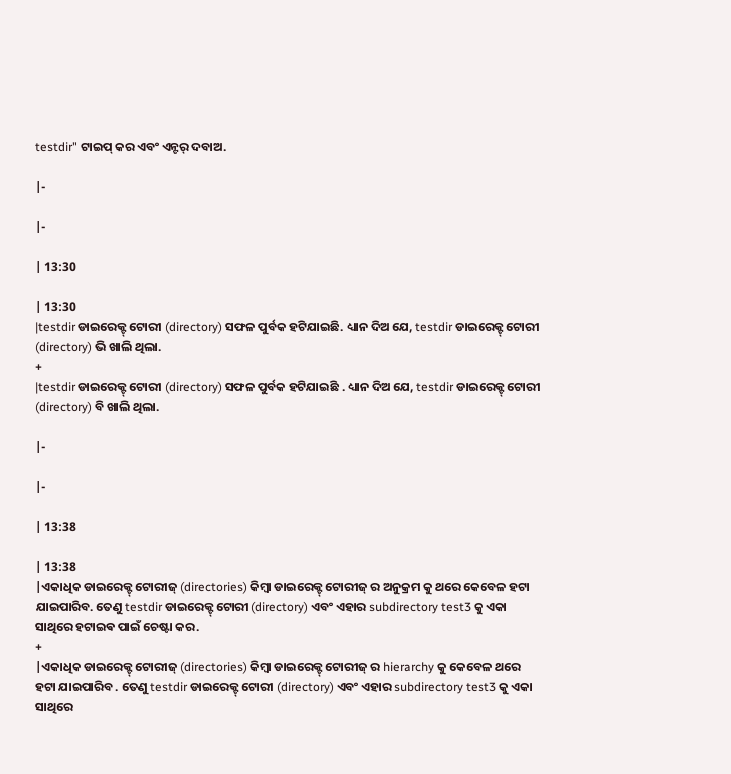testdir" ଟାଇପ୍ କର ଏବଂ ଏନ୍ଟର୍ ଦବାଅ.

|-

|-

| 13:30

| 13:30
|testdir ଡାଇରେକ୍ଟ୍ ଟୋରୀ (directory) ସଫଳ ପୁର୍ବକ ହଟିଯାଇଛି. ଧ୍ୟାନ ଦିଅ ଯେ, testdir ଡାଇରେକ୍ଟ୍ ଟୋରୀ (directory) ଭି ଖାଲି ଥିଲା.
+
|testdir ଡାଇରେକ୍ଟ୍ ଟୋରୀ (directory) ସଫଳ ପୁର୍ବକ ହଟିଯାଇଛି . ଧ୍ୟାନ ଦିଅ ଯେ, testdir ଡାଇରେକ୍ଟ୍ ଟୋରୀ (directory) ବି ଖାଲି ଥିଲା.

|-

|-

| 13:38

| 13:38
|ଏକାଧିକ ଡାଇରେକ୍ଟ୍ ଟୋରୀଜ୍ (directories) କିମ୍ବା ଡାଇରେକ୍ଟ୍ ଟୋରୀଜ୍ ର ଅନୁକ୍ରମ କୁ ଥରେ କେବେଳ ହଟା ଯାଇପାରିବ. ତେଣୁ testdir ଡାଇରେକ୍ଟ୍ ଟୋରୀ (directory) ଏବଂ ଏହାର subdirectory test3 କୁ ଏକା ସାଥିରେ ହଟାଇଵ ପାଇଁ ଚେଷ୍ଟା କର.
+
|ଏକାଧିକ ଡାଇରେକ୍ଟ୍ ଟୋରୀଜ୍ (directories) କିମ୍ବା ଡାଇରେକ୍ଟ୍ ଟୋରୀଜ୍ ର hierarchy କୁ କେବେଳ ଥରେ ହଟା ଯାଇପାରିବ . ତେଣୁ testdir ଡାଇରେକ୍ଟ୍ ଟୋରୀ (directory) ଏବଂ ଏହାର subdirectory test3 କୁ ଏକା ସାଥିରେ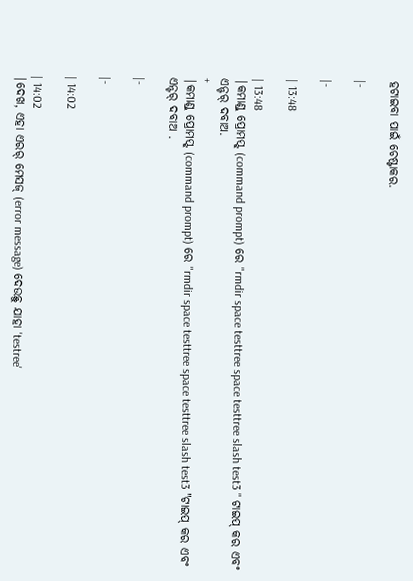ହଟାଇବା ପାଇଁ ଚେଷ୍ଟାକର.

|-

|-

| 13:48

| 13:48
|କମାଣ୍ଡ୍ ପ୍ରୋମପ୍ଟ୍ (command prompt) ରେ "rmdir space testtree space testtree slash test3 " ଟାଇପ୍ କର ଏବଂ ଏନ୍ଟର୍ ଦବାଅ.
+
|କମାଣ୍ଡ୍ ପ୍ରୋମପ୍ଟ୍ (command prompt) ରେ "rmdir space testtree space testtree slash test3 "ଟାଇପ୍ କର ଏବଂ ଏନ୍ଟର୍ ଦବାଅ .

|-

|-

| 14:02

| 14:02
|ଦେଖ, ଏହା ଏରର୍ ମେସଜ୍ (error message) ଦେଉଛୁ ଯାହା 'testree'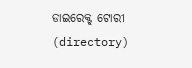ଡାଇରେକ୍ଟ୍ ଟୋରୀ (directory)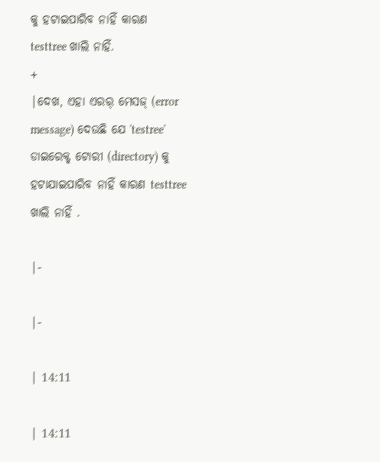କୁ ହଟାଇପାରିବ ନାହିଁ କାରଣ testtree ଖାଲି ନାହିଁ.
+
|ଦେଖ, ଏହା ଏରର୍ ମେସଜ୍ (error message) ଦେଉଛି ଯେ 'testree' ଡାଇରେକ୍ଟ୍ ଟୋରୀ (directory) କୁ ହଟାଯାଇପାରିବ ନାହିଁ କାରଣ testtree ଖାଲି ନାହିଁ .

|-

|-

| 14:11

| 14:11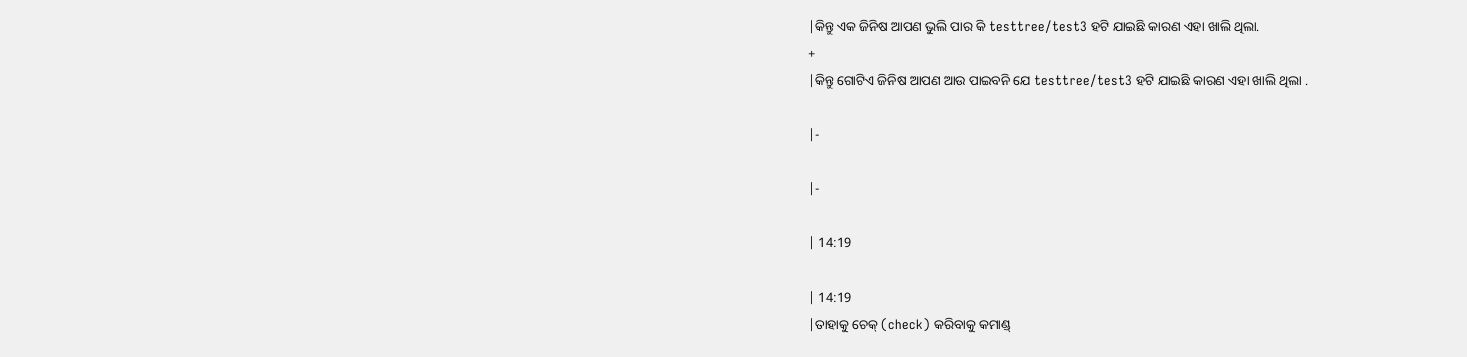|କିନ୍ତୁ ଏକ ଜିନିଷ ଆପଣ ଭୁଲି ପାର କି testtree/test3 ହଟି ଯାଇଛି କାରଣ ଏହା ଖାଲି ଥିଲା.
+
|କିନ୍ତୁ ଗୋଟିଏ ଜିନିଷ ଆପଣ ଆଉ ପାଇବନି ଯେ testtree/test3 ହଟି ଯାଇଛି କାରଣ ଏହା ଖାଲି ଥିଲା .

|-

|-

| 14:19

| 14:19
|ତାହାକୁ ଚେକ୍ (check) କରିବାକୁ କମାଣ୍ଡ୍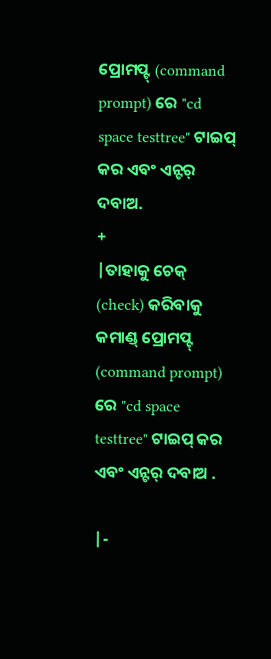ପ୍ରୋମପ୍ଟ୍ (command prompt) ରେ "cd space testtree" ଟାଇପ୍ କର ଏବଂ ଏନ୍ଟର୍ ଦବାଅ.
+
|ତାହାକୁ ଚେକ୍ (check) କରିବାକୁ କମାଣ୍ଡ୍ ପ୍ରୋମପ୍ଟ୍ (command prompt) ରେ "cd space testtree" ଟାଇପ୍ କର ଏବଂ ଏନ୍ଟର୍ ଦବାଅ .

|-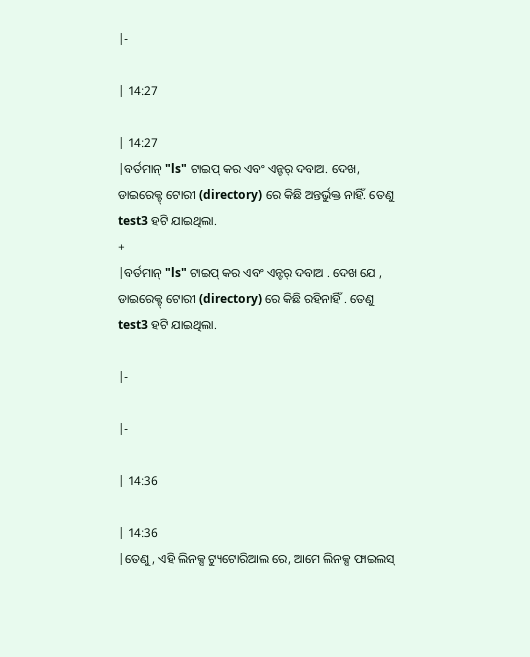|-

| 14:27

| 14:27
|ବର୍ତମାନ୍ "ls" ଟାଇପ୍ କର ଏବଂ ଏନ୍ଟର୍ ଦବାଅ. ଦେଖ, ଡାଇରେକ୍ଟ୍ ଟୋରୀ (directory) ରେ କିଛି ଅନ୍ତର୍ଭୁକ୍ତ ନାହିଁ. ତେଣୁ  test3 ହଟି ଯାଇଥିଲା.
+
|ବର୍ତମାନ୍ "ls" ଟାଇପ୍ କର ଏବଂ ଏନ୍ଟର୍ ଦବାଅ . ଦେଖ ଯେ , ଡାଇରେକ୍ଟ୍ ଟୋରୀ (directory) ରେ କିଛି ରହିନାହିଁ . ତେଣୁ  test3 ହଟି ଯାଇଥିଲା.

|-

|-

| 14:36

| 14:36
|ତେଣୁ, ଏହି ଲିନକ୍ସ ଟ୍ୟୁଟୋରିଆଲ ରେ, ଆମେ ଲିନକ୍ସ ଫାଇଲସ୍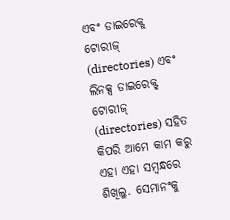ଏବଂ ଡାଇରେକ୍ଟ୍ ଟୋରୀଜ୍ (directories) ଏବଂ ଲିନକ୍ସ ଡାଇରେକ୍ଟ୍ ଟୋରୀଜ୍ (directories) ସହିତ କିପରି ଆମେ କାମ କରୁ ଏହା ଏହା ସମ୍ଵନ୍ଧରେ ଶିଖିଲୁ. ସେମାନଂକୁ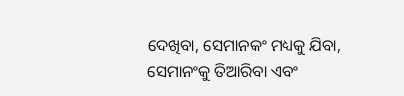ଦେଖିବା, ସେମାନକଂ ମଧ୍ୟକୁ ଯିବା, ସେମାନଂକୁ ତିଆରିବା ଏବଂ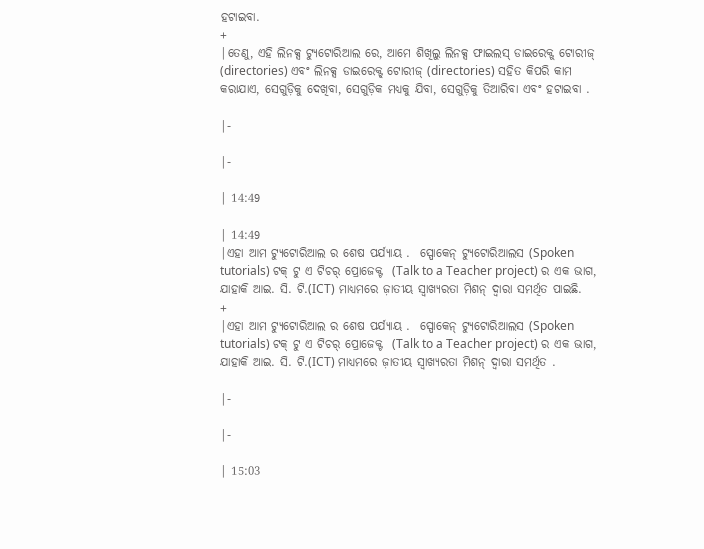ହଟାଇବା.
+
|ତେଣୁ, ଏହି ଲିନକ୍ସ ଟ୍ୟୁଟୋରିଆଲ ରେ, ଆମେ ଶିଖିଲୁ ଲିନକ୍ସ ଫାଇଲସ୍ ଡାଇରେକ୍ଟ୍ ଟୋରୀଜ୍ (directories) ଏବଂ ଲିନକ୍ସ ଡାଇରେକ୍ଟ୍ ଟୋରୀଜ୍ (directories) ସହିତ କିପରି କାମ କରାଯାଏ, ସେଗୁଡ଼ିକୁ ଦେଖିବା, ସେଗୁଡ଼ିକ ମଧ୍ୟକୁ ଯିବା, ସେଗୁଡ଼ିକୁ ତିଆରିବା ଏବଂ ହଟାଇବା .

|-

|-

| 14:49

| 14:49
|ଏହା ଆମ ଟ୍ୟୁଟୋରିଆଲ ର ଶେଷ ପର୍ଯ୍ୟାୟ .  ସ୍ପୋକେନ୍ ଟ୍ୟୁଟୋରିଆଲସ (Spoken tutorials) ଟକ୍ ଟୁ ଏ ଟିଚର୍ ପ୍ରୋଜେକ୍ଟ  (Talk to a Teacher project) ର ଏକ ଭାଗ, ଯାହାକି ଆଇ. ସି. ଟି.(ICT) ମାଧ୍ୟମରେ ଜ଼ାତୀୟ ସ୍ବାଖ୍ୟରତା ମିଶନ୍ ଦ୍ବାରା ସମର୍ଥିତ ପାଇଛି.
+
|ଏହା ଆମ ଟ୍ୟୁଟୋରିଆଲ ର ଶେଷ ପର୍ଯ୍ୟାୟ .  ସ୍ପୋକେନ୍ ଟ୍ୟୁଟୋରିଆଲସ (Spoken tutorials) ଟକ୍ ଟୁ ଏ ଟିଚର୍ ପ୍ରୋଜେକ୍ଟ  (Talk to a Teacher project) ର ଏକ ଭାଗ, ଯାହାକି ଆଇ. ସି. ଟି.(ICT) ମାଧ୍ୟମରେ ଜ଼ାତୀୟ ସ୍ବାଖ୍ୟରତା ମିଶନ୍ ଦ୍ବାରା ସମର୍ଥିତ .

|-

|-

| 15:03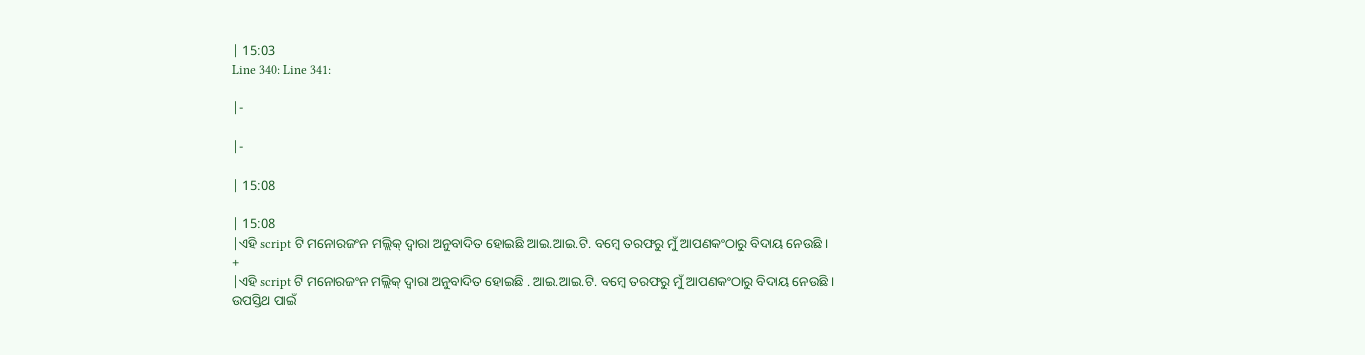| 15:03
Line 340: Line 341:

|-

|-

| 15:08

| 15:08
|ଏହି script ଟି ମନୋରଜଂନ ମଲ୍ଲିକ୍ ଦ୍ବାରା ଅନୁବାଦିତ ହୋଇଛି ଆଇ.ଆଇ.ଟି. ବମ୍ବେ ତରଫରୁ ମୁଁ ଆପଣକଂଠାରୁ ବିଦାୟ ନେଉଛି ।
+
|ଏହି script ଟି ମନୋରଜଂନ ମଲ୍ଲିକ୍ ଦ୍ବାରା ଅନୁବାଦିତ ହୋଇଛି . ଆଇ.ଆଇ.ଟି. ବମ୍ବେ ତରଫରୁ ମୁଁ ଆପଣକଂଠାରୁ ବିଦାୟ ନେଉଛି ।
ଉପସ୍ତିଥ ପାଇଁ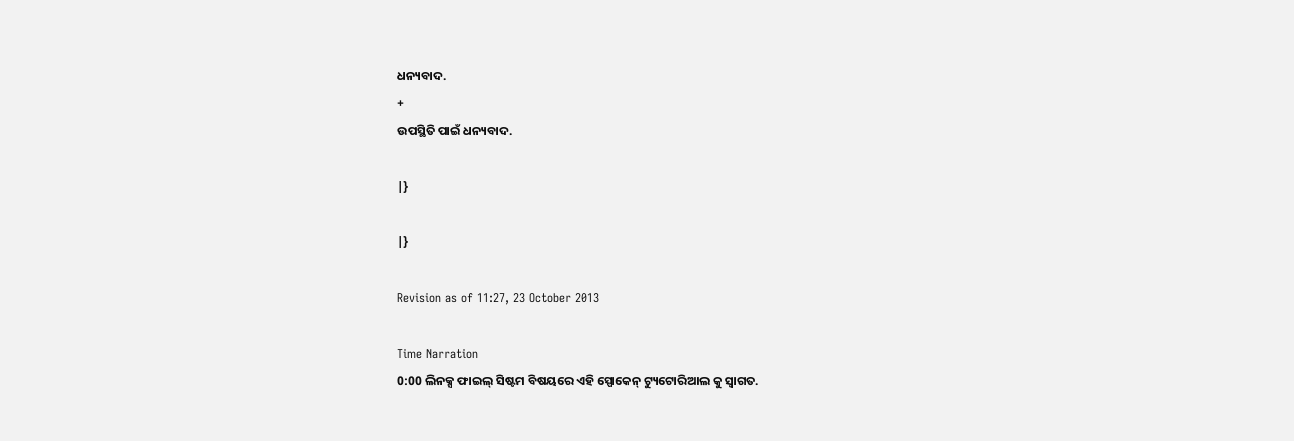ଧନ୍ୟବାଦ.
+
ଉପସ୍ଥିତି ପାଇଁ ଧନ୍ୟବାଦ.

|}

|}

Revision as of 11:27, 23 October 2013

Time Narration
0:00 ଲିନକ୍ସ ଫାଇଲ୍ ସିଷ୍ଟମ ବିଷୟରେ ଏହି ସ୍ପୋକେନ୍ ଟ୍ୟୁଟୋରିଆଲ କୁ ସ୍ବାଗତ.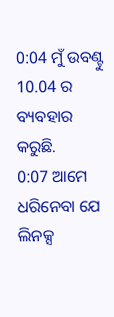0:04 ମୁଁ ଉବଣ୍ଟୁ 10.04 ର ବ୍ୟବହାର କରୁଛି.
0:07 ଆମେ ଧରିନେବା ଯେ ଲିନକ୍ସ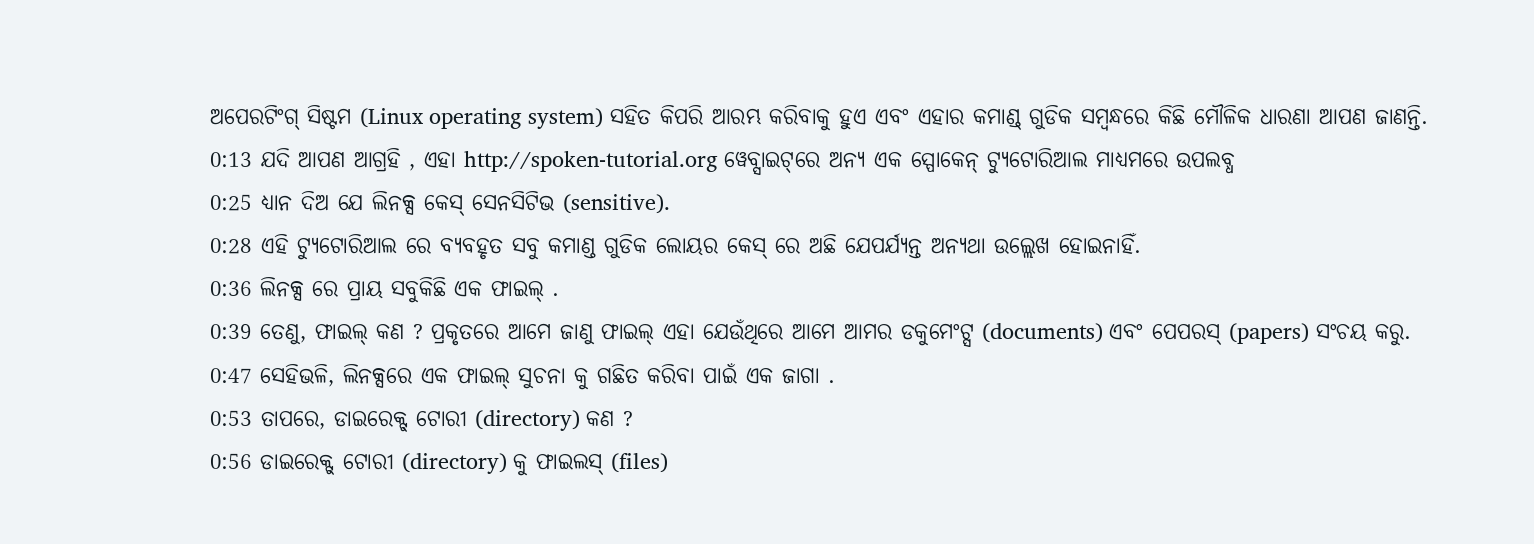ଅପେରଟିଂଗ୍ ସିଷ୍ଟମ (Linux operating system) ସହିତ କିପରି ଆରମ୍ଭ କରିବାକୁ ହୁଏ ଏବଂ ଏହାର କମାଣ୍ଡ୍ ଗୁଡିକ ସମ୍ବନ୍ଧରେ କିଛି ମୌଳିକ ଧାରଣା ଆପଣ ଜାଣନ୍ତି.
0:13 ଯଦି ଆପଣ ଆଗ୍ରହି , ଏହା http://spoken-tutorial.org ୱେବ୍ସାଇଟ୍‌ରେ ଅନ୍ୟ ଏକ ସ୍ପୋକେନ୍‌ ଟ୍ୟୁଟୋରିଆଲ ମାଧ୍ୟମରେ ଉପଲବ୍ଧ
0:25 ଧ୍ୟାନ ଦିଅ ଯେ ଲିନକ୍ସ କେସ୍ ସେନସିଟିଭ (sensitive).
0:28 ଏହି ଟ୍ୟୁଟୋରିଆଲ ରେ ବ୍ୟବହୃତ ସବୁ କମାଣ୍ଡ ଗୁଡିକ ଲୋୟର କେସ୍ ରେ ଅଛି ଯେପର୍ଯ୍ଯନ୍ତ ଅନ୍ୟଥା ଉଲ୍ଲେଖ ହୋଇନାହିଁ.
0:36 ଲିନକ୍ସ ରେ ପ୍ରାୟ ସବୁକିଛି ଏକ ଫାଇଲ୍ .
0:39 ତେଣୁ, ଫାଇଲ୍ କଣ ? ପ୍ରକୃତରେ ଆମେ ଜାଣୁ ଫାଇଲ୍ ଏହା ଯେଉଁଥିରେ ଆମେ ଆମର ଡକୁମେଂଟ୍ସ (documents) ଏବଂ ପେପରସ୍ (papers) ସଂଚୟ କରୁ.
0:47 ସେହିଭଳି, ଲିନକ୍ସରେ ଏକ ଫାଇଲ୍ ସୁଚନା କୁ ଗଛିତ କରିବା ପାଇଁ ଏକ ଜାଗା .
0:53 ତାପରେ, ଡାଇରେକ୍ଟ୍ ଟୋରୀ (directory) କଣ ?
0:56 ଡାଇରେକ୍ଟ୍ ଟୋରୀ (directory) କୁ ଫାଇଲସ୍ (files)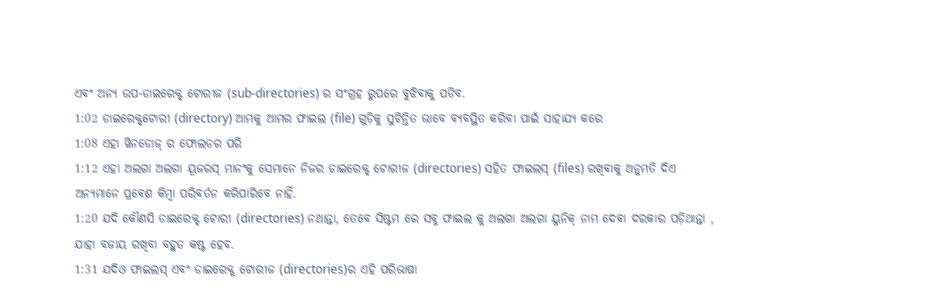ଏବଂ ଅନ୍ୟ ଉପ-ଡାଇରେକ୍ଟ୍ ଟୋରୀଜ (sub-directories) ର ସଂଗ୍ରହ ରୁପରେ ବୁଝିବାକୁ ପଡିବ.
1:02 ଡାଇରେକ୍ଟ୍‌ଟୋରୀ (directory) ଆମକୁ ଆମର ଫାଇଲ (file) ଗୁଡ଼ିକୁ ସୁଚିନ୍ତିତ ଭାବେ ବ୍ୟବସ୍ଥିତ କରିବା ପାଇଁ ସାହାଯ୍ୟ କରେ
1:08 ଏହା ୱିନଡୋଜ୍‌ ର ଫୋଲଡର ପରି
1:12 ଏହା ଅଲଗା ଅଲଗା ୟୂଜରସ୍ ମାନଂକୁ ସେମାନେ ନିଜର ଡାଇରେକ୍ଟ୍ ଟୋରୀଜ (directories) ସହିତ ଫାଇଲସ୍ (files) ରଖିବାକୁ ଅନୁମତି ଦିଏ ଅନ୍ୟମାନେ ପ୍ରବେଶ କିମ୍ବା ପରିବର୍ତନ କରିପାରିବେ ନାହିଁ.
1:20 ଯଦି କୌଣସି ଡାଇରେକ୍ଟ୍ ଟୋରୀ (directories) ନଥାନ୍ତା, ତେବେ ସିଷ୍ଟମ ରେ ସବୁ ଫାଇଲ କୁ ଅଲଗା ଅଲଗା ୟୁନିକ୍‌ ନାମ ଦେବା ଦରକାର ପଡ଼ିଥାନ୍ତା , ଯାହା ବଜାୟ ରଖିବା ବହୁତ କଷ୍ଟ ହେବ.
1:31 ଯଦିଓ ଫାଇଲସ୍ ଏବଂ ଡାଇରେକ୍ଟ୍ ଟୋରୀଜ (directories)ର ଏହି ପରିଭାଷା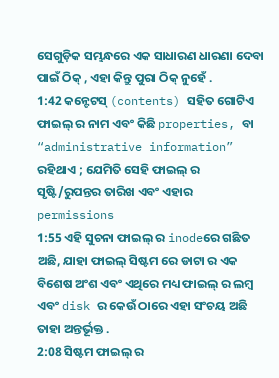ସେଗୁଡ଼ିକ ସମ୍ଭନ୍ଧରେ ଏକ ସାଧାରଣ ଧାରଣା ଦେବା ପାଇଁ ଠିକ୍ , ଏହା କିନ୍ତୁ ପୁରା ଠିକ୍ ନୁହେଁ .
1:42 କନ୍ଟେଟସ୍ (contents) ସହିତ ଗୋଟିଏ ଫାଇଲ୍ ର ନାମ ଏବଂ କିଛି properties, ବା “administrative information” ରହିଥାଏ ; ଯେମିତି ସେହି ଫାଇଲ୍ ର ସୃଷ୍ଟି/ରୁପନ୍ତର ତାରିଖ ଏବଂ ଏହାର permissions
1:55 ଏହି ସୁଚନା ଫାଇଲ୍ ର inodeରେ ଗଛିତ ଅଛି, ଯାହା ଫାଇଲ୍ ସିଷ୍ଟମ ରେ ଡାଟା ର ଏକ ବିଶେଷ ଅଂଶ ଏବଂ ଏଥିରେ ମଧ୍ୟ ଫାଇଲ୍ ର ଲମ୍ବ ଏବଂ disk ର କେଉଁ ଠାରେ ଏହା ସଂଚୟ ଅଛି ତାହା ଅନ୍ତର୍ଭୂକ୍ତ .
2:08 ସିଷ୍ଟମ ଫାଇଲ୍ ର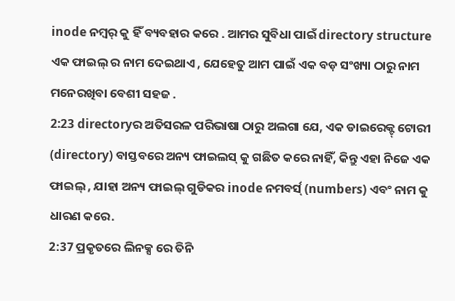inode ନମ୍ବର୍ କୁ ହିଁ ବ୍ୟବହାର କରେ . ଆମର ସୁବିଧା ପାଇଁ directory structure ଏକ ଫାଇଲ୍ ର ନାମ ଦେଇଥାଏ , ଯେହେତୁ ଆମ ପାଇଁ ଏକ ବଡ଼ ସଂଖ୍ୟା ଠାରୁ ନାମ ମନେରଖିବା ବେଶୀ ସହଜ .
2:23 directoryର ଅତିସରଳ ପରିଭାଷା ଠାରୁ ଅଲଗା ଯେ, ଏକ ଡାଇରେକ୍ଟ୍ ଟୋରୀ (directory) ବାସ୍ତବରେ ଅନ୍ୟ ଫାଇଲସ୍ କୁ ଗଛିତ କରେ ନାହିଁ, କିନ୍ତୁ ଏହା ନିଜେ ଏକ ଫାଇଲ୍ , ଯାହା ଅନ୍ୟ ଫାଇଲ୍ ଗୁଡିକର inode ନମବର୍ସ୍ (numbers) ଏବଂ ନାମ କୁ ଧାରଣ କରେ.
2:37 ପ୍ରକୃତରେ ଲିନକ୍ସ ରେ ତିନି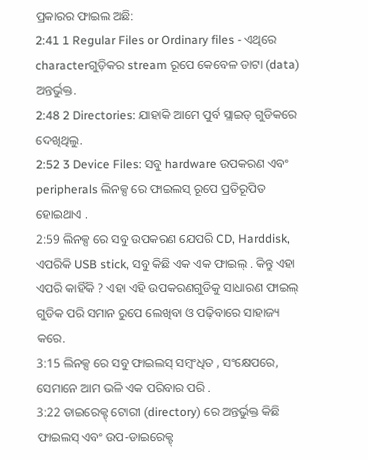ପ୍ରକାରର ଫାଇଲ ଅଛି:
2:41 1 Regular Files or Ordinary files - ଏଥିରେ characterଗୁଡ଼ିକର stream ରୂପେ କେବେଳ ଡାଟା (data) ଅନ୍ତର୍ଭୁକ୍ତ.
2:48 2 Directories: ଯାହାକି ଆମେ ପୁର୍ବ ସ୍ଲାଇଡ୍ ଗୁଡିକରେ ଦେଖିଥିଲୁ.
2:52 3 Device Files: ସବୁ hardware ଉପକରଣ ଏବଂ peripherals ଲିନକ୍ସ ରେ ଫାଇଲସ୍ ରୂପେ ପ୍ରତିରୂପିତ ହୋ‌ଇଥାଏ .
2:59 ଲିନକ୍ସ ରେ ସବୁ ଉପକରଣ ଯେପରି CD, Harddisk, ଏପରିକି USB stick, ସବୁ କିଛି ଏକ ଏକ ଫାଇଲ୍ . କିନ୍ତୁ ଏହା ଏପରି କାହିଁକି ? ଏହା ଏହି ଉପକରଣଗୁଡିକୁ ସାଧାରଣ ଫାଇଲ୍ ଗୁଡିକ ପରି ସମାନ ରୁପେ ଲେଖିବା ଓ ପଢ଼ିବାରେ ସାହାଜ୍ୟ କରେ.
3:15 ଲିନକ୍ସ ରେ ସବୁ ଫାଇଲସ୍ ସମ୍ବଂଧିତ , ସଂକ୍ଷେପରେ, ସେମାନେ ଆମ ଭଳି ଏକ ପରିବାର ପରି .
3:22 ଡାଇରେକ୍ଟ୍ ଟୋରୀ (directory) ରେ ଅନ୍ତର୍ଭୁକ୍ତ କିଛି ଫାଇଲସ୍ ଏବଂ ଉପ-ଡାଇରେକ୍ଟ୍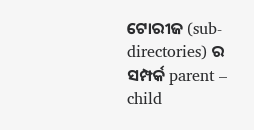ଟୋରୀଜ (sub-directories) ର ସମ୍ପର୍କ parent – child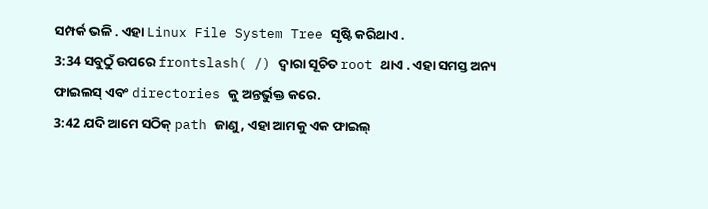ସମ୍ପର୍କ ଭଳି . ଏହା Linux File System Tree ସୃଷ୍ଟି କରିଥାଏ .
3:34 ସବୁଠୁଁ ଉପରେ frontslash( /) ଦ୍ବାରା ସୂଚିତ root ଥାଏ . ଏହା ସମସ୍ତ ଅନ୍ୟ ଫାଇଲସ୍ ଏବଂ directories କୁ ଅନ୍ତର୍ଭୁକ୍ତ କରେ.
3:42 ଯଦି ଆମେ ସଠିକ୍ path ଜାଣୁ , ଏହା ଆମକୁ ଏକ ଫାଇଲ୍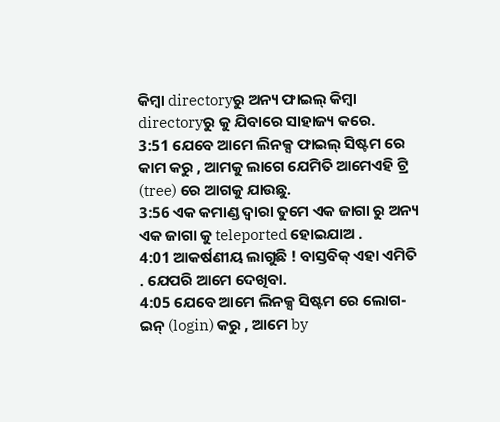କିମ୍ବା directoryରୁ ଅନ୍ୟ ଫାଇଲ୍ କିମ୍ବା directoryରୁ କୁ ଯିବାରେ ସାହାଜ୍ୟ କରେ.
3:51 ଯେବେ ଆମେ ଲିନକ୍ସ ଫାଇଲ୍ ସିଷ୍ଟମ ରେ କାମ କରୁ , ଆମକୁ ଲାଗେ ଯେମିତି ଆମେଏହି ଟ୍ରି (tree) ରେ ଆଗକୁ ଯାଉଛୁ.
3:56 ଏକ କମାଣ୍ଡ ଦ୍ୱାରା ତୁମେ ଏକ ଜାଗା ରୁ ଅନ୍ୟ ଏକ ଜାଗା କୁ teleported ହୋଇଯାଅ .
4:01 ଆକର୍ଷଣୀୟ ଲାଗୁଛି ! ବାସ୍ତବିକ୍‌ ଏହା ଏମିତି . ଯେପରି ଆମେ ଦେଖିବା.
4:05 ଯେବେ ଆମେ ଲିନକ୍ସ ସିଷ୍ଟମ ରେ ଲୋଗ-ଇନ୍ (login) କରୁ , ଆମେ by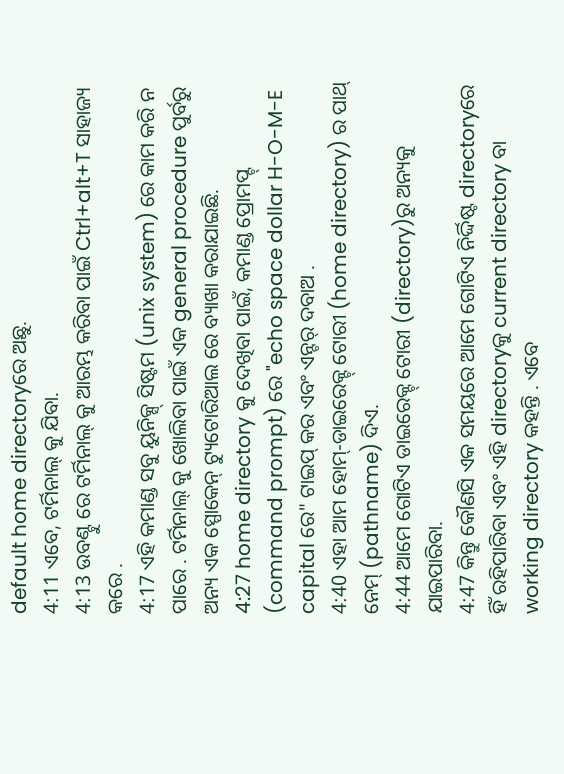default home directoryରେ ଅଛୁ.
4:11 ଏବେ, ଟର୍ମିନାଲ୍ କୁ ଯିବା.
4:13 ଉବଣ୍ଟୁ ରେ ଟର୍ମିନାଲ୍ କୁ ଆରମ୍ଭ କରିବା ପାଇଁ Ctrl+alt+T ସାହାଜ୍ୟ କରେ .
4:17 ଏହି କମାଣ୍ଡ ସବୁ ୟୁନିକ୍ସ୍ ସିଷ୍ଟମ (unix system) ରେ କାମ କରି ନ ପାରେ . ଟର୍ମିନାଲ୍ କୁ ଖୋଲିବା ପାଇଁ ଏକ general procedure ପୁର୍ବରୁ ଅନ୍ୟ ଏକ ସ୍ପୋକେନ୍ ଟ୍ୟୁଟୋରିଆଲ ରେ ବ୍ୟାଖା କରାଯାଇଛି.
4:27 home directory କୁ ଦେଖିବା ପାଇଁ, କମାଣ୍ଡ ପ୍ରୋମପ୍ଟ୍ (command prompt) ରେ "echo space dollar H-O-M-E capital ରେ" ଟାଇପ୍‌ କର ଏବଂ ଏନ୍ଟର୍ ଦବାଅ .
4:40 ଏହା ଆମ ହୋମ୍-ଡାଇରେକ୍ଟ୍ ଟୋରୀ (home directory) ର ପାଥ୍ ନେମ୍ (pathname) ଦିଏ.
4:44 ଆମେ ଗୋଟିଏ ଡାଇରେକ୍ଟ୍ ଟୋରୀ (directory)ରୁ ଅନ୍ୟକୁ ଯାଇପାରିବା.
4:47 କିନ୍ତୁ କୌଣସି ଏକ ସମୟରେ ଆମେ ଗୋଟିଏ ନିର୍ଦ୍ଦିଷ୍ଟ directoryରେ ହିଁ ରହିପାରିବା ଏବଂ ଏହି directoryକୁ current directory ବା working directory କହନ୍ତି . ଏବେ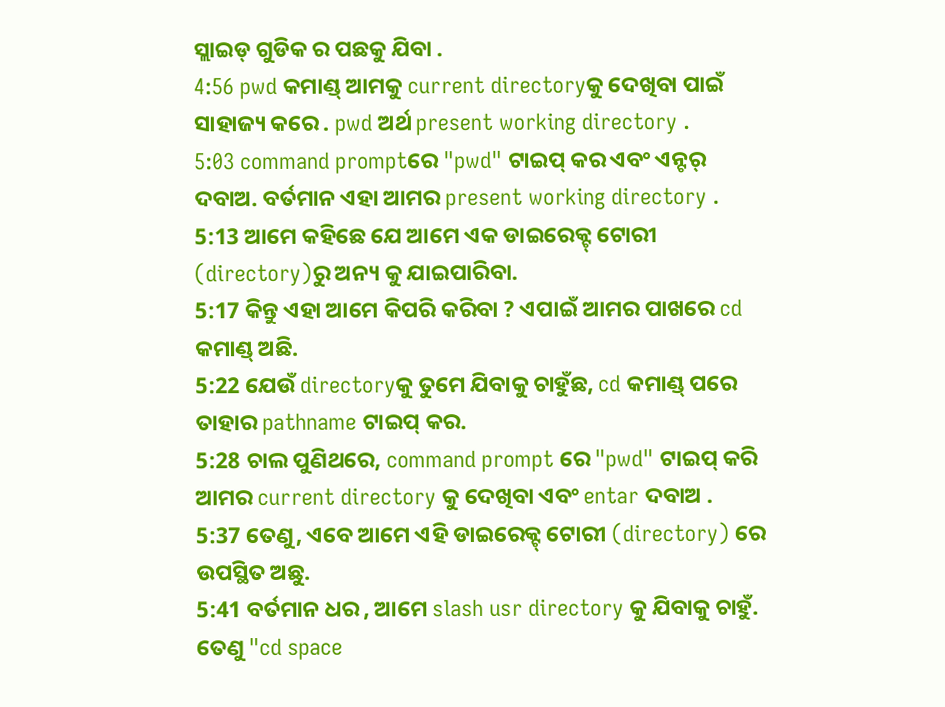ସ୍ଲାଇଡ୍ ଗୁଡିକ ର ପଛକୁ ଯିବା .
4:56 pwd କମାଣ୍ଡ୍ ଆମକୁ current directoryକୁ ଦେଖିବା ପାଇଁ ସାହାଜ୍ୟ କରେ . pwd ଅର୍ଥ present working directory .
5:03 command promptରେ "pwd" ଟାଇପ୍ କର ଏବଂ ଏନ୍ଟର୍ ଦବାଅ. ବର୍ତମାନ ଏହା ଆମର present working directory .
5:13 ଆମେ କହିଛେ ଯେ ଆମେ ଏକ ଡାଇରେକ୍ଟ୍ ଟୋରୀ (directory)ରୁ ଅନ୍ୟ କୁ ଯାଇପାରିବା.
5:17 କିନ୍ତୁ ଏହା ଆମେ କିପରି କରିବା ? ଏପାଇଁ ଆମର ପାଖରେ cd କମାଣ୍ଡ୍ ଅଛି.
5:22 ଯେଉଁ directoryକୁ ତୁମେ ଯିବାକୁ ଚାହୁଁଛ, cd କମାଣ୍ଡ୍ ପରେ ତାହାର pathname ଟାଇପ୍ କର.
5:28 ଚାଲ ପୁଣିଥରେ, command prompt ରେ "pwd" ଟାଇପ୍ କରି ଆମର current directory କୁ ଦେଖିବା ଏବଂ entar ଦବାଅ .
5:37 ତେଣୁ, ଏବେ ଆମେ ଏହି ଡାଇରେକ୍ଟ୍ ଟୋରୀ (directory) ରେ ଉପସ୍ଥିତ ଅଛୁ.
5:41 ବର୍ତମାନ ଧର , ଆମେ slash usr directory କୁ ଯିବାକୁ ଚାହୁଁ. ତେଣୁ "cd space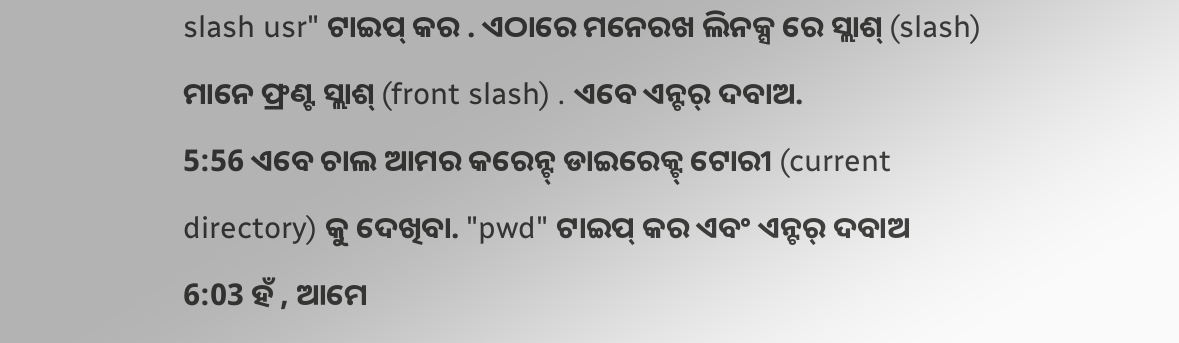slash usr" ଟାଇପ୍ କର . ଏଠାରେ ମନେରଖ ଲିନକ୍ସ ରେ ସ୍ଲାଶ୍ (slash) ମାନେ ଫ୍ରଣ୍ଟ ସ୍ଲାଶ୍ (front slash) . ଏବେ ଏନ୍ଟର୍ ଦବାଅ.
5:56 ଏବେ ଚାଲ ଆମର କରେନ୍ଟ୍ ଡାଇରେକ୍ଟ୍ ଟୋରୀ (current directory) କୁ ଦେଖିବା. "pwd" ଟାଇପ୍ କର ଏବଂ ଏନ୍ଟର୍ ଦବାଅ
6:03 ହଁ , ଆମେ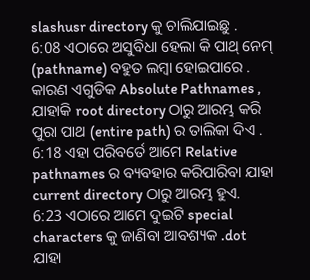slashusr directory କୁ ଚାଲିଯାଇଛୁ .
6:08 ଏଠାରେ ଅସୁବିଧା ହେଲା କି ପାଥ୍ ନେମ୍ (pathname) ବହୁତ ଲମ୍ବା ହୋଇପାରେ . କାରଣ ଏଗୁଡିକ Absolute Pathnames , ଯାହାକି root directory ଠାରୁ ଆରମ୍ଭ କରି ପୁରା ପାଥ (entire path) ର ତାଲିକା ଦିଏ .
6:18 ଏହା ପରିବର୍ତେ ଆମେ Relative pathnames ର ବ୍ୟବହାର କରିପାରିବା ଯାହା current directory ଠାରୁ ଆରମ୍ଭ ହୁଏ.
6:23 ଏଠାରେ ଆମେ ଦୁଇଟି special characters କୁ ଜାଣିବା ଆବଶ୍ୟକ .dot ଯାହା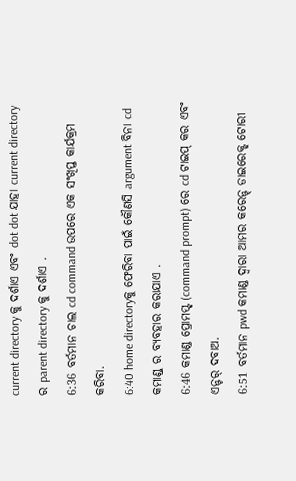current directory କୁ ଦର୍ଶାଏ ଏବଂ dot dot ଯାହା current directory ର parent directory କୁ ଦର୍ଶାଏ .
6:36 ବର୍ତମାନ ଚାଲ cd command ଉପରେ ଏକ ସଂଖିପ୍ତ କାର୍ଯକ୍ରମ କରିବା.
6:40 home directoryକୁ ଫେରିବା ପାଇଁ କୌଣସି argument ବିନା cd କମାଣ୍ଡ୍ ର ବ୍ୟବହାର କରାଯାଏ .
6:46 କମାଣ୍ଡ ପ୍ରୋମପ୍ଟ୍ (command prompt) ରେ cd ଟାଇପ୍ କର ଏବଂ ଏନ୍ଟର୍ ଦବାଅ.
6:51 ବର୍ତମାନ pwd କମାଣ୍ଡ ଦ୍ବାରା ଆମର କରେନ୍ଟ୍ ଡାଇରେକ୍ଟ୍ ଟୋରୀ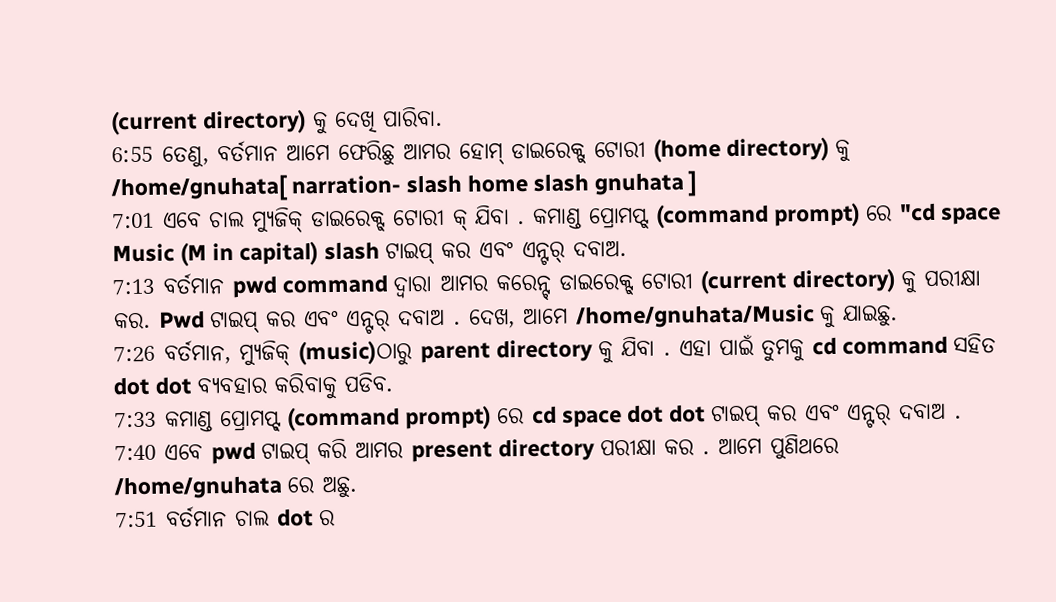(current directory) କୁ ଦେଖି ପାରିବା.
6:55 ତେଣୁ, ବର୍ତମାନ ଆମେ ଫେରିଛୁ ଆମର ହୋମ୍ ଡାଇରେକ୍ଟ୍ ଟୋରୀ (home directory) କୁ /home/gnuhata[ narration- slash home slash gnuhata ]
7:01 ଏବେ ଚାଲ ମ୍ୟୁଜିକ୍ ଡାଇରେକ୍ଟ୍ ଟୋରୀ କ୍ ଯିବା . କମାଣ୍ଡ ପ୍ରୋମପ୍ଟ୍ (command prompt) ରେ "cd space Music (M in capital) slash ଟାଇପ୍ କର ଏବଂ ଏନ୍ଟର୍ ଦବାଅ.
7:13 ବର୍ତମାନ pwd command ଦ୍ବାରା ଆମର କରେନ୍ଟ୍ ଡାଇରେକ୍ଟ୍ ଟୋରୀ (current directory) କୁ ପରୀକ୍ଷା କର. Pwd ଟାଇପ୍ କର ଏବଂ ଏନ୍ଟର୍ ଦବାଅ . ଦେଖ, ଆମେ /home/gnuhata/Music କୁ ଯାଇଛୁ.
7:26 ବର୍ତମାନ, ମ୍ୟୁଜିକ୍ (music)ଠାରୁ parent directory କୁ ଯିବା . ଏହା ପାଇଁ ତୁମକୁ cd command ସହିତ dot dot ବ୍ୟବହାର କରିବାକୁ ପଡିବ.
7:33 କମାଣ୍ଡ ପ୍ରୋମପ୍ଟ୍ (command prompt) ରେ cd space dot dot ଟାଇପ୍ କର ଏବଂ ଏନ୍ଟର୍ ଦବାଅ .
7:40 ଏବେ pwd ଟାଇପ୍ କରି ଆମର present directory ପରୀକ୍ଷା କର . ଆମେ ପୁଣିଥରେ /home/gnuhata ରେ ଅଛୁ.
7:51 ବର୍ତମାନ ଚାଲ dot ର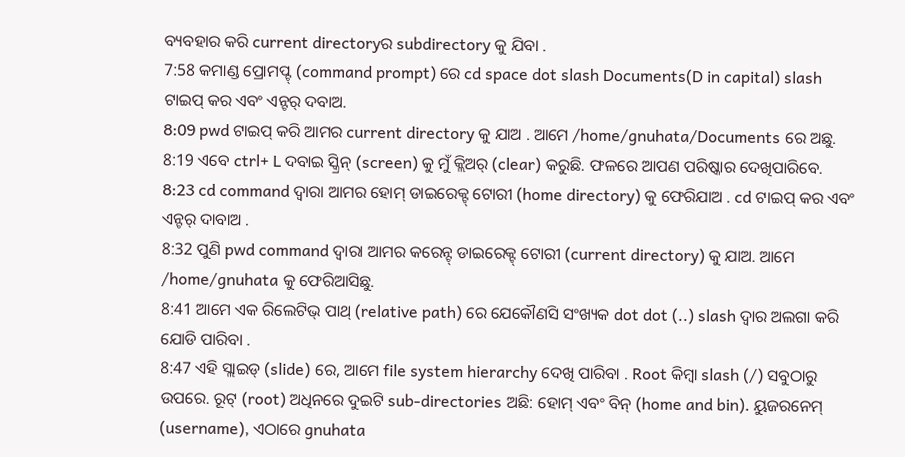ବ୍ୟବହାର କରି current directoryର subdirectory କୁ ଯିବା .
7:58 କମାଣ୍ଡ ପ୍ରୋମପ୍ଟ୍ (command prompt) ରେ cd space dot slash Documents(D in capital) slash ଟାଇପ୍ କର ଏବଂ ଏନ୍ଟର୍ ଦବାଅ.
8:09 pwd ଟାଇପ୍ କରି ଆମର current directory କୁ ଯାଅ . ଆମେ /home/gnuhata/Documents ରେ ଅଛୁ.
8:19 ଏବେ ctrl+ L ଦବାଇ ସ୍କ୍ରିନ୍ (screen) କୁ ମୁଁ କ୍ଲିଅର୍ (clear) କରୁଛି. ଫଳରେ ଆପଣ ପରିଷ୍କାର ଦେଖିପାରିବେ.
8:23 cd command ଦ୍ବାରା ଆମର ହୋମ୍ ଡାଇରେକ୍ଟ୍ ଟୋରୀ (home directory) କୁ ଫେରିଯାଅ . cd ଟାଇପ୍ କର ଏବଂ ଏନ୍ଟର୍ ଦାବାଅ .
8:32 ପୁଣି pwd command ଦ୍ବାରା ଆମର କରେନ୍ଟ୍ ଡାଇରେକ୍ଟ୍ ଟୋରୀ (current directory) କୁ ଯାଅ. ଆମେ /home/gnuhata କୁ ଫେରିଆସିଛୁ.
8:41 ଆମେ ଏକ ରିଲେଟିଭ୍ ପାଥ୍ (relative path) ରେ ଯେକୌଣସି ସଂଖ୍ୟକ dot dot (..) slash ଦ୍ବାର ଅଲଗା କରି ଯୋଡି ପାରିବା .
8:47 ଏହି ସ୍ଲାଇଡ୍ (slide) ରେ, ଆମେ file system hierarchy ଦେଖି ପାରିବା . Root କିମ୍ବା slash (/) ସବୁଠାରୁ ଉପରେ. ରୂଟ୍ (root) ଅଧିନରେ ଦୁଇଟି sub-directories ଅଛି: ହୋମ୍ ଏବଂ ବିନ୍ (home and bin). ୟୁଜରନେମ୍ (username), ଏଠାରେ gnuhata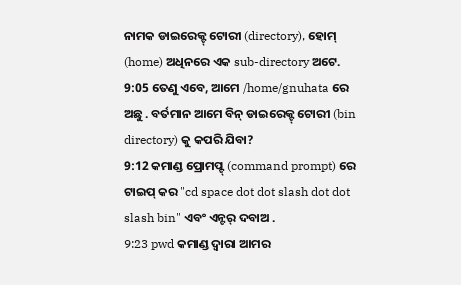ନାମକ ଡାଇରେକ୍ଟ୍ ଟୋରୀ (directory), ହୋମ୍ (home) ଅଧିନରେ ଏକ sub-directory ଅଟେ.
9:05 ତେଣୁ ଏବେ, ଆମେ /home/gnuhata ରେ ଅଛୁ . ବର୍ତମାନ ଆମେ ବିନ୍ ଡାଇରେକ୍ଟ୍ ଟୋରୀ (bin directory) କୁ କପରି ଯିବା?
9:12 କମାଣ୍ଡ ପ୍ରୋମପ୍ଟ୍ (command prompt) ରେ ଟାଇପ୍ କର "cd space dot dot slash dot dot slash bin" ଏବଂ ଏନ୍ଟର୍ ଦବାଅ .
9:23 pwd କମାଣ୍ଡ ଦ୍ବାରା ଆମର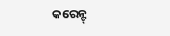କରେନ୍ଟ୍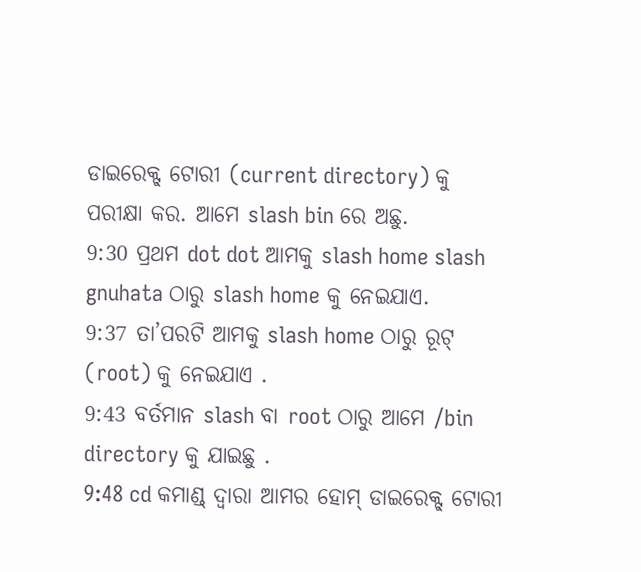ଡାଇରେକ୍ଟ୍ ଟୋରୀ (current directory) କୁ ପରୀକ୍ଷା କର. ଆମେ slash bin ରେ ଅଛୁ.
9:30 ପ୍ରଥମ dot dot ଆମକୁ slash home slash gnuhata ଠାରୁ slash home କୁ ନେଇଯାଏ.
9:37 ତା’ପରଟି ଆମକୁ slash home ଠାରୁ ରୂଟ୍ (root) କୁ ନେଇଯାଏ .
9:43 ବର୍ତମାନ slash ବା root ଠାରୁ ଆମେ /bin directory କୁ ଯାଇଛୁ .
9:48 cd କମାଣ୍ଡ୍ ଦ୍ବାରା ଆମର ହୋମ୍ ଡାଇରେକ୍ଟ୍ ଟୋରୀ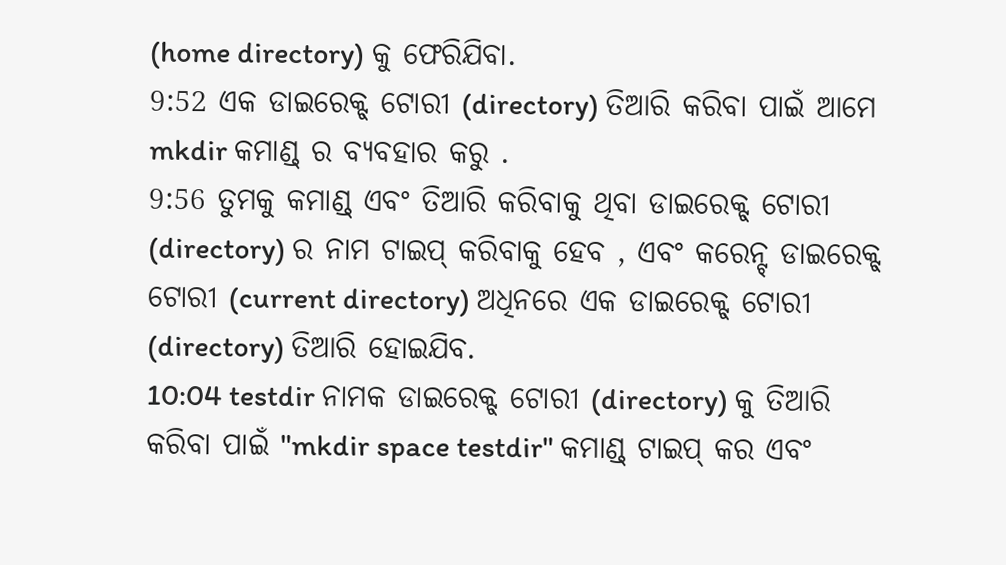(home directory) କୁ ଫେରିଯିବା.
9:52 ଏକ ଡାଇରେକ୍ଟ୍ ଟୋରୀ (directory) ତିଆରି କରିବା ପାଇଁ ଆମେ mkdir କମାଣ୍ଡ୍ ର ବ୍ୟବହାର କରୁ .
9:56 ତୁମକୁ କମାଣ୍ଡ୍ ଏବଂ ତିଆରି କରିବାକୁ ଥିବା ଡାଇରେକ୍ଟ୍ ଟୋରୀ (directory) ର ନାମ ଟାଇପ୍ କରିବାକୁ ହେବ , ଏବଂ କରେନ୍ଟ୍ ଡାଇରେକ୍ଟ୍ ଟୋରୀ (current directory) ଅଧିନରେ ଏକ ଡାଇରେକ୍ଟ୍ ଟୋରୀ (directory) ତିଆରି ହୋଇଯିବ.
10:04 testdir ନାମକ ଡାଇରେକ୍ଟ୍ ଟୋରୀ (directory) କୁ ତିଆରି କରିବା ପାଇଁ "mkdir space testdir" କମାଣ୍ଡ୍ ଟାଇପ୍ କର ଏବଂ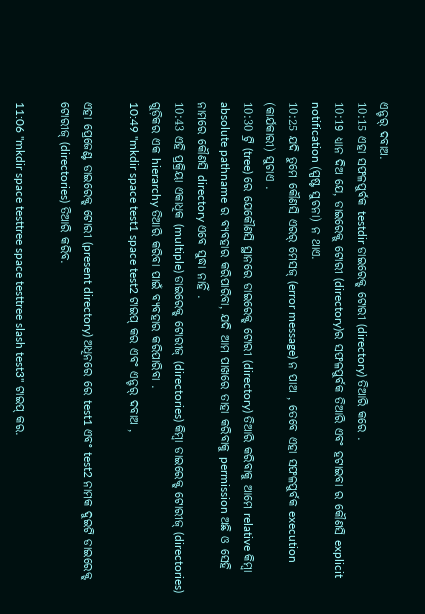ଏନ୍ଟର୍ ଦବାଅ.
10:15 ଏହା ସଫଳପୁର୍ବକ testdir ଡାଇରେକ୍ଟ୍ ଟୋରୀ (directory) ତିଆରି କରେ .
10:19 ଧ୍ୟାନ ଦିଅ ଯେ, ଡାଇରେକ୍ଟ୍ ଟୋରୀ (directory)ର ସଫଳପୁର୍ବକ ତିଆରି ଏବଂ ହଟାଇବା ର କୌଣସି explicit notification (ସ୍ପଷ୍ଟ ସୁଚନା) ନ ଥାଏ.
10:25 ଯଦି ତୁମେ କୌଣସି ଏରର୍ ମେସଜ୍ (error message) ନ ପାଅ , ତେବେ ଏହା ସଫଳପୁର୍ବକ execution (କାର୍ଯକାରୀ) ସୁଚାଏ .
10:30 ଟ୍ରି (tree) ରେ ଯେକୌଣସି ସ୍ଥାନରେ ଡାଇରେକ୍ଟ୍ ଟୋରୀ (directory) ତିଆରି କରିବାକୁ ଆମେ relative କିମ୍ବା absolute pathname ର ବ୍ୟବହାର କରିପାରିବା, ଯଦି ଆମ ପାଖରେ ତାହା କରିବାକୁ permission ଅଛି ଓ ସେହି ନାମରେ କୌଣସି directory ଏବେ ସୁଦ୍ଧା ନାହିଁ .
10:43 ଏହି ପ୍ରକ୍ରିୟା ଏକାଧିକ (multiple) ଡାଇରେକ୍ଟ୍ ଟୋରୀଜ୍ (directories) କିମ୍ବା ଡାଇରେକ୍ଟ୍ ଟୋରୀଜ୍ (directories) ଗୁଡ଼ିକର ଏକ hierarchy ତିଆରି କରିବା ପାଇଁ ବ୍ୟବହାର କରିପାରିବା .
10:49 "mkdir space test1 space test2 ଟାଇପ୍ କର ଏବଂ ଏନ୍ଟର୍ ଦବାଅ ,

ଏହା ପ୍ରେଜେଣ୍ଟ ଡାଇରେକ୍ଟ୍ ଟୋରୀ (present directory) ଅଧିନରେ ରେ test1 ଏବଂ test2 ନାମକ ଦୁଇଟି ଡାଇରେକ୍ଟ୍ ଟୋରୀଜ୍ (directories) ତିଆରି କରିବ.

11:06 "mkdir space testtree space testtree slash test3" ଟାଇପ୍ କର.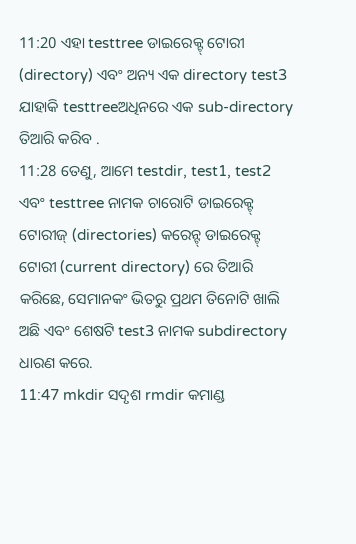11:20 ଏହା testtree ଡାଇରେକ୍ଟ୍ ଟୋରୀ (directory) ଏବଂ ଅନ୍ୟ ଏକ directory test3 ଯାହାକି testtreeଅଧିନରେ ଏକ sub-directory ତିଆରି କରିବ .
11:28 ତେଣୁ, ଆମେ testdir, test1, test2 ଏବଂ testtree ନାମକ ଚାରୋଟି ଡାଇରେକ୍ଟ୍ ଟୋରୀଜ୍ (directories) କରେନ୍ଟ୍ ଡାଇରେକ୍ଟ୍ ଟୋରୀ (current directory) ରେ ତିଆରି କରିଛେ, ସେମାନକଂ ଭିତରୁ ପ୍ରଥମ ତିନୋଟି ଖାଲି ଅଛି ଏବଂ ଶେଷଟି test3 ନାମକ subdirectory ଧାରଣ କରେ.
11:47 mkdir ସଦୃଶ rmdir କମାଣ୍ଡ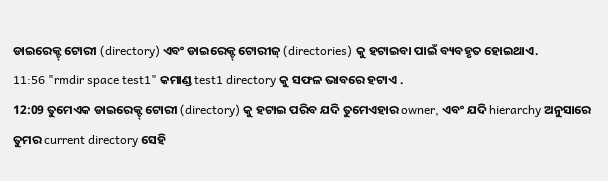ଡାଇରେକ୍ଟ୍ ଟୋରୀ (directory) ଏବଂ ଡାଇରେକ୍ଟ୍ ଟୋରୀଜ୍ (directories) କୁ ହଟାଇବା ପାଇଁ ବ୍ୟବହୃତ ହୋଇଥାଏ.
11:56 "rmdir space test1" କମାଣ୍ଡ test1 directory କୁ ସଫଳ ଭାବରେ ହଟାଏ .
12:09 ତୁମେଏକ ଡାଇରେକ୍ଟ୍ ଟୋରୀ (directory) କୁ ହଟାଇ ପରିବ ଯଦି ତୁମେଏହାର owner, ଏବଂ ଯଦି hierarchy ଅନୁସାରେ ତୁମର current directory ସେହି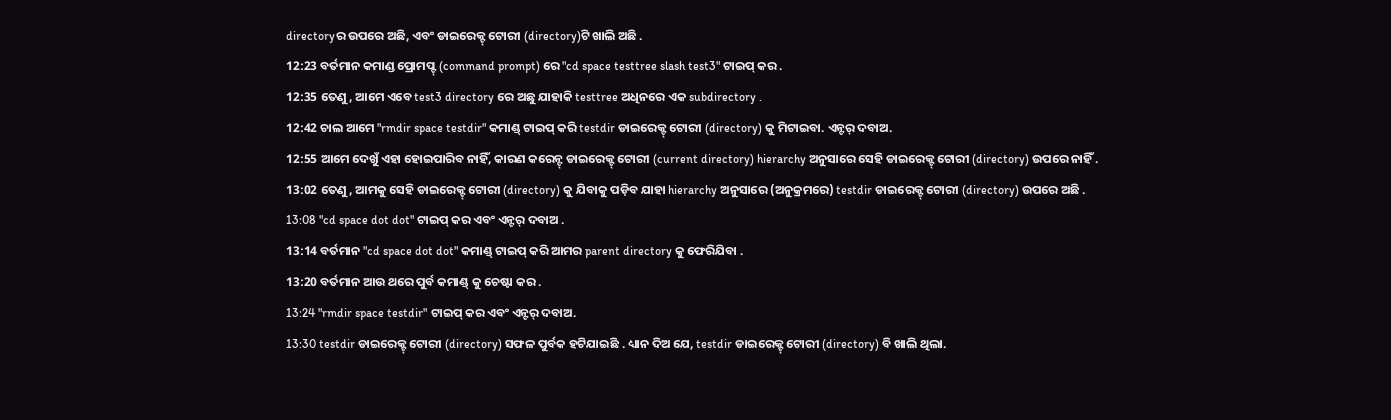directoryର ଉପରେ ଅଛି, ଏବଂ ଡାଇରେକ୍ଟ୍ ଟୋରୀ (directory)ଟି ଖାଲି ଅଛି .
12:23 ବର୍ତମାନ କମାଣ୍ଡ ପ୍ରୋମପ୍ଟ୍ (command prompt) ରେ "cd space testtree slash test3" ଟାଇପ୍ କର .
12:35 ତେଣୁ, ଆମେ ଏବେ test3 directory ରେ ଅଛୁ ଯାହାକି testtree ଅଧିନରେ ଏକ subdirectory .
12:42 ଚାଲ ଆମେ "rmdir space testdir" କମାଣ୍ଡ୍ ଟାଇପ୍ କରି testdir ଡାଇରେକ୍ଟ୍ ଟୋରୀ (directory) କୁ ମିଟାଇବା. ଏନ୍ଟର୍ ଦବାଅ.
12:55 ଆମେ ଦେଖୁଁ ଏହା ହୋଇପାରିବ ନାହିଁ, କାରଣ କରେନ୍ଟ୍ ଡାଇରେକ୍ଟ୍ ଟୋରୀ (current directory) hierarchy ଅନୁସାରେ ସେହି ଡାଇରେକ୍ଟ୍ ଟୋରୀ (directory) ଉପରେ ନାହିଁ .
13:02 ତେଣୁ, ଆମକୁ ସେହି ଡାଇରେକ୍ଟ୍ ଟୋରୀ (directory) କୁ ଯିବାକୁ ପଡ଼ିବ ଯାହା hierarchy ଅନୁସାରେ (ଅନୁକ୍ରମରେ) testdir ଡାଇରେକ୍ଟ୍ ଟୋରୀ (directory) ଉପରେ ଅଛି .
13:08 "cd space dot dot" ଟାଇପ୍ କର ଏବଂ ଏନ୍ଟର୍ ଦବାଅ .
13:14 ବର୍ତମାନ "cd space dot dot" କମାଣ୍ଡ୍ ଟାଇପ୍ କରି ଆମର parent directory କୁ ଫେରିଯିବା .
13:20 ବର୍ତମାନ ଆଉ ଥରେ ପୁର୍ବ କମାଣ୍ଡ୍ କୁ ଚେଷ୍ଟା କର .
13:24 "rmdir space testdir" ଟାଇପ୍ କର ଏବଂ ଏନ୍ଟର୍ ଦବାଅ.
13:30 testdir ଡାଇରେକ୍ଟ୍ ଟୋରୀ (directory) ସଫଳ ପୁର୍ବକ ହଟିଯାଇଛି . ଧ୍ୟାନ ଦିଅ ଯେ, testdir ଡାଇରେକ୍ଟ୍ ଟୋରୀ (directory) ବି ଖାଲି ଥିଲା.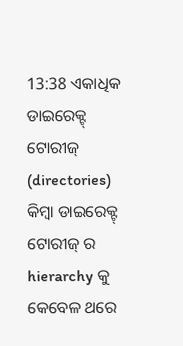13:38 ଏକାଧିକ ଡାଇରେକ୍ଟ୍ ଟୋରୀଜ୍ (directories) କିମ୍ବା ଡାଇରେକ୍ଟ୍ ଟୋରୀଜ୍ ର hierarchy କୁ କେବେଳ ଥରେ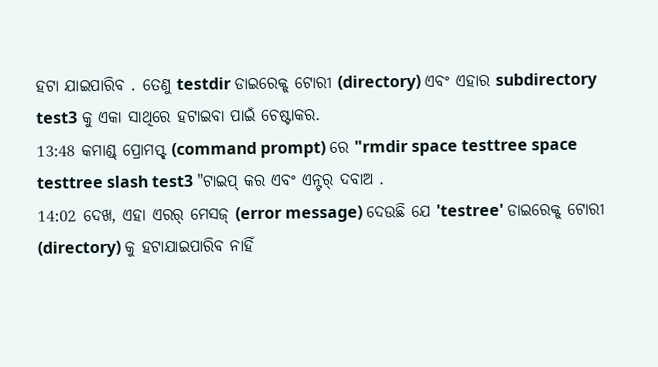ହଟା ଯାଇପାରିବ . ତେଣୁ testdir ଡାଇରେକ୍ଟ୍ ଟୋରୀ (directory) ଏବଂ ଏହାର subdirectory test3 କୁ ଏକା ସାଥିରେ ହଟାଇବା ପାଇଁ ଚେଷ୍ଟାକର.
13:48 କମାଣ୍ଡ୍ ପ୍ରୋମପ୍ଟ୍ (command prompt) ରେ "rmdir space testtree space testtree slash test3 "ଟାଇପ୍ କର ଏବଂ ଏନ୍ଟର୍ ଦବାଅ .
14:02 ଦେଖ, ଏହା ଏରର୍ ମେସଜ୍ (error message) ଦେଉଛି ଯେ 'testree' ଡାଇରେକ୍ଟ୍ ଟୋରୀ (directory) କୁ ହଟାଯାଇପାରିବ ନାହିଁ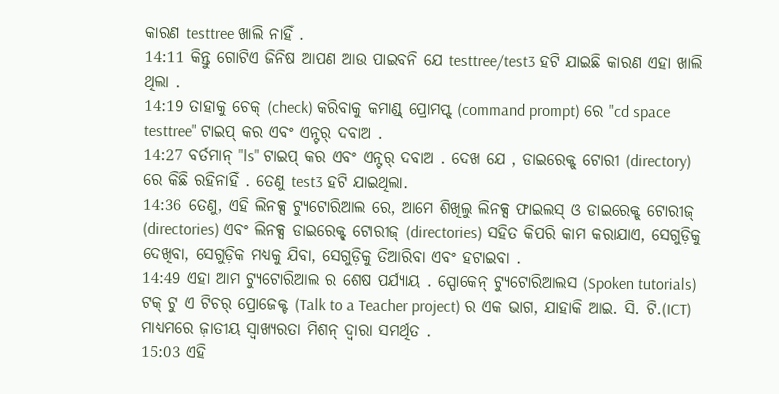କାରଣ testtree ଖାଲି ନାହିଁ .
14:11 କିନ୍ତୁ ଗୋଟିଏ ଜିନିଷ ଆପଣ ଆଉ ପାଇବନି ଯେ testtree/test3 ହଟି ଯାଇଛି କାରଣ ଏହା ଖାଲି ଥିଲା .
14:19 ତାହାକୁ ଚେକ୍ (check) କରିବାକୁ କମାଣ୍ଡ୍ ପ୍ରୋମପ୍ଟ୍ (command prompt) ରେ "cd space testtree" ଟାଇପ୍ କର ଏବଂ ଏନ୍ଟର୍ ଦବାଅ .
14:27 ବର୍ତମାନ୍ "ls" ଟାଇପ୍ କର ଏବଂ ଏନ୍ଟର୍ ଦବାଅ . ଦେଖ ଯେ , ଡାଇରେକ୍ଟ୍ ଟୋରୀ (directory) ରେ କିଛି ରହିନାହିଁ . ତେଣୁ test3 ହଟି ଯାଇଥିଲା.
14:36 ତେଣୁ, ଏହି ଲିନକ୍ସ ଟ୍ୟୁଟୋରିଆଲ ରେ, ଆମେ ଶିଖିଲୁ ଲିନକ୍ସ ଫାଇଲସ୍ ଓ ଡାଇରେକ୍ଟ୍ ଟୋରୀଜ୍ (directories) ଏବଂ ଲିନକ୍ସ ଡାଇରେକ୍ଟ୍ ଟୋରୀଜ୍ (directories) ସହିତ କିପରି କାମ କରାଯାଏ, ସେଗୁଡ଼ିକୁ ଦେଖିବା, ସେଗୁଡ଼ିକ ମଧ୍ୟକୁ ଯିବା, ସେଗୁଡ଼ିକୁ ତିଆରିବା ଏବଂ ହଟାଇବା .
14:49 ଏହା ଆମ ଟ୍ୟୁଟୋରିଆଲ ର ଶେଷ ପର୍ଯ୍ୟାୟ . ସ୍ପୋକେନ୍ ଟ୍ୟୁଟୋରିଆଲସ (Spoken tutorials) ଟକ୍ ଟୁ ଏ ଟିଚର୍ ପ୍ରୋଜେକ୍ଟ (Talk to a Teacher project) ର ଏକ ଭାଗ, ଯାହାକି ଆଇ. ସି. ଟି.(ICT) ମାଧ୍ୟମରେ ଜ଼ାତୀୟ ସ୍ବାଖ୍ୟରତା ମିଶନ୍ ଦ୍ବାରା ସମର୍ଥିତ .
15:03 ଏହି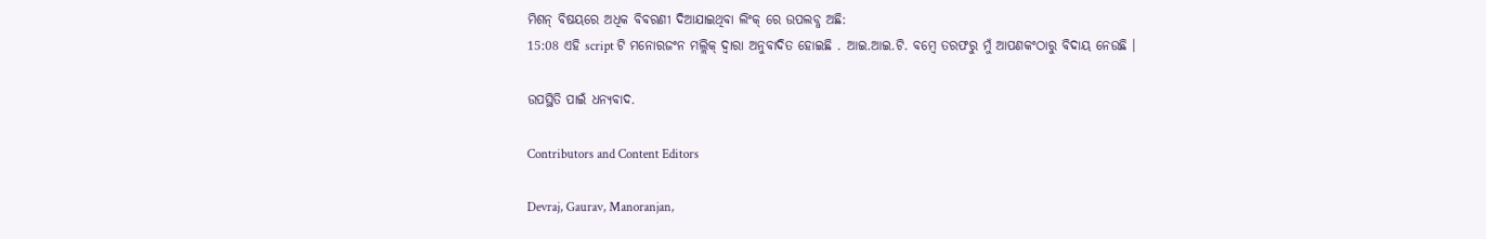ମିଶନ୍ ବିଷୟରେ ଅଧିକ ବିବରଣୀ ଦିଆଯାଇଥିବା ଲିଂକ୍ ରେ ଉପଲବ୍ଧ ଅଛି:
15:08 ଏହି script ଟି ମନୋରଜଂନ ମଲ୍ଲିକ୍ ଦ୍ବାରା ଅନୁବାଦିତ ହୋଇଛି . ଆଇ.ଆଇ.ଟି. ବମ୍ବେ ତରଫରୁ ମୁଁ ଆପଣକଂଠାରୁ ବିଦାୟ ନେଉଛି ।

ଉପସ୍ଥିତି ପାଇଁ ଧନ୍ୟବାଦ.

Contributors and Content Editors

Devraj, Gaurav, Manoranjan,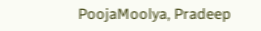PoojaMoolya, Pradeep